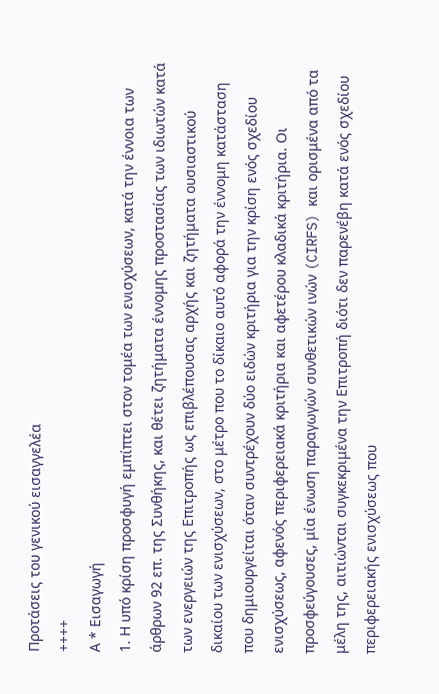Προτάσεις του γενικού εισαγγελέα
++++
Α * Εισαγωγή
1. Η υπό κρίση προσφυγή εμπίπτει στον τομέα των ενισχύσεων, κατά την έννοια των άρθρων 92 επ. της Συνθήκης, και θέτει ζητήματα έννομης προστασίας των ιδιωτών κατά των ενεργειών της Επιτροπής ως επιβλέπουσας αρχής και ζητήματα ουσιαστικού δικαίου των ενισχύσεων, στο μέτρο που το δίκαιο αυτό αφορά την έννομη κατάσταση που δημιουργείται όταν συντρέχουν δύο ειδών κριτήρια για την κρίση ενός σχεδίου ενισχύσεως, αφενός περιφερειακά κριτήρια και αφετέρου κλαδικά κριτήρια. Οι προσφεύγουσες, μία ένωση παραγωγών συνθετικών ινών (CIRFS) και ορισμένα από τα μέλη της, αιτιώνται συγκεκριμένα την Επιτροπή διότι δεν παρενέβη κατά ενός σχεδίου περιφερειακής ενισχύσεως που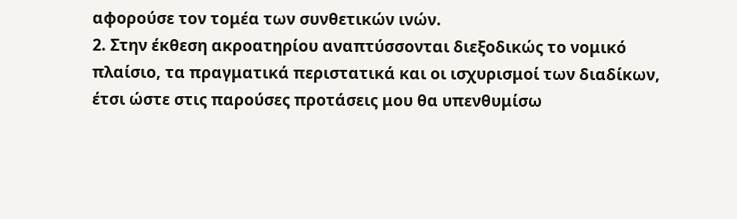αφορούσε τον τομέα των συνθετικών ινών.
2. Στην έκθεση ακροατηρίου αναπτύσσονται διεξοδικώς το νομικό πλαίσιο, τα πραγματικά περιστατικά και οι ισχυρισμοί των διαδίκων, έτσι ώστε στις παρούσες προτάσεις μου θα υπενθυμίσω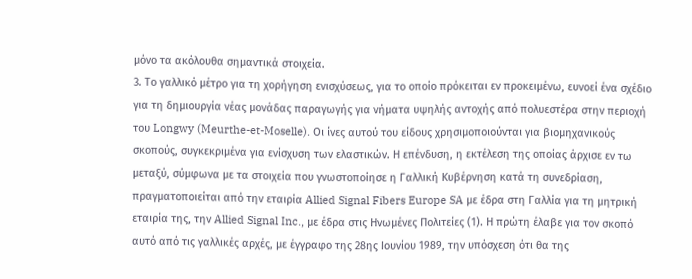μόνο τα ακόλουθα σημαντικά στοιχεία.
3. Το γαλλικό μέτρο για τη χορήγηση ενισχύσεως, για το οποίο πρόκειται εν προκειμένω, ευνοεί ένα σχέδιο για τη δημιουργία νέας μονάδας παραγωγής για νήματα υψηλής αντοχής από πολυεστέρα στην περιοχή του Longwy (Meurthe-et-Moselle). Οι ίνες αυτού του είδους χρησιμοποιούνται για βιομηχανικούς σκοπούς, συγκεκριμένα για ενίσχυση των ελαστικών. Η επένδυση, η εκτέλεση της οποίας άρχισε εν τω μεταξύ, σύμφωνα με τα στοιχεία που γνωστοποίησε η Γαλλική Κυβέρνηση κατά τη συνεδρίαση, πραγματοποιείται από την εταιρία Allied Signal Fibers Europe SA με έδρα στη Γαλλία για τη μητρική εταιρία της, την Allied Signal Inc., με έδρα στις Ηνωμένες Πολιτείες (1). Η πρώτη έλαβε για τον σκοπό αυτό από τις γαλλικές αρχές, με έγγραφο της 28ης Ιουνίου 1989, την υπόσχεση ότι θα της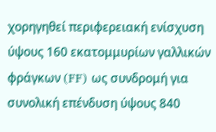χορηγηθεί περιφερειακή ενίσχυση ύψους 160 εκατομμυρίων γαλλικών φράγκων (FF) ως συνδρομή για συνολική επένδυση ύψους 840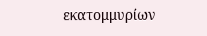εκατομμυρίων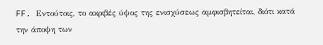FF. Εντούτοις, το ακριβές ύψος της ενισχύσεως αμφισβητείται, διότι κατά την άποψη των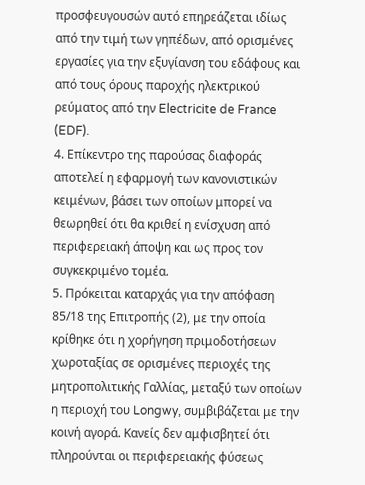προσφευγουσών αυτό επηρεάζεται ιδίως από την τιμή των γηπέδων, από ορισμένες εργασίες για την εξυγίανση του εδάφους και από τους όρους παροχής ηλεκτρικού ρεύματος από την Electricite de France (EDF).
4. Επίκεντρο της παρούσας διαφοράς αποτελεί η εφαρμογή των κανονιστικών κειμένων, βάσει των οποίων μπορεί να θεωρηθεί ότι θα κριθεί η ενίσχυση από περιφερειακή άποψη και ως προς τον συγκεκριμένο τομέα.
5. Πρόκειται καταρχάς για την απόφαση 85/18 της Επιτροπής (2), με την οποία κρίθηκε ότι η χορήγηση πριμοδοτήσεων χωροταξίας σε ορισμένες περιοχές της μητροπολιτικής Γαλλίας, μεταξύ των οποίων η περιοχή του Longwy, συμβιβάζεται με την κοινή αγορά. Κανείς δεν αμφισβητεί ότι πληρούνται οι περιφερειακής φύσεως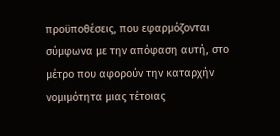προϋποθέσεις, που εφαρμόζονται σύμφωνα με την απόφαση αυτή, στο μέτρο που αφορούν την καταρχήν νομιμότητα μιας τέτοιας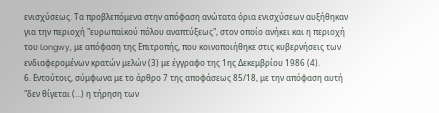ενισχύσεως. Τα προβλεπόμενα στην απόφαση ανώτατα όρια ενισχύσεων αυξήθηκαν για την περιοχή "ευρωπαϊκού πόλου αναπτύξεως", στον οποίο ανήκει και η περιοχή του Longwy, με απόφαση της Επιτροπής, που κοινοποιήθηκε στις κυβερνήσεις των ενδιαφερομένων κρατών μελών (3) με έγγραφο της 1ης Δεκεμβρίου 1986 (4).
6. Εντούτοις, σύμφωνα με το άρθρο 7 της αποφάσεως 85/18, με την απόφαση αυτή "δεν θίγεται (...) η τήρηση των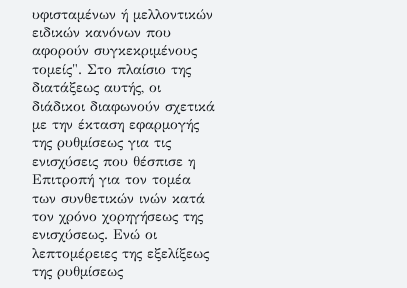υφισταμένων ή μελλοντικών ειδικών κανόνων που αφορούν συγκεκριμένους τομείς". Στο πλαίσιο της διατάξεως αυτής, οι διάδικοι διαφωνούν σχετικά με την έκταση εφαρμογής της ρυθμίσεως για τις ενισχύσεις που θέσπισε η Επιτροπή για τον τομέα των συνθετικών ινών κατά τον χρόνο χορηγήσεως της ενισχύσεως. Ενώ οι λεπτομέρειες της εξελίξεως της ρυθμίσεως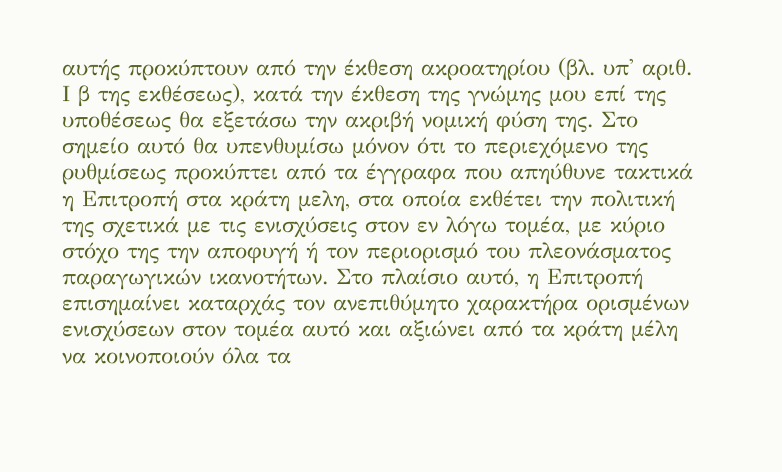αυτής προκύπτουν από την έκθεση ακροατηρίου (βλ. υπ' αριθ. Ι β της εκθέσεως), κατά την έκθεση της γνώμης μου επί της υποθέσεως θα εξετάσω την ακριβή νομική φύση της. Στο σημείο αυτό θα υπενθυμίσω μόνον ότι το περιεχόμενο της ρυθμίσεως προκύπτει από τα έγγραφα που απηύθυνε τακτικά η Επιτροπή στα κράτη μελη, στα οποία εκθέτει την πολιτική της σχετικά με τις ενισχύσεις στον εν λόγω τομέα, με κύριο στόχο της την αποφυγή ή τον περιορισμό του πλεονάσματος παραγωγικών ικανοτήτων. Στο πλαίσιο αυτό, η Επιτροπή επισημαίνει καταρχάς τον ανεπιθύμητο χαρακτήρα ορισμένων ενισχύσεων στον τομέα αυτό και αξιώνει από τα κράτη μέλη να κοινοποιούν όλα τα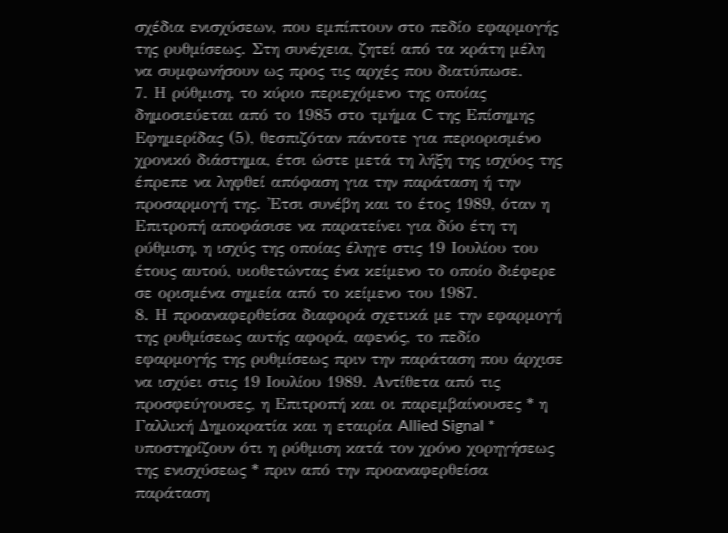σχέδια ενισχύσεων, που εμπίπτουν στο πεδίο εφαρμογής της ρυθμίσεως. Στη συνέχεια, ζητεί από τα κράτη μέλη να συμφωνήσουν ως προς τις αρχές που διατύπωσε.
7. Η ρύθμιση, το κύριο περιεχόμενο της οποίας δημοσιεύεται από το 1985 στο τμήμα C της Επίσημης Εφημερίδας (5), θεσπιζόταν πάντοτε για περιορισμένο χρονικό διάστημα, έτσι ώστε μετά τη λήξη της ισχύος της έπρεπε να ληφθεί απόφαση για την παράταση ή την προσαρμογή της. 'Ετσι συνέβη και το έτος 1989, όταν η Επιτροπή αποφάσισε να παρατείνει για δύο έτη τη ρύθμιση, η ισχύς της οποίας έληγε στις 19 Ιουλίου του έτους αυτού, υιοθετώντας ένα κείμενο το οποίο διέφερε σε ορισμένα σημεία από το κείμενο του 1987.
8. Η προαναφερθείσα διαφορά σχετικά με την εφαρμογή της ρυθμίσεως αυτής αφορά, αφενός, το πεδίο εφαρμογής της ρυθμίσεως πριν την παράταση που άρχισε να ισχύει στις 19 Ιουλίου 1989. Αντίθετα από τις προσφεύγουσες, η Επιτροπή και οι παρεμβαίνουσες * η Γαλλική Δημοκρατία και η εταιρία Allied Signal * υποστηρίζουν ότι η ρύθμιση κατά τον χρόνο χορηγήσεως της ενισχύσεως * πριν από την προαναφερθείσα παράταση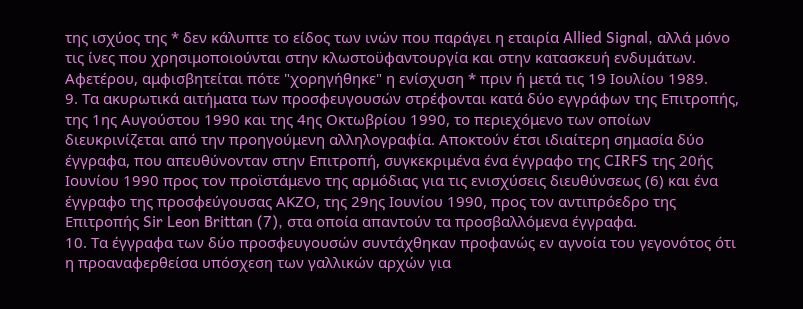της ισχύος της * δεν κάλυπτε το είδος των ινών που παράγει η εταιρία Allied Signal, αλλά μόνο τις ίνες που χρησιμοποιούνται στην κλωστοϋφαντουργία και στην κατασκευή ενδυμάτων. Αφετέρου, αμφισβητείται πότε "χορηγήθηκε" η ενίσχυση * πριν ή μετά τις 19 Ιουλίου 1989.
9. Τα ακυρωτικά αιτήματα των προσφευγουσών στρέφονται κατά δύο εγγράφων της Επιτροπής, της 1ης Αυγούστου 1990 και της 4ης Οκτωβρίου 1990, το περιεχόμενο των οποίων διευκρινίζεται από την προηγούμενη αλληλογραφία. Αποκτούν έτσι ιδιαίτερη σημασία δύο έγγραφα, που απευθύνονταν στην Επιτροπή, συγκεκριμένα ένα έγγραφο της CIRFS της 20ής Ιουνίου 1990 προς τον προϊστάμενο της αρμόδιας για τις ενισχύσεις διευθύνσεως (6) και ένα έγγραφο της προσφεύγουσας ΑΚΖΟ, της 29ης Ιουνίου 1990, προς τον αντιπρόεδρο της Επιτροπής Sir Leon Brittan (7), στα οποία απαντούν τα προσβαλλόμενα έγγραφα.
10. Τα έγγραφα των δύο προσφευγουσών συντάχθηκαν προφανώς εν αγνοία του γεγονότος ότι η προαναφερθείσα υπόσχεση των γαλλικών αρχών για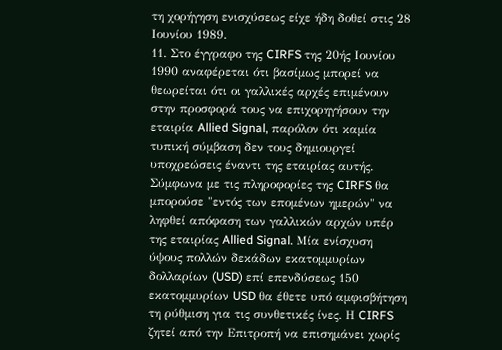τη χορήγηση ενισχύσεως είχε ήδη δοθεί στις 28 Ιουνίου 1989.
11. Στο έγγραφο της CIRFS της 20ής Ιουνίου 1990 αναφέρεται ότι βασίμως μπορεί να θεωρείται ότι οι γαλλικές αρχές επιμένουν στην προσφορά τους να επιχορηγήσουν την εταιρία Allied Signal, παρόλον ότι καμία τυπική σύμβαση δεν τους δημιουργεί υποχρεώσεις έναντι της εταιρίας αυτής. Σύμφωνα με τις πληροφορίες της CIRFS θα μπορούσε "εντός των επομένων ημερών" να ληφθεί απόφαση των γαλλικών αρχών υπέρ της εταιρίας Allied Signal. Μία ενίσχυση ύψους πολλών δεκάδων εκατομμυρίων δολλαρίων (USD) επί επενδύσεως 150 εκατομμυρίων USD θα έθετε υπό αμφισβήτηση τη ρύθμιση για τις συνθετικές ίνες. Η CIRFS ζητεί από την Επιτροπή να επισημάνει χωρίς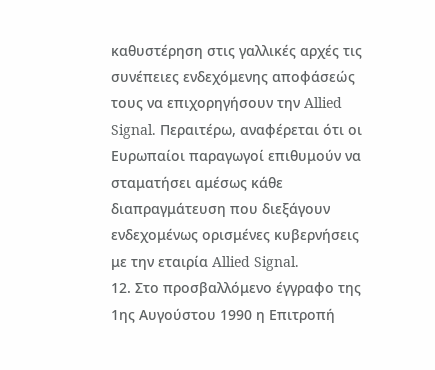καθυστέρηση στις γαλλικές αρχές τις συνέπειες ενδεχόμενης αποφάσεώς τους να επιχορηγήσουν την Allied Signal. Περαιτέρω, αναφέρεται ότι οι Ευρωπαίοι παραγωγοί επιθυμούν να σταματήσει αμέσως κάθε διαπραγμάτευση που διεξάγουν ενδεχομένως ορισμένες κυβερνήσεις με την εταιρία Allied Signal.
12. Στο προσβαλλόμενο έγγραφο της 1ης Αυγούστου 1990 η Επιτροπή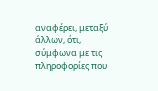αναφέρει, μεταξύ άλλων, ότι, σύμφωνα με τις πληροφορίες που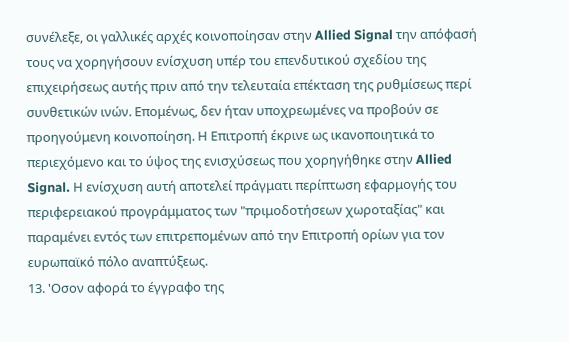συνέλεξε, οι γαλλικές αρχές κοινοποίησαν στην Allied Signal την απόφασή τους να χορηγήσουν ενίσχυση υπέρ του επενδυτικού σχεδίου της επιχειρήσεως αυτής πριν από την τελευταία επέκταση της ρυθμίσεως περί συνθετικών ινών. Επομένως, δεν ήταν υποχρεωμένες να προβούν σε προηγούμενη κοινοποίηση. Η Επιτροπή έκρινε ως ικανοποιητικά το περιεχόμενο και το ύψος της ενισχύσεως που χορηγήθηκε στην Allied Signal. Η ενίσχυση αυτή αποτελεί πράγματι περίπτωση εφαρμογής του περιφερειακού προγράμματος των "πριμοδοτήσεων χωροταξίας" και παραμένει εντός των επιτρεπομένων από την Επιτροπή ορίων για τον ευρωπαϊκό πόλο αναπτύξεως.
13. 'Οσον αφορά το έγγραφο της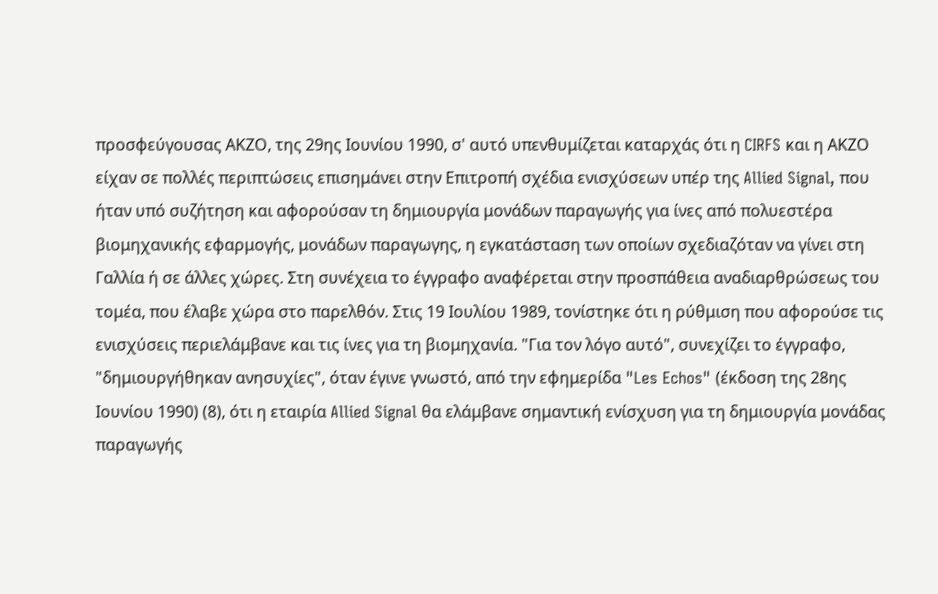προσφεύγουσας ΑΚΖΟ, της 29ης Ιουνίου 1990, σ' αυτό υπενθυμίζεται καταρχάς ότι η CIRFS και η ΑΚΖΟ είχαν σε πολλές περιπτώσεις επισημάνει στην Επιτροπή σχέδια ενισχύσεων υπέρ της Allied Signal, που ήταν υπό συζήτηση και αφορούσαν τη δημιουργία μονάδων παραγωγής για ίνες από πολυεστέρα βιομηχανικής εφαρμογής, μονάδων παραγωγης, η εγκατάσταση των οποίων σχεδιαζόταν να γίνει στη Γαλλία ή σε άλλες χώρες. Στη συνέχεια το έγγραφο αναφέρεται στην προσπάθεια αναδιαρθρώσεως του τομέα, που έλαβε χώρα στο παρελθόν. Στις 19 Ιουλίου 1989, τονίστηκε ότι η ρύθμιση που αφορούσε τις ενισχύσεις περιελάμβανε και τις ίνες για τη βιομηχανία. "Για τον λόγο αυτό", συνεχίζει το έγγραφο, "δημιουργήθηκαν ανησυχίες", όταν έγινε γνωστό, από την εφημερίδα "Les Echos" (έκδοση της 28ης Ιουνίου 1990) (8), ότι η εταιρία Allied Signal θα ελάμβανε σημαντική ενίσχυση για τη δημιουργία μονάδας παραγωγής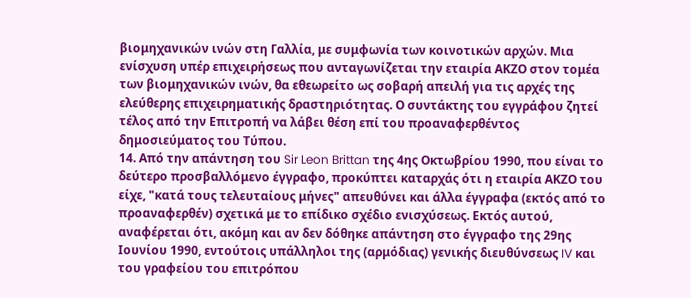βιομηχανικών ινών στη Γαλλία, με συμφωνία των κοινοτικών αρχών. Μια ενίσχυση υπέρ επιχειρήσεως που ανταγωνίζεται την εταιρία ΑΚΖΟ στον τομέα των βιομηχανικών ινών, θα εθεωρείτο ως σοβαρή απειλή για τις αρχές της ελεύθερης επιχειρηματικής δραστηριότητας. Ο συντάκτης του εγγράφου ζητεί τέλος από την Επιτροπή να λάβει θέση επί του προαναφερθέντος δημοσιεύματος του Τύπου.
14. Από την απάντηση του Sir Leon Brittan της 4ης Οκτωβρίου 1990, που είναι το δεύτερο προσβαλλόμενο έγγραφο, προκύπτει καταρχάς ότι η εταιρία ΑΚΖΟ του είχε, "κατά τους τελευταίους μήνες" απευθύνει και άλλα έγγραφα (εκτός από το προαναφερθέν) σχετικά με το επίδικο σχέδιο ενισχύσεως. Εκτός αυτού, αναφέρεται ότι, ακόμη και αν δεν δόθηκε απάντηση στο έγγραφο της 29ης Ιουνίου 1990, εντούτοις υπάλληλοι της (αρμόδιας) γενικής διευθύνσεως IV και του γραφείου του επιτρόπου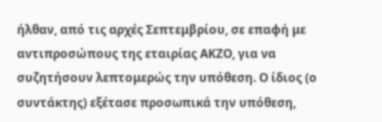ήλθαν, από τις αρχές Σεπτεμβρίου, σε επαφή με αντιπροσώπους της εταιρίας ΑΚΖΟ, για να συζητήσουν λεπτομερώς την υπόθεση. Ο ίδιος (ο συντάκτης) εξέτασε προσωπικά την υπόθεση,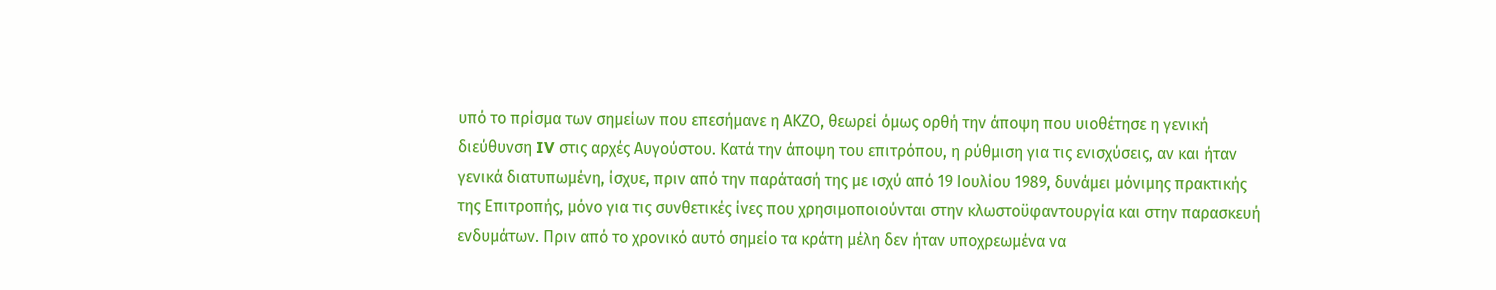υπό το πρίσμα των σημείων που επεσήμανε η ΑΚΖΟ, θεωρεί όμως ορθή την άποψη που υιοθέτησε η γενική διεύθυνση IV στις αρχές Αυγούστου. Κατά την άποψη του επιτρόπου, η ρύθμιση για τις ενισχύσεις, αν και ήταν γενικά διατυπωμένη, ίσχυε, πριν από την παράτασή της με ισχύ από 19 Ιουλίου 1989, δυνάμει μόνιμης πρακτικής της Επιτροπής, μόνο για τις συνθετικές ίνες που χρησιμοποιούνται στην κλωστοϋφαντουργία και στην παρασκευή ενδυμάτων. Πριν από το χρονικό αυτό σημείο τα κράτη μέλη δεν ήταν υποχρεωμένα να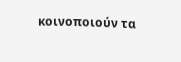κοινοποιούν τα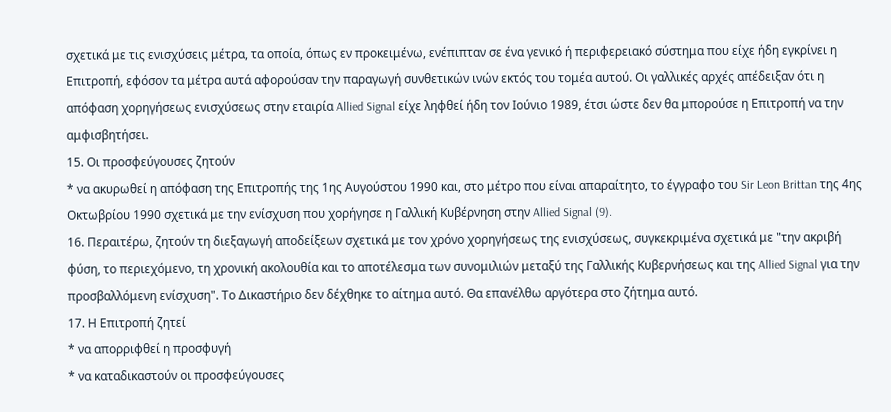σχετικά με τις ενισχύσεις μέτρα, τα οποία, όπως εν προκειμένω, ενέπιπταν σε ένα γενικό ή περιφερειακό σύστημα που είχε ήδη εγκρίνει η Επιτροπή, εφόσον τα μέτρα αυτά αφορούσαν την παραγωγή συνθετικών ινών εκτός του τομέα αυτού. Οι γαλλικές αρχές απέδειξαν ότι η απόφαση χορηγήσεως ενισχύσεως στην εταιρία Allied Signal είχε ληφθεί ήδη τον Ιούνιο 1989, έτσι ώστε δεν θα μπορούσε η Επιτροπή να την αμφισβητήσει.
15. Οι προσφεύγουσες ζητούν
* να ακυρωθεί η απόφαση της Επιτροπής της 1ης Αυγούστου 1990 και, στο μέτρο που είναι απαραίτητο, το έγγραφο του Sir Leon Brittan της 4ης Οκτωβρίου 1990 σχετικά με την ενίσχυση που χορήγησε η Γαλλική Κυβέρνηση στην Allied Signal (9).
16. Περαιτέρω, ζητούν τη διεξαγωγή αποδείξεων σχετικά με τον χρόνο χορηγήσεως της ενισχύσεως, συγκεκριμένα σχετικά με "την ακριβή φύση, το περιεχόμενο, τη χρονική ακολουθία και το αποτέλεσμα των συνομιλιών μεταξύ της Γαλλικής Κυβερνήσεως και της Allied Signal για την προσβαλλόμενη ενίσχυση". Το Δικαστήριο δεν δέχθηκε το αίτημα αυτό. Θα επανέλθω αργότερα στο ζήτημα αυτό.
17. Η Επιτροπή ζητεί
* να απορριφθεί η προσφυγή
* να καταδικαστούν οι προσφεύγουσες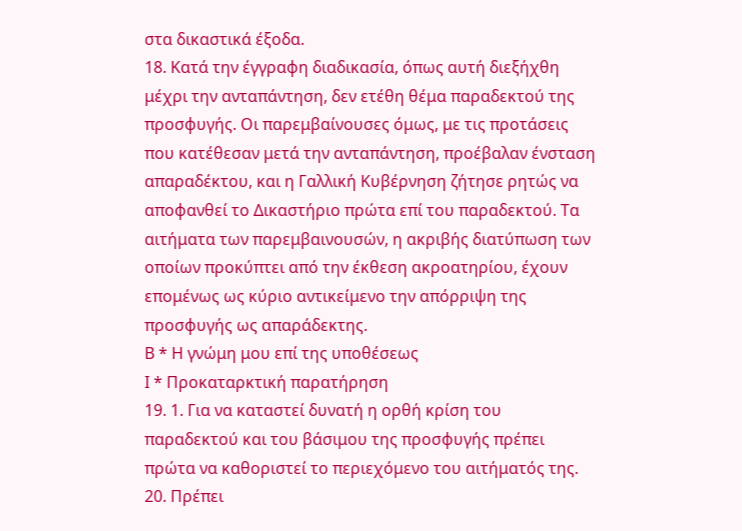στα δικαστικά έξοδα.
18. Κατά την έγγραφη διαδικασία, όπως αυτή διεξήχθη μέχρι την ανταπάντηση, δεν ετέθη θέμα παραδεκτού της προσφυγής. Οι παρεμβαίνουσες όμως, με τις προτάσεις που κατέθεσαν μετά την ανταπάντηση, προέβαλαν ένσταση απαραδέκτου, και η Γαλλική Κυβέρνηση ζήτησε ρητώς να αποφανθεί το Δικαστήριο πρώτα επί του παραδεκτού. Τα αιτήματα των παρεμβαινουσών, η ακριβής διατύπωση των οποίων προκύπτει από την έκθεση ακροατηρίου, έχουν επομένως ως κύριο αντικείμενο την απόρριψη της προσφυγής ως απαράδεκτης.
Β * Η γνώμη μου επί της υποθέσεως
Ι * Προκαταρκτική παρατήρηση
19. 1. Για να καταστεί δυνατή η ορθή κρίση του παραδεκτού και του βάσιμου της προσφυγής πρέπει πρώτα να καθοριστεί το περιεχόμενο του αιτήματός της.
20. Πρέπει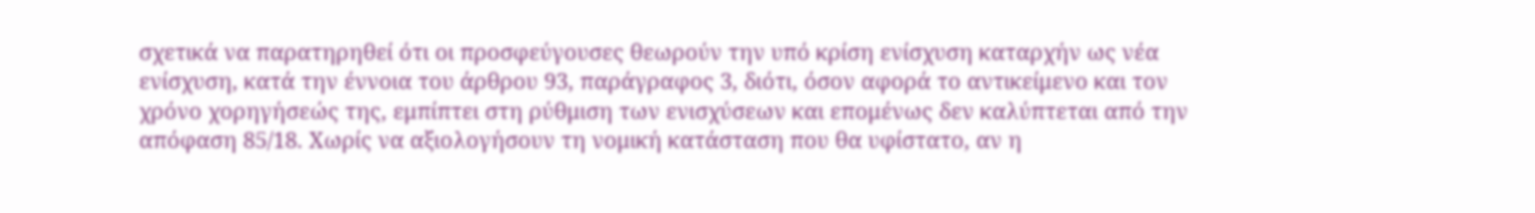σχετικά να παρατηρηθεί ότι οι προσφεύγουσες θεωρούν την υπό κρίση ενίσχυση καταρχήν ως νέα ενίσχυση, κατά την έννοια του άρθρου 93, παράγραφος 3, διότι, όσον αφορά το αντικείμενο και τον χρόνο χορηγήσεώς της, εμπίπτει στη ρύθμιση των ενισχύσεων και επομένως δεν καλύπτεται από την απόφαση 85/18. Χωρίς να αξιολογήσουν τη νομική κατάσταση που θα υφίστατο, αν η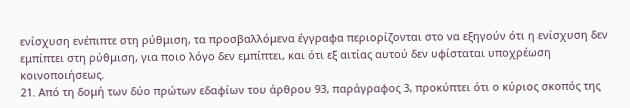ενίσχυση ενέπιπτε στη ρύθμιση, τα προσβαλλόμενα έγγραφα περιορίζονται στο να εξηγούν ότι η ενίσχυση δεν εμπίπτει στη ρύθμιση, για ποιο λόγο δεν εμπίπτει, και ότι εξ αιτίας αυτού δεν υφίσταται υποχρέωση κοινοποιήσεως.
21. Από τη δομή των δύο πρώτων εδαφίων του άρθρου 93, παράγραφος 3, προκύπτει ότι ο κύριος σκοπός της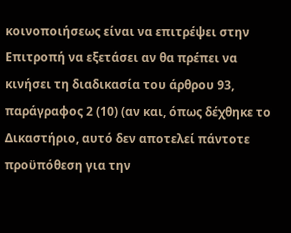κοινοποιήσεως είναι να επιτρέψει στην Επιτροπή να εξετάσει αν θα πρέπει να κινήσει τη διαδικασία του άρθρου 93, παράγραφος 2 (10) (αν και, όπως δέχθηκε το Δικαστήριο, αυτό δεν αποτελεί πάντοτε προϋπόθεση για την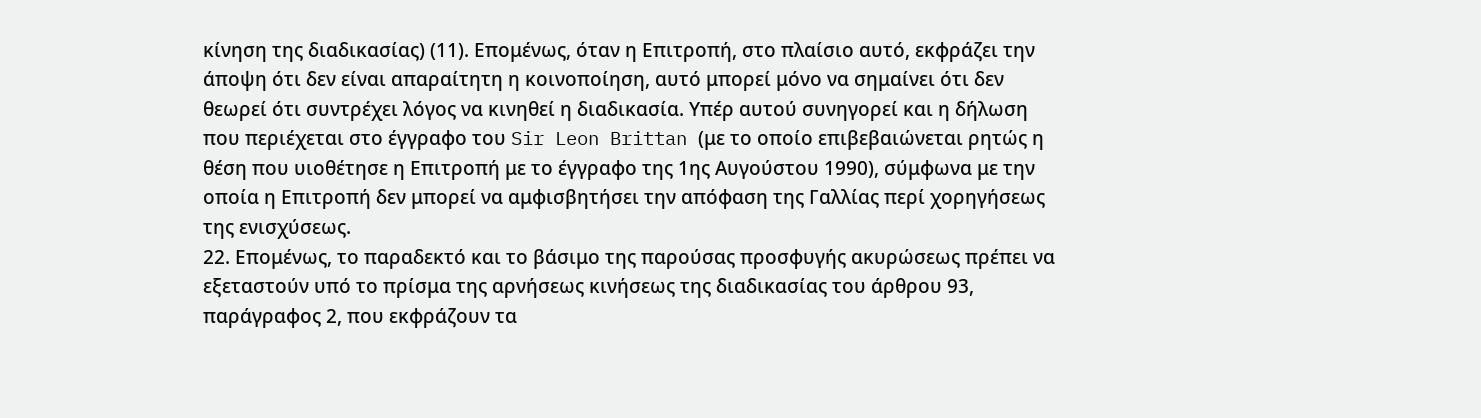κίνηση της διαδικασίας) (11). Επομένως, όταν η Επιτροπή, στο πλαίσιο αυτό, εκφράζει την άποψη ότι δεν είναι απαραίτητη η κοινοποίηση, αυτό μπορεί μόνο να σημαίνει ότι δεν θεωρεί ότι συντρέχει λόγος να κινηθεί η διαδικασία. Υπέρ αυτού συνηγορεί και η δήλωση που περιέχεται στο έγγραφο του Sir Leon Brittan (με το οποίο επιβεβαιώνεται ρητώς η θέση που υιοθέτησε η Επιτροπή με το έγγραφο της 1ης Αυγούστου 1990), σύμφωνα με την οποία η Επιτροπή δεν μπορεί να αμφισβητήσει την απόφαση της Γαλλίας περί χορηγήσεως της ενισχύσεως.
22. Επομένως, το παραδεκτό και το βάσιμο της παρούσας προσφυγής ακυρώσεως πρέπει να εξεταστούν υπό το πρίσμα της αρνήσεως κινήσεως της διαδικασίας του άρθρου 93, παράγραφος 2, που εκφράζουν τα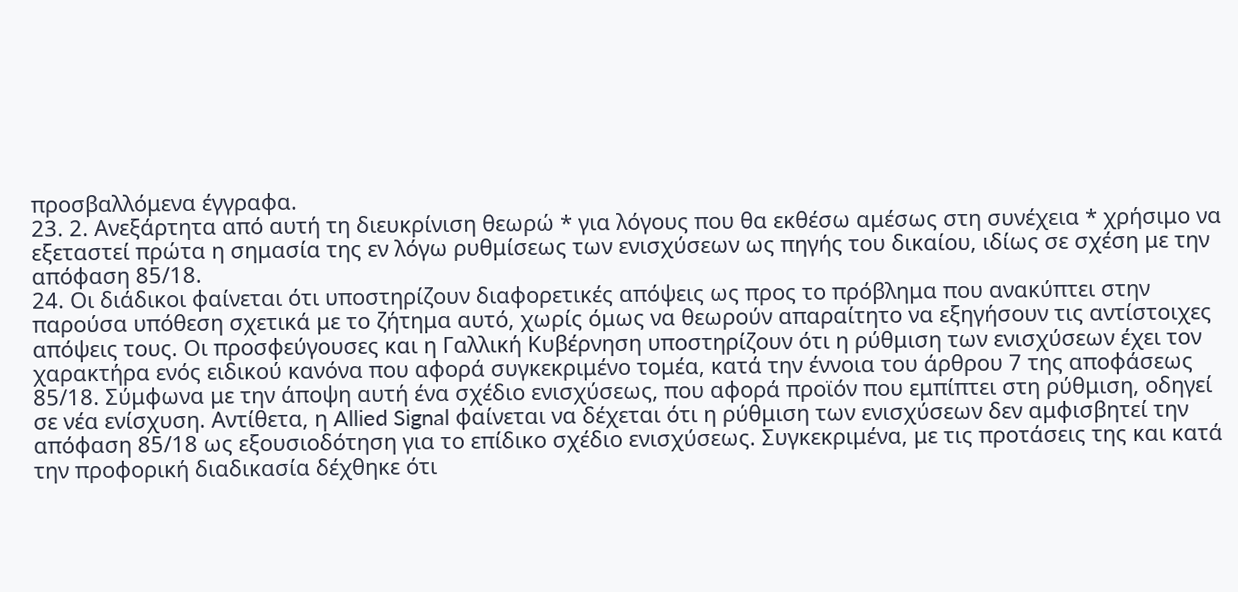προσβαλλόμενα έγγραφα.
23. 2. Ανεξάρτητα από αυτή τη διευκρίνιση θεωρώ * για λόγους που θα εκθέσω αμέσως στη συνέχεια * χρήσιμο να εξεταστεί πρώτα η σημασία της εν λόγω ρυθμίσεως των ενισχύσεων ως πηγής του δικαίου, ιδίως σε σχέση με την απόφαση 85/18.
24. Οι διάδικοι φαίνεται ότι υποστηρίζουν διαφορετικές απόψεις ως προς το πρόβλημα που ανακύπτει στην παρούσα υπόθεση σχετικά με το ζήτημα αυτό, χωρίς όμως να θεωρούν απαραίτητο να εξηγήσουν τις αντίστοιχες απόψεις τους. Οι προσφεύγουσες και η Γαλλική Κυβέρνηση υποστηρίζουν ότι η ρύθμιση των ενισχύσεων έχει τον χαρακτήρα ενός ειδικού κανόνα που αφορά συγκεκριμένο τομέα, κατά την έννοια του άρθρου 7 της αποφάσεως 85/18. Σύμφωνα με την άποψη αυτή ένα σχέδιο ενισχύσεως, που αφορά προϊόν που εμπίπτει στη ρύθμιση, οδηγεί σε νέα ενίσχυση. Αντίθετα, η Allied Signal φαίνεται να δέχεται ότι η ρύθμιση των ενισχύσεων δεν αμφισβητεί την απόφαση 85/18 ως εξουσιοδότηση για το επίδικο σχέδιο ενισχύσεως. Συγκεκριμένα, με τις προτάσεις της και κατά την προφορική διαδικασία δέχθηκε ότι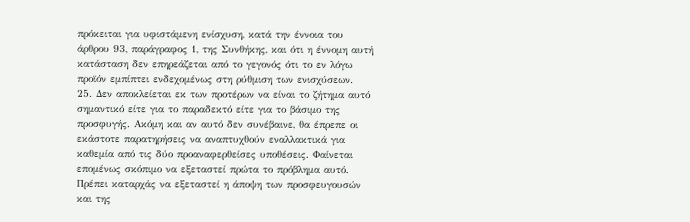πρόκειται για υφιστάμενη ενίσχυση, κατά την έννοια του άρθρου 93, παράγραφος 1, της Συνθήκης, και ότι η έννομη αυτή κατάσταση δεν επηρεάζεται από το γεγονός ότι το εν λόγω προϊόν εμπίπτει ενδεχομένως στη ρύθμιση των ενισχύσεων.
25. Δεν αποκλείεται εκ των προτέρων να είναι το ζήτημα αυτό σημαντικό είτε για το παραδεκτό είτε για το βάσιμο της προσφυγής. Ακόμη και αν αυτό δεν συνέβαινε, θα έπρεπε οι εκάστοτε παρατηρήσεις να αναπτυχθούν εναλλακτικά για καθεμία από τις δύο προαναφερθείσες υποθέσεις. Φαίνεται επομένως σκόπιμο να εξεταστεί πρώτα το πρόβλημα αυτό. Πρέπει καταρχάς να εξεταστεί η άποψη των προσφευγουσών και της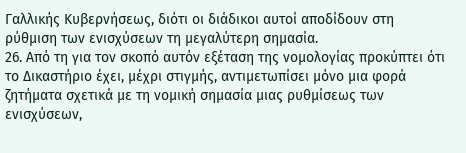Γαλλικής Κυβερνήσεως, διότι οι διάδικοι αυτοί αποδίδουν στη ρύθμιση των ενισχύσεων τη μεγαλύτερη σημασία.
26. Από τη για τον σκοπό αυτόν εξέταση της νομολογίας προκύπτει ότι το Δικαστήριο έχει, μέχρι στιγμής, αντιμετωπίσει μόνο μια φορά ζητήματα σχετικά με τη νομική σημασία μιας ρυθμίσεως των ενισχύσεων,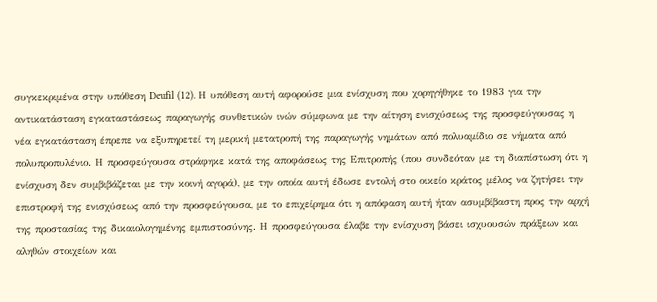συγκεκριμένα στην υπόθεση Deufil (12). Η υπόθεση αυτή αφορούσε μια ενίσχυση που χορηγήθηκε το 1983 για την αντικατάσταση εγκαταστάσεως παραγωγής συνθετικών ινών σύμφωνα με την αίτηση ενισχύσεως της προσφεύγουσας η νέα εγκατάσταση έπρεπε να εξυπηρετεί τη μερική μετατροπή της παραγωγής νημάτων από πολυαμίδιο σε νήματα από πολυπροπυλένιο. Η προσφεύγουσα στράφηκε κατά της αποφάσεως της Επιτροπής (που συνδεόταν με τη διαπίστωση ότι η ενίσχυση δεν συμβιβάζεται με την κοινή αγορά), με την οποία αυτή έδωσε εντολή στο οικείο κράτος μέλος να ζητήσει την επιστροφή της ενισχύσεως από την προσφεύγουσα, με το επιχείρημα ότι η απόφαση αυτή ήταν ασυμβίβαστη προς την αρχή της προστασίας της δικαιολογημένης εμπιστοσύνης. Η προσφεύγουσα έλαβε την ενίσχυση βάσει ισχυουσών πράξεων και αληθών στοιχείων και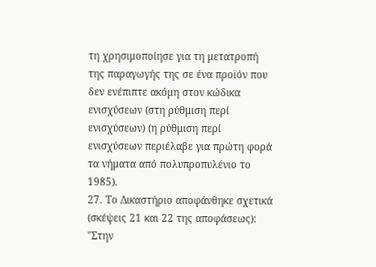τη χρησιμοποίησε για τη μετατροπή της παραγωγής της σε ένα προϊόν που δεν ενέπιπτε ακόμη στον κώδικα ενισχύσεων (στη ρύθμιση περί ενισχύσεων) (η ρύθμιση περί ενισχύσεων περιέλαβε για πρώτη φορά τα νήματα από πολυπροπυλένιο το 1985).
27. Το Δικαστήριο αποφάνθηκε σχετικά (σκέψεις 21 και 22 της αποφάσεως):
"Στην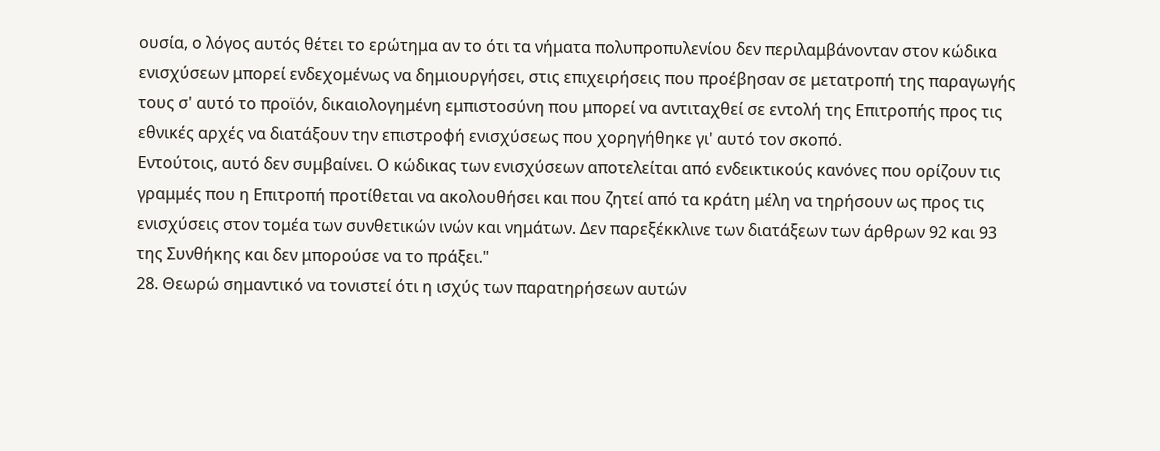ουσία, ο λόγος αυτός θέτει το ερώτημα αν το ότι τα νήματα πολυπροπυλενίου δεν περιλαμβάνονταν στον κώδικα ενισχύσεων μπορεί ενδεχομένως να δημιουργήσει, στις επιχειρήσεις που προέβησαν σε μετατροπή της παραγωγής τους σ' αυτό το προϊόν, δικαιολογημένη εμπιστοσύνη που μπορεί να αντιταχθεί σε εντολή της Επιτροπής προς τις εθνικές αρχές να διατάξουν την επιστροφή ενισχύσεως που χορηγήθηκε γι' αυτό τον σκοπό.
Εντούτοις, αυτό δεν συμβαίνει. Ο κώδικας των ενισχύσεων αποτελείται από ενδεικτικούς κανόνες που ορίζουν τις γραμμές που η Επιτροπή προτίθεται να ακολουθήσει και που ζητεί από τα κράτη μέλη να τηρήσουν ως προς τις ενισχύσεις στον τομέα των συνθετικών ινών και νημάτων. Δεν παρεξέκκλινε των διατάξεων των άρθρων 92 και 93 της Συνθήκης και δεν μπορούσε να το πράξει."
28. Θεωρώ σημαντικό να τονιστεί ότι η ισχύς των παρατηρήσεων αυτών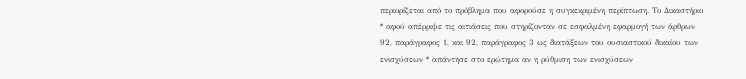περιορίζεται από το πρόβλημα που αφορούσε η συγκεκριμένη περίπτωση. Το Δικαστήριο * αφού απέρριψε τις αιτιάσεις που στηρίζονταν σε εσφαλμένη εφαρμογή των άρθρων 92, παράγραφος 1, και 92, παράγραφος 3 ως διατάξεων του ουσιαστικού δικαίου των ενισχύσεων * απάντησε στο ερώτημα αν η ρύθμιση των ενισχύσεων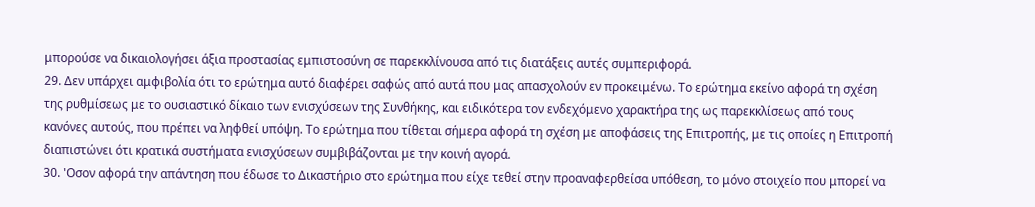μπορούσε να δικαιολογήσει άξια προστασίας εμπιστοσύνη σε παρεκκλίνουσα από τις διατάξεις αυτές συμπεριφορά.
29. Δεν υπάρχει αμφιβολία ότι το ερώτημα αυτό διαφέρει σαφώς από αυτά που μας απασχολούν εν προκειμένω. Το ερώτημα εκείνο αφορά τη σχέση της ρυθμίσεως με το ουσιαστικό δίκαιο των ενισχύσεων της Συνθήκης, και ειδικότερα τον ενδεχόμενο χαρακτήρα της ως παρεκκλίσεως από τους κανόνες αυτούς, που πρέπει να ληφθεί υπόψη. Το ερώτημα που τίθεται σήμερα αφορά τη σχέση με αποφάσεις της Επιτροπής, με τις οποίες η Επιτροπή διαπιστώνει ότι κρατικά συστήματα ενισχύσεων συμβιβάζονται με την κοινή αγορά.
30. 'Οσον αφορά την απάντηση που έδωσε το Δικαστήριο στο ερώτημα που είχε τεθεί στην προαναφερθείσα υπόθεση, το μόνο στοιχείο που μπορεί να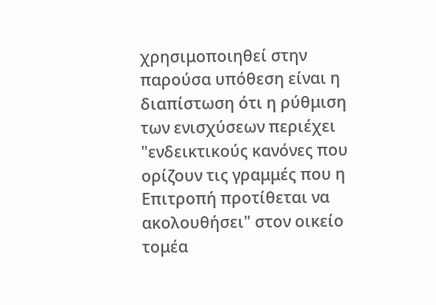χρησιμοποιηθεί στην παρούσα υπόθεση είναι η διαπίστωση ότι η ρύθμιση των ενισχύσεων περιέχει "ενδεικτικούς κανόνες που ορίζουν τις γραμμές που η Επιτροπή προτίθεται να ακολουθήσει" στον οικείο τομέα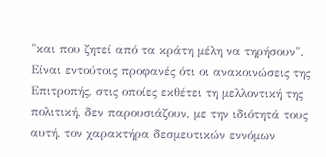"και που ζητεί από τα κράτη μέλη να τηρήσουν". Είναι εντούτοις προφανές ότι οι ανακοινώσεις της Επιτροπής, στις οποίες εκθέτει τη μελλοντική της πολιτική, δεν παρουσιάζουν, με την ιδιότητά τους αυτή, τον χαρακτήρα δεσμευτικών εννόμων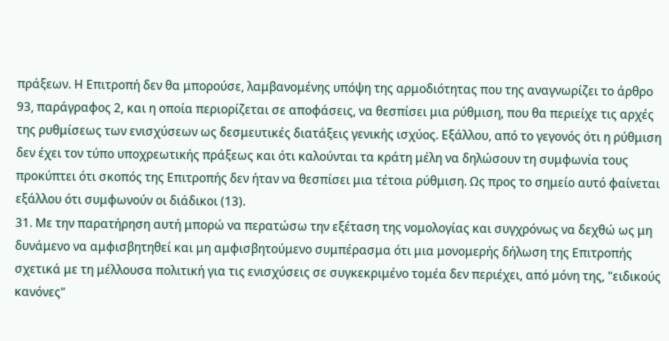πράξεων. Η Επιτροπή δεν θα μπορούσε, λαμβανομένης υπόψη της αρμοδιότητας που της αναγνωρίζει το άρθρο 93, παράγραφος 2, και η οποία περιορίζεται σε αποφάσεις, να θεσπίσει μια ρύθμιση, που θα περιείχε τις αρχές της ρυθμίσεως των ενισχύσεων ως δεσμευτικές διατάξεις γενικής ισχύος. Εξάλλου, από το γεγονός ότι η ρύθμιση δεν έχει τον τύπο υποχρεωτικής πράξεως και ότι καλούνται τα κράτη μέλη να δηλώσουν τη συμφωνία τους προκύπτει ότι σκοπός της Επιτροπής δεν ήταν να θεσπίσει μια τέτοια ρύθμιση. Ως προς το σημείο αυτό φαίνεται εξάλλου ότι συμφωνούν οι διάδικοι (13).
31. Με την παρατήρηση αυτή μπορώ να περατώσω την εξέταση της νομολογίας και συγχρόνως να δεχθώ ως μη δυνάμενο να αμφισβητηθεί και μη αμφισβητούμενο συμπέρασμα ότι μια μονομερής δήλωση της Επιτροπής σχετικά με τη μέλλουσα πολιτική για τις ενισχύσεις σε συγκεκριμένο τομέα δεν περιέχει, από μόνη της, "ειδικούς κανόνες"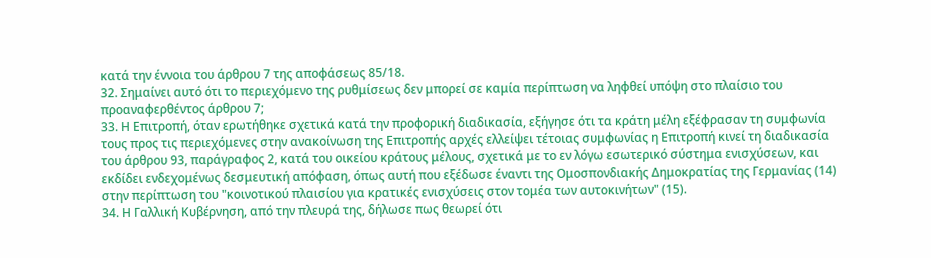κατά την έννοια του άρθρου 7 της αποφάσεως 85/18.
32. Σημαίνει αυτό ότι το περιεχόμενο της ρυθμίσεως δεν μπορεί σε καμία περίπτωση να ληφθεί υπόψη στο πλαίσιο του προαναφερθέντος άρθρου 7;
33. Η Επιτροπή, όταν ερωτήθηκε σχετικά κατά την προφορική διαδικασία, εξήγησε ότι τα κράτη μέλη εξέφρασαν τη συμφωνία τους προς τις περιεχόμενες στην ανακοίνωση της Επιτροπής αρχές ελλείψει τέτοιας συμφωνίας η Επιτροπή κινεί τη διαδικασία του άρθρου 93, παράγραφος 2, κατά του οικείου κράτους μέλους, σχετικά με το εν λόγω εσωτερικό σύστημα ενισχύσεων, και εκδίδει ενδεχομένως δεσμευτική απόφαση, όπως αυτή που εξέδωσε έναντι της Ομοσπονδιακής Δημοκρατίας της Γερμανίας (14) στην περίπτωση του "κοινοτικού πλαισίου για κρατικές ενισχύσεις στον τομέα των αυτοκινήτων" (15).
34. Η Γαλλική Κυβέρνηση, από την πλευρά της, δήλωσε πως θεωρεί ότι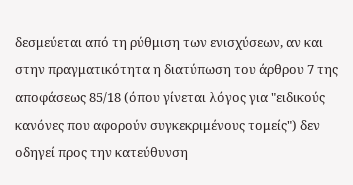δεσμεύεται από τη ρύθμιση των ενισχύσεων, αν και στην πραγματικότητα η διατύπωση του άρθρου 7 της αποφάσεως 85/18 (όπου γίνεται λόγος για "ειδικούς κανόνες που αφορούν συγκεκριμένους τομείς") δεν οδηγεί προς την κατεύθυνση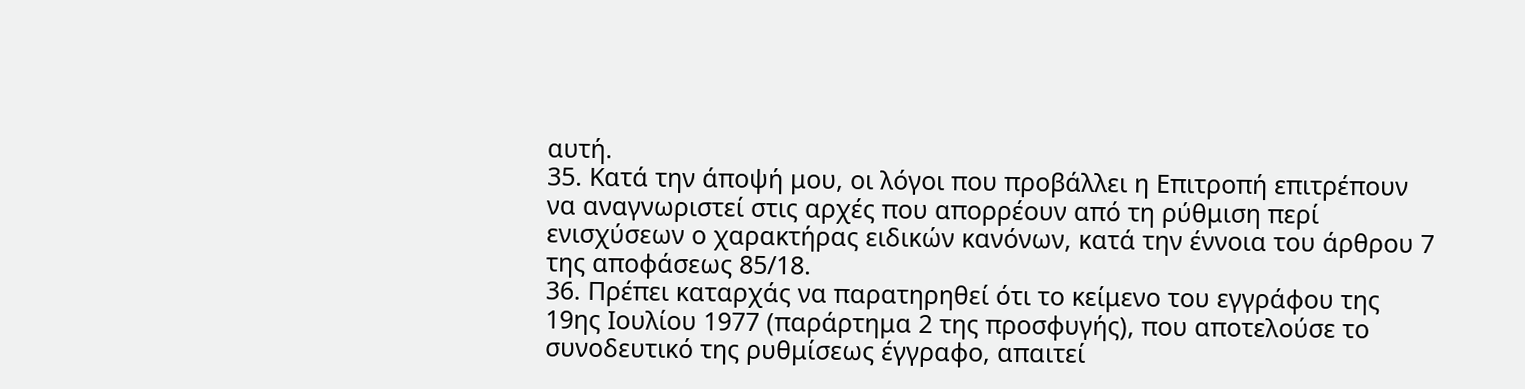αυτή.
35. Κατά την άποψή μου, οι λόγοι που προβάλλει η Επιτροπή επιτρέπουν να αναγνωριστεί στις αρχές που απορρέουν από τη ρύθμιση περί ενισχύσεων ο χαρακτήρας ειδικών κανόνων, κατά την έννοια του άρθρου 7 της αποφάσεως 85/18.
36. Πρέπει καταρχάς να παρατηρηθεί ότι το κείμενο του εγγράφου της 19ης Ιουλίου 1977 (παράρτημα 2 της προσφυγής), που αποτελούσε το συνοδευτικό της ρυθμίσεως έγγραφο, απαιτεί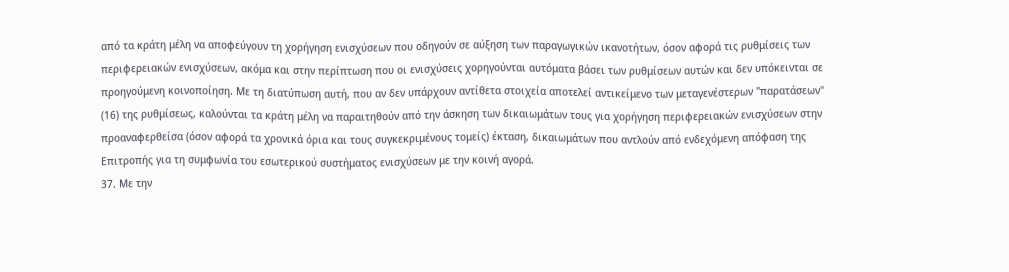από τα κράτη μέλη να αποφεύγουν τη χορήγηση ενισχύσεων που οδηγούν σε αύξηση των παραγωγικών ικανοτήτων, όσον αφορά τις ρυθμίσεις των περιφερειακών ενισχύσεων, ακόμα και στην περίπτωση που οι ενισχύσεις χορηγούνται αυτόματα βάσει των ρυθμίσεων αυτών και δεν υπόκεινται σε προηγούμενη κοινοποίηση. Με τη διατύπωση αυτή, που αν δεν υπάρχουν αντίθετα στοιχεία αποτελεί αντικείμενο των μεταγενέστερων "παρατάσεων" (16) της ρυθμίσεως, καλούνται τα κράτη μέλη να παραιτηθούν από την άσκηση των δικαιωμάτων τους για χορήγηση περιφερειακών ενισχύσεων στην προαναφερθείσα (όσον αφορά τα χρονικά όρια και τους συγκεκριμένους τομείς) έκταση, δικαιωμάτων που αντλούν από ενδεχόμενη απόφαση της Επιτροπής για τη συμφωνία του εσωτερικού συστήματος ενισχύσεων με την κοινή αγορά.
37. Με την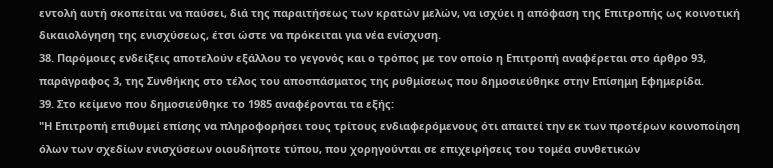εντολή αυτή σκοπείται να παύσει, διά της παραιτήσεως των κρατών μελών, να ισχύει η απόφαση της Επιτροπής ως κοινοτική δικαιολόγηση της ενισχύσεως, έτσι ώστε να πρόκειται για νέα ενίσχυση.
38. Παρόμοιες ενδείξεις αποτελούν εξάλλου το γεγονός και ο τρόπος με τον οποίο η Επιτροπή αναφέρεται στο άρθρο 93, παράγραφος 3, της Συνθήκης στο τέλος του αποσπάσματος της ρυθμίσεως που δημοσιεύθηκε στην Επίσημη Εφημερίδα.
39. Στο κείμενο που δημοσιεύθηκε το 1985 αναφέρονται τα εξής:
"Η Επιτροπή επιθυμεί επίσης να πληροφορήσει τους τρίτους ενδιαφερόμενους ότι απαιτεί την εκ των προτέρων κοινοποίηση όλων των σχεδίων ενισχύσεων οιουδήποτε τύπου, που χορηγούνται σε επιχειρήσεις του τομέα συνθετικών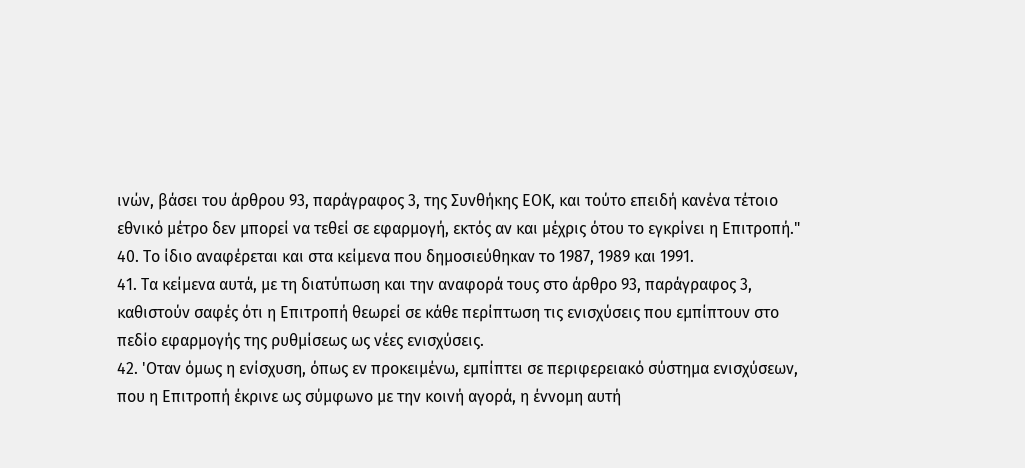ινών, βάσει του άρθρου 93, παράγραφος 3, της Συνθήκης ΕΟΚ, και τούτο επειδή κανένα τέτοιο εθνικό μέτρο δεν μπορεί να τεθεί σε εφαρμογή, εκτός αν και μέχρις ότου το εγκρίνει η Επιτροπή."
40. Το ίδιο αναφέρεται και στα κείμενα που δημοσιεύθηκαν το 1987, 1989 και 1991.
41. Τα κείμενα αυτά, με τη διατύπωση και την αναφορά τους στο άρθρο 93, παράγραφος 3, καθιστούν σαφές ότι η Επιτροπή θεωρεί σε κάθε περίπτωση τις ενισχύσεις που εμπίπτουν στο πεδίο εφαρμογής της ρυθμίσεως ως νέες ενισχύσεις.
42. 'Οταν όμως η ενίσχυση, όπως εν προκειμένω, εμπίπτει σε περιφερειακό σύστημα ενισχύσεων, που η Επιτροπή έκρινε ως σύμφωνο με την κοινή αγορά, η έννομη αυτή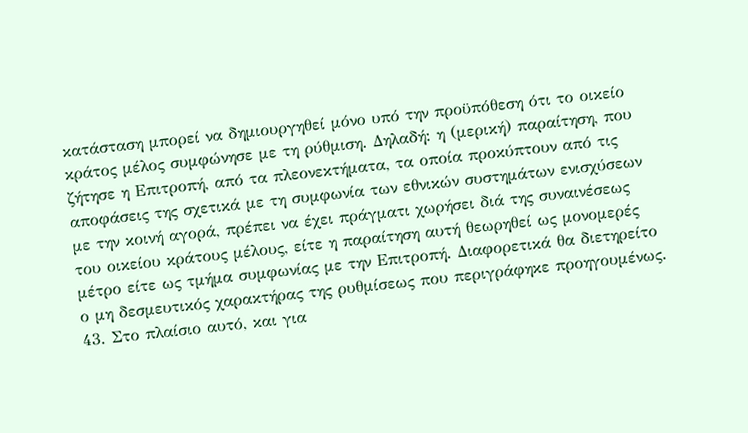κατάσταση μπορεί να δημιουργηθεί μόνο υπό την προϋπόθεση ότι το οικείο κράτος μέλος συμφώνησε με τη ρύθμιση. Δηλαδή: η (μερική) παραίτηση, που ζήτησε η Επιτροπή, από τα πλεονεκτήματα, τα οποία προκύπτουν από τις αποφάσεις της σχετικά με τη συμφωνία των εθνικών συστημάτων ενισχύσεων με την κοινή αγορά, πρέπει να έχει πράγματι χωρήσει διά της συναινέσεως του οικείου κράτους μέλους, είτε η παραίτηση αυτή θεωρηθεί ως μονομερές μέτρο είτε ως τμήμα συμφωνίας με την Επιτροπή. Διαφορετικά θα διετηρείτο ο μη δεσμευτικός χαρακτήρας της ρυθμίσεως που περιγράφηκε προηγουμένως.
43. Στο πλαίσιο αυτό, και για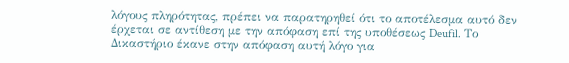λόγους πληρότητας, πρέπει να παρατηρηθεί ότι το αποτέλεσμα αυτό δεν έρχεται σε αντίθεση με την απόφαση επί της υποθέσεως Deufil. Το Δικαστήριο έκανε στην απόφαση αυτή λόγο για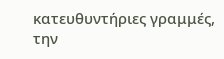κατευθυντήριες γραμμές, την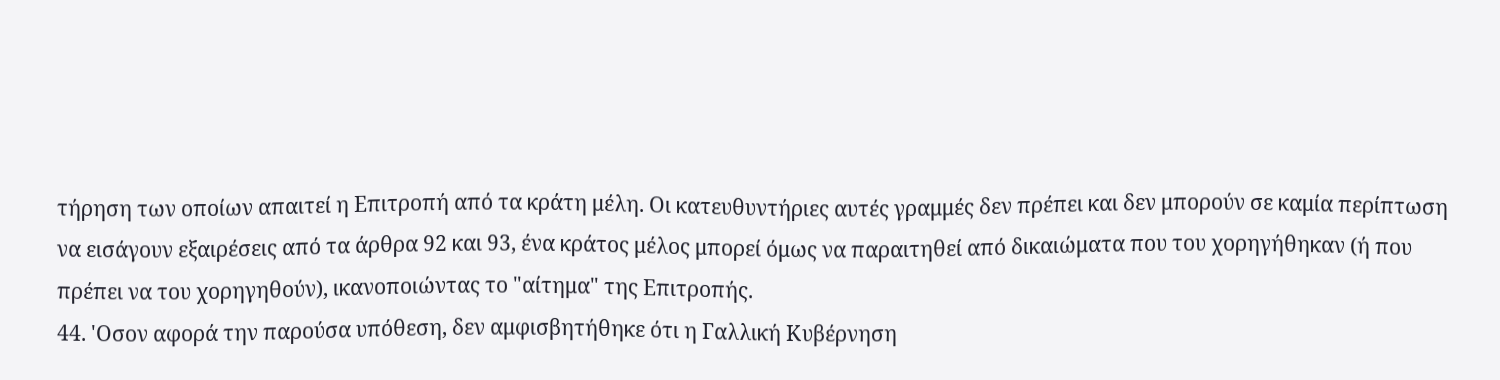τήρηση των οποίων απαιτεί η Επιτροπή από τα κράτη μέλη. Οι κατευθυντήριες αυτές γραμμές δεν πρέπει και δεν μπορούν σε καμία περίπτωση να εισάγουν εξαιρέσεις από τα άρθρα 92 και 93, ένα κράτος μέλος μπορεί όμως να παραιτηθεί από δικαιώματα που του χορηγήθηκαν (ή που πρέπει να του χορηγηθούν), ικανοποιώντας το "αίτημα" της Επιτροπής.
44. 'Οσον αφορά την παρούσα υπόθεση, δεν αμφισβητήθηκε ότι η Γαλλική Κυβέρνηση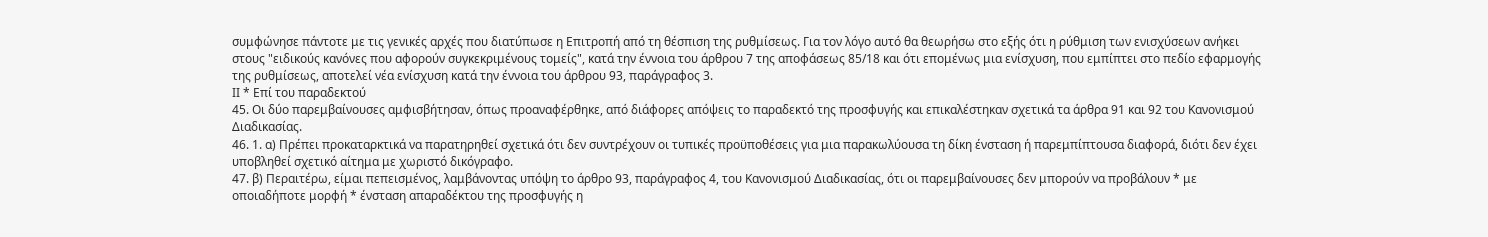συμφώνησε πάντοτε με τις γενικές αρχές που διατύπωσε η Επιτροπή από τη θέσπιση της ρυθμίσεως. Για τον λόγο αυτό θα θεωρήσω στο εξής ότι η ρύθμιση των ενισχύσεων ανήκει στους "ειδικούς κανόνες που αφορούν συγκεκριμένους τομείς", κατά την έννοια του άρθρου 7 της αποφάσεως 85/18 και ότι επομένως μια ενίσχυση, που εμπίπτει στο πεδίο εφαρμογής της ρυθμίσεως, αποτελεί νέα ενίσχυση κατά την έννοια του άρθρου 93, παράγραφος 3.
ΙΙ * Επί του παραδεκτού
45. Οι δύο παρεμβαίνουσες αμφισβήτησαν, όπως προαναφέρθηκε, από διάφορες απόψεις το παραδεκτό της προσφυγής και επικαλέστηκαν σχετικά τα άρθρα 91 και 92 του Κανονισμού Διαδικασίας.
46. 1. α) Πρέπει προκαταρκτικά να παρατηρηθεί σχετικά ότι δεν συντρέχουν οι τυπικές προϋποθέσεις για μια παρακωλύουσα τη δίκη ένσταση ή παρεμπίπτουσα διαφορά, διότι δεν έχει υποβληθεί σχετικό αίτημα με χωριστό δικόγραφο.
47. β) Περαιτέρω, είμαι πεπεισμένος, λαμβάνοντας υπόψη το άρθρο 93, παράγραφος 4, του Κανονισμού Διαδικασίας, ότι οι παρεμβαίνουσες δεν μπορούν να προβάλουν * με οποιαδήποτε μορφή * ένσταση απαραδέκτου της προσφυγής η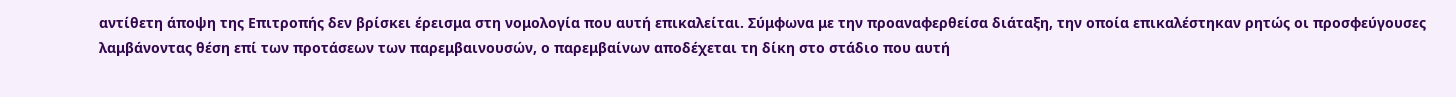αντίθετη άποψη της Επιτροπής δεν βρίσκει έρεισμα στη νομολογία που αυτή επικαλείται. Σύμφωνα με την προαναφερθείσα διάταξη, την οποία επικαλέστηκαν ρητώς οι προσφεύγουσες λαμβάνοντας θέση επί των προτάσεων των παρεμβαινουσών, ο παρεμβαίνων αποδέχεται τη δίκη στο στάδιο που αυτή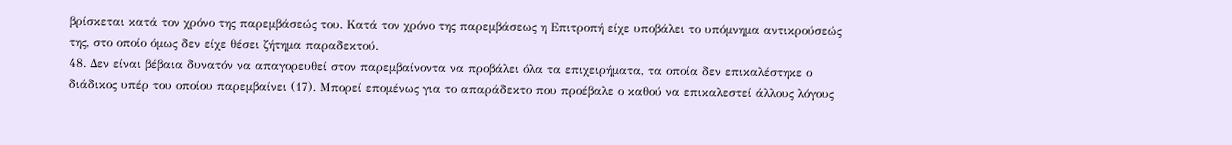βρίσκεται κατά τον χρόνο της παρεμβάσεώς του. Κατά τον χρόνο της παρεμβάσεως η Επιτροπή είχε υποβάλει το υπόμνημα αντικρούσεώς της, στο οποίο όμως δεν είχε θέσει ζήτημα παραδεκτού.
48. Δεν είναι βέβαια δυνατόν να απαγορευθεί στον παρεμβαίνοντα να προβάλει όλα τα επιχειρήματα, τα οποία δεν επικαλέστηκε ο διάδικος υπέρ του οποίου παρεμβαίνει (17). Μπορεί επομένως για το απαράδεκτο που προέβαλε ο καθού να επικαλεστεί άλλους λόγους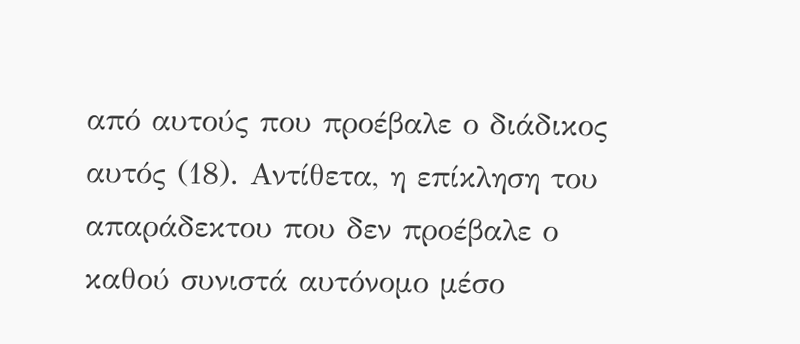από αυτούς που προέβαλε ο διάδικος αυτός (18). Αντίθετα, η επίκληση του απαράδεκτου που δεν προέβαλε ο καθού συνιστά αυτόνομο μέσο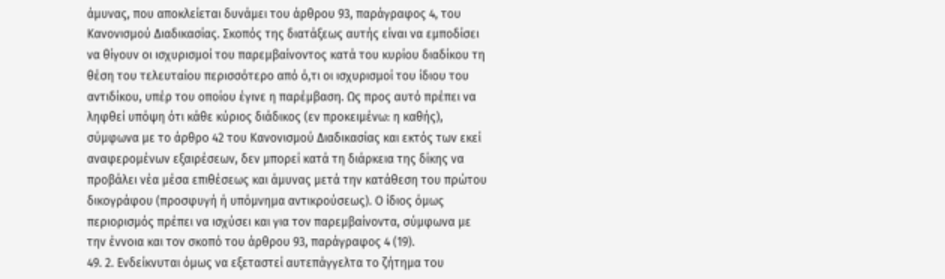άμυνας, που αποκλείεται δυνάμει του άρθρου 93, παράγραφος 4, του Κανονισμού Διαδικασίας. Σκοπός της διατάξεως αυτής είναι να εμποδίσει να θίγουν οι ισχυρισμοί του παρεμβαίνοντος κατά του κυρίου διαδίκου τη θέση του τελευταίου περισσότερο από ό,τι οι ισχυρισμοί του ίδιου του αντιδίκου, υπέρ του οποίου έγινε η παρέμβαση. Ως προς αυτό πρέπει να ληφθεί υπόψη ότι κάθε κύριος διάδικος (εν προκειμένω: η καθής), σύμφωνα με το άρθρο 42 του Κανονισμού Διαδικασίας και εκτός των εκεί αναφερομένων εξαιρέσεων, δεν μπορεί κατά τη διάρκεια της δίκης να προβάλει νέα μέσα επιθέσεως και άμυνας μετά την κατάθεση του πρώτου δικογράφου (προσφυγή ή υπόμνημα αντικρούσεως). Ο ίδιος όμως περιορισμός πρέπει να ισχύσει και για τον παρεμβαίνοντα, σύμφωνα με την έννοια και τον σκοπό του άρθρου 93, παράγραφος 4 (19).
49. 2. Ενδείκνυται όμως να εξεταστεί αυτεπάγγελτα το ζήτημα του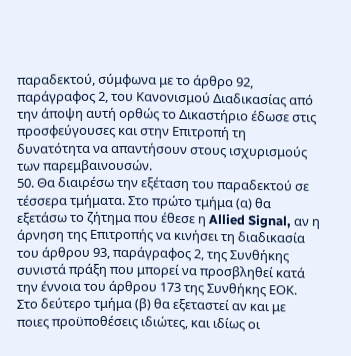παραδεκτού, σύμφωνα με το άρθρο 92, παράγραφος 2, του Κανονισμού Διαδικασίας από την άποψη αυτή ορθώς το Δικαστήριο έδωσε στις προσφεύγουσες και στην Επιτροπή τη δυνατότητα να απαντήσουν στους ισχυρισμούς των παρεμβαινουσών.
50. Θα διαιρέσω την εξέταση του παραδεκτού σε τέσσερα τμήματα. Στο πρώτο τμήμα (α) θα εξετάσω το ζήτημα που έθεσε η Allied Signal, αν η άρνηση της Επιτροπής να κινήσει τη διαδικασία του άρθρου 93, παράγραφος 2, της Συνθήκης συνιστά πράξη που μπορεί να προσβληθεί κατά την έννοια του άρθρου 173 της Συνθήκης ΕΟΚ. Στο δεύτερο τμήμα (β) θα εξεταστεί αν και με ποιες προϋποθέσεις ιδιώτες, και ιδίως οι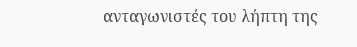ανταγωνιστές του λήπτη της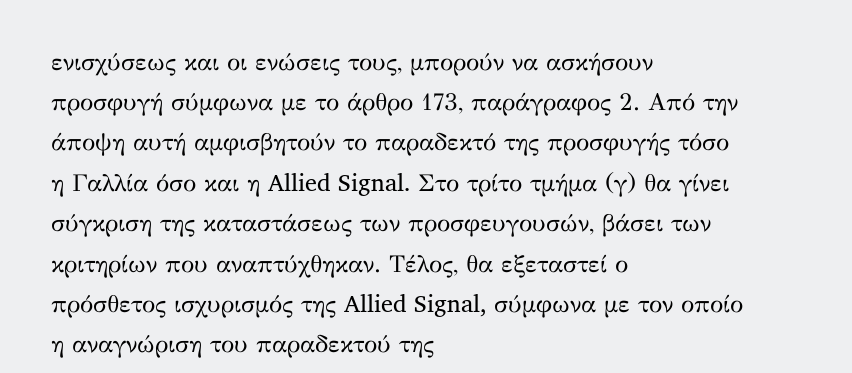ενισχύσεως και οι ενώσεις τους, μπορούν να ασκήσουν προσφυγή σύμφωνα με το άρθρο 173, παράγραφος 2. Από την άποψη αυτή αμφισβητούν το παραδεκτό της προσφυγής τόσο η Γαλλία όσο και η Allied Signal. Στο τρίτο τμήμα (γ) θα γίνει σύγκριση της καταστάσεως των προσφευγουσών, βάσει των κριτηρίων που αναπτύχθηκαν. Τέλος, θα εξεταστεί ο πρόσθετος ισχυρισμός της Allied Signal, σύμφωνα με τον οποίο η αναγνώριση του παραδεκτού της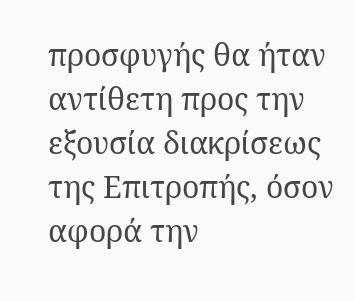προσφυγής θα ήταν αντίθετη προς την εξουσία διακρίσεως της Επιτροπής, όσον αφορά την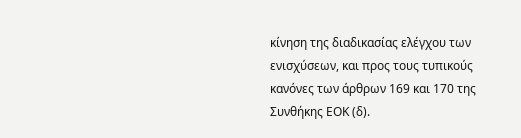κίνηση της διαδικασίας ελέγχου των ενισχύσεων, και προς τους τυπικούς κανόνες των άρθρων 169 και 170 της Συνθήκης ΕΟΚ (δ).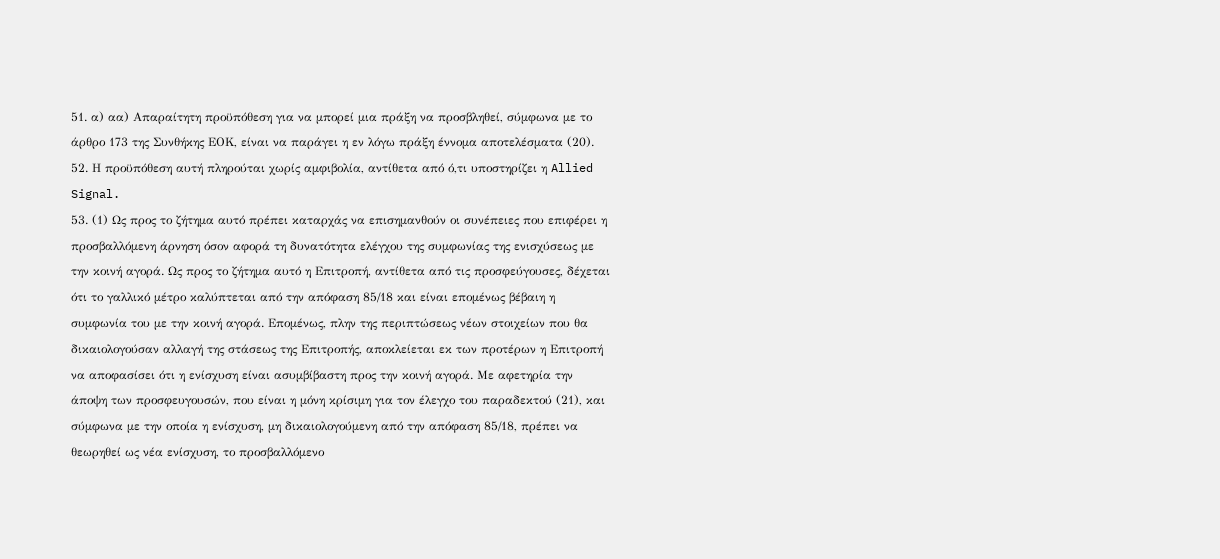51. α) αα) Απαραίτητη προϋπόθεση για να μπορεί μια πράξη να προσβληθεί, σύμφωνα με το άρθρο 173 της Συνθήκης ΕΟΚ, είναι να παράγει η εν λόγω πράξη έννομα αποτελέσματα (20).
52. Η προϋπόθεση αυτή πληρούται χωρίς αμφιβολία, αντίθετα από ό,τι υποστηρίζει η Allied Signal.
53. (1) Ως προς το ζήτημα αυτό πρέπει καταρχάς να επισημανθούν οι συνέπειες που επιφέρει η προσβαλλόμενη άρνηση όσον αφορά τη δυνατότητα ελέγχου της συμφωνίας της ενισχύσεως με την κοινή αγορά. Ως προς το ζήτημα αυτό η Επιτροπή, αντίθετα από τις προσφεύγουσες, δέχεται ότι το γαλλικό μέτρο καλύπτεται από την απόφαση 85/18 και είναι επομένως βέβαιη η συμφωνία του με την κοινή αγορά. Επομένως, πλην της περιπτώσεως νέων στοιχείων που θα δικαιολογούσαν αλλαγή της στάσεως της Επιτροπής, αποκλείεται εκ των προτέρων η Επιτροπή να αποφασίσει ότι η ενίσχυση είναι ασυμβίβαστη προς την κοινή αγορά. Με αφετηρία την άποψη των προσφευγουσών, που είναι η μόνη κρίσιμη για τον έλεγχο του παραδεκτού (21), και σύμφωνα με την οποία η ενίσχυση, μη δικαιολογούμενη από την απόφαση 85/18, πρέπει να θεωρηθεί ως νέα ενίσχυση, το προσβαλλόμενο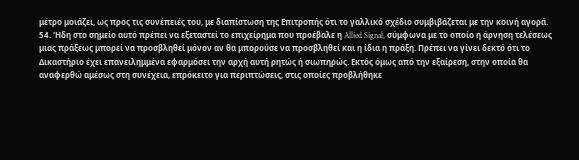μέτρο μοιάζει, ως προς τις συνέπειές του, με διαπίστωση της Επιτροπής ότι το γαλλικό σχέδιο συμβιβάζεται με την κοινή αγορά.
54. 'Ηδη στο σημείο αυτό πρέπει να εξεταστεί το επιχείρημα που προέβαλε η Allied Signal, σύμφωνα με το οποίο η άρνηση τελέσεως μιας πράξεως μπορεί να προσβληθεί μόνον αν θα μπορούσε να προσβληθεί και η ίδια η πράξη. Πρέπει να γίνει δεκτό ότι το Δικαστήριο έχει επανειλημμένα εφαρμόσει την αρχή αυτή ρητώς ή σιωπηρώς. Εκτός όμως από την εξαίρεση, στην οποία θα αναφερθώ αμέσως στη συνέχεια, επρόκειτο για περιπτώσεις, στις οποίες προβλήθηκε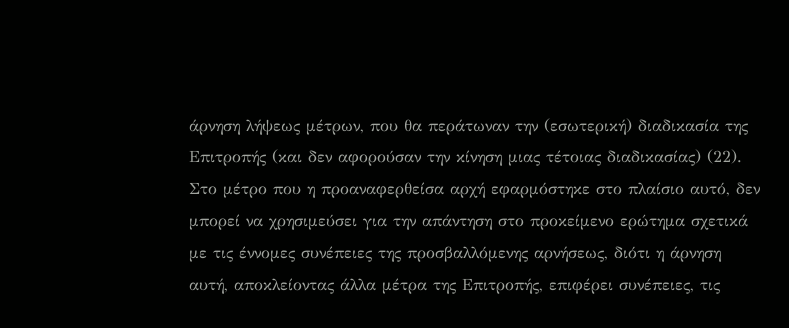άρνηση λήψεως μέτρων, που θα περάτωναν την (εσωτερική) διαδικασία της Επιτροπής (και δεν αφορούσαν την κίνηση μιας τέτοιας διαδικασίας) (22). Στο μέτρο που η προαναφερθείσα αρχή εφαρμόστηκε στο πλαίσιο αυτό, δεν μπορεί να χρησιμεύσει για την απάντηση στο προκείμενο ερώτημα σχετικά με τις έννομες συνέπειες της προσβαλλόμενης αρνήσεως, διότι η άρνηση αυτή, αποκλείοντας άλλα μέτρα της Επιτροπής, επιφέρει συνέπειες, τις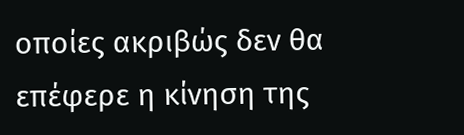οποίες ακριβώς δεν θα επέφερε η κίνηση της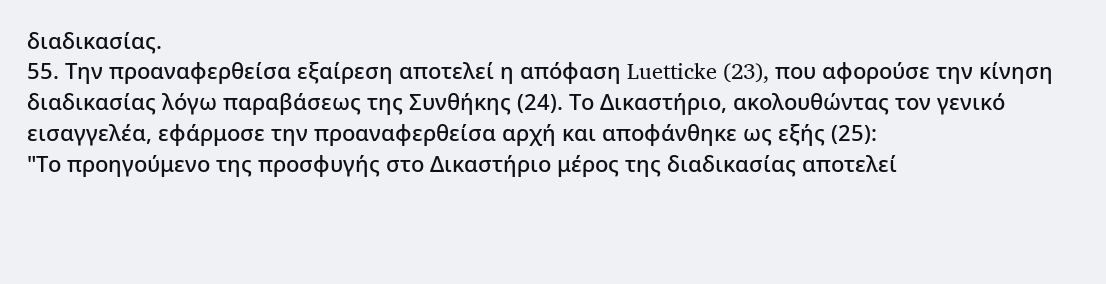διαδικασίας.
55. Την προαναφερθείσα εξαίρεση αποτελεί η απόφαση Luetticke (23), που αφορούσε την κίνηση διαδικασίας λόγω παραβάσεως της Συνθήκης (24). Το Δικαστήριο, ακολουθώντας τον γενικό εισαγγελέα, εφάρμοσε την προαναφερθείσα αρχή και αποφάνθηκε ως εξής (25):
"Το προηγούμενο της προσφυγής στο Δικαστήριο μέρος της διαδικασίας αποτελεί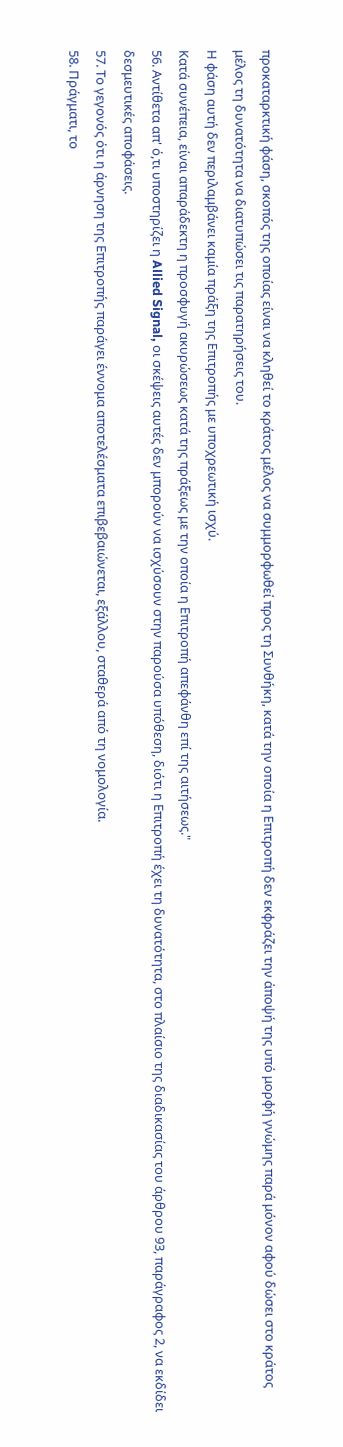προκαταρκτική φάση, σκοπός της οποίας είναι να κληθεί το κράτος μέλος να συμμορφωθεί προς τη Συνθήκη, κατά την οποία η Επιτροπή δεν εκφράζει την άποψή της υπό μορφή γνώμης παρά μόνον αφού δώσει στο κράτος μέλος τη δυνατότητα να διατυπώσει τις παρατηρήσεις του.
Η φάση αυτή δεν περιλαμβάνει καμία πράξη της Επιτροπής με υποχρεωτική ισχύ.
Κατά συνέπεια, είναι απαράδεκτη η προσφυγή ακυρώσεως κατά της πράξεως με την οποία η Επιτροπή απεφάνθη επί της αιτήσεως."
56. Αντίθετα απ' ό,τι υποστηρίζει η Allied Signal, οι σκέψεις αυτές δεν μπορούν να ισχύσουν στην παρούσα υπόθεση, διότι η Επιτροπή έχει τη δυνατότητα, στο πλαίσιο της διαδικασίας του άρθρου 93, παράγραφος 2, να εκδίδει δεσμευτικές αποφάσεις.
57. Το γεγονός ότι η άρνηση της Επιτροπής παράγει έννομα αποτελέσματα επιβεβαιώνεται, εξάλλου, σταθερά από τη νομολογία.
58. Πράγματι, το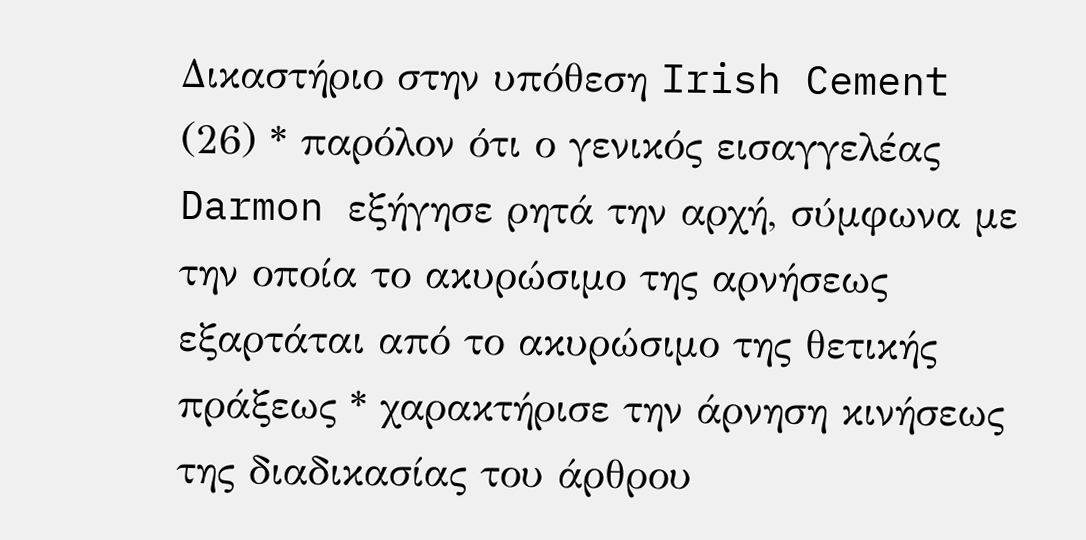Δικαστήριο στην υπόθεση Irish Cement (26) * παρόλον ότι ο γενικός εισαγγελέας Darmon εξήγησε ρητά την αρχή, σύμφωνα με την οποία το ακυρώσιμο της αρνήσεως εξαρτάται από το ακυρώσιμο της θετικής πράξεως * χαρακτήρισε την άρνηση κινήσεως της διαδικασίας του άρθρου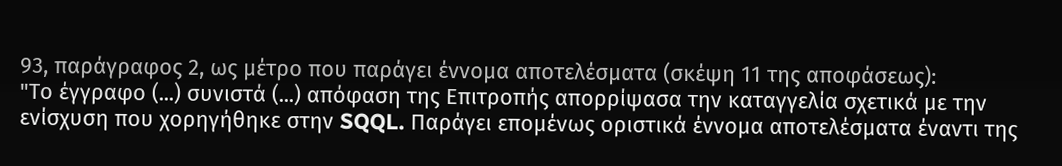93, παράγραφος 2, ως μέτρο που παράγει έννομα αποτελέσματα (σκέψη 11 της αποφάσεως):
"Το έγγραφο (...) συνιστά (...) απόφαση της Επιτροπής απορρίψασα την καταγγελία σχετικά με την ενίσχυση που χορηγήθηκε στην SQQL. Παράγει επομένως οριστικά έννομα αποτελέσματα έναντι της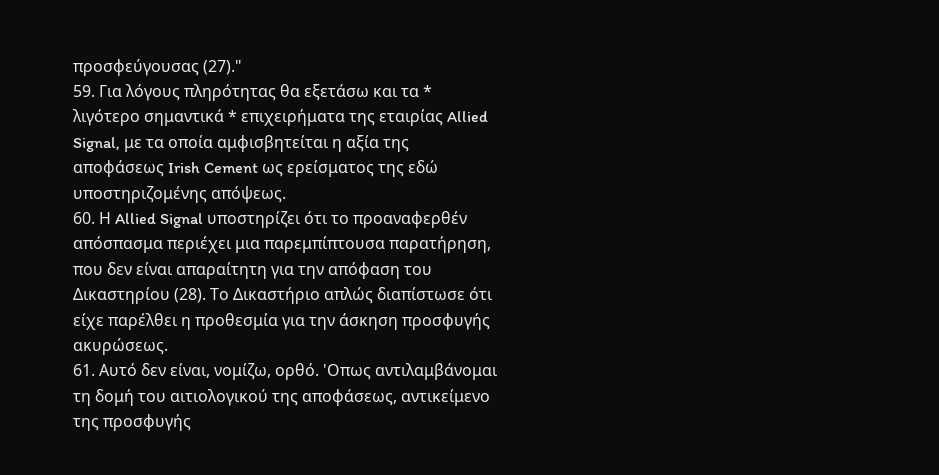προσφεύγουσας (27)."
59. Για λόγους πληρότητας θα εξετάσω και τα * λιγότερο σημαντικά * επιχειρήματα της εταιρίας Allied Signal, με τα οποία αμφισβητείται η αξία της αποφάσεως Irish Cement ως ερείσματος της εδώ υποστηριζομένης απόψεως.
60. Η Allied Signal υποστηρίζει ότι το προαναφερθέν απόσπασμα περιέχει μια παρεμπίπτουσα παρατήρηση, που δεν είναι απαραίτητη για την απόφαση του Δικαστηρίου (28). Το Δικαστήριο απλώς διαπίστωσε ότι είχε παρέλθει η προθεσμία για την άσκηση προσφυγής ακυρώσεως.
61. Αυτό δεν είναι, νομίζω, ορθό. 'Οπως αντιλαμβάνομαι τη δομή του αιτιολογικού της αποφάσεως, αντικείμενο της προσφυγής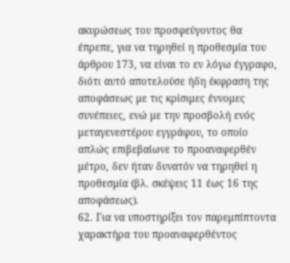ακυρώσεως του προσφεύγοντος θα έπρεπε, για να τηρηθεί η προθεσμία του άρθρου 173, να είναι το εν λόγω έγγραφο, διότι αυτό αποτελούσε ήδη έκφραση της αποφάσεως με τις κρίσιμες έννομες συνέπειες, ενώ με την προσβολή ενός μεταγενεστέρου εγγράφου, το οποίο απλώς επιβεβαίωνε το προαναφερθέν μέτρο, δεν ήταν δυνατόν να τηρηθεί η προθεσμία (βλ. σκέψεις 11 έως 16 της αποφάσεως).
62. Για να υποστηρίξει τον παρεμπίπτοντα χαρακτήρα του προαναφερθέντος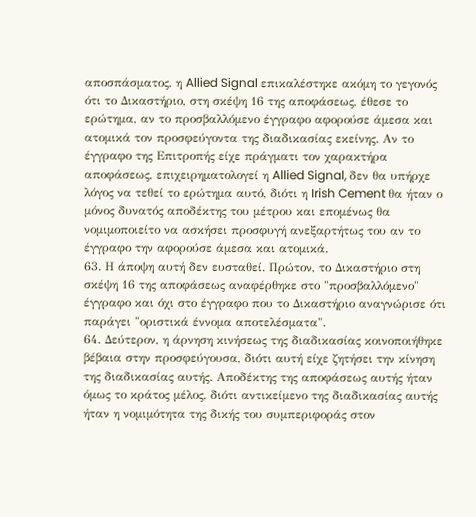αποσπάσματος, η Allied Signal επικαλέστηκε ακόμη το γεγονός ότι το Δικαστήριο, στη σκέψη 16 της αποφάσεως, έθεσε το ερώτημα, αν το προσβαλλόμενο έγγραφο αφορούσε άμεσα και ατομικά τον προσφεύγοντα της διαδικασίας εκείνης. Αν το έγγραφο της Επιτροπής είχε πράγματι τον χαρακτήρα αποφάσεως, επιχειρηματολογεί η Allied Signal, δεν θα υπήρχε λόγος να τεθεί το ερώτημα αυτό, διότι η Irish Cement θα ήταν ο μόνος δυνατός αποδέκτης του μέτρου και επομένως θα νομιμοποιείτο να ασκήσει προσφυγή ανεξαρτήτως του αν το έγγραφο την αφορούσε άμεσα και ατομικά.
63. Η άποψη αυτή δεν ευσταθεί. Πρώτον, το Δικαστήριο στη σκέψη 16 της αποφάσεως αναφέρθηκε στο "προσβαλλόμενο" έγγραφο και όχι στο έγγραφο που το Δικαστήριο αναγνώρισε ότι παράγει "οριστικά έννομα αποτελέσματα".
64. Δεύτερον, η άρνηση κινήσεως της διαδικασίας κοινοποιήθηκε βέβαια στην προσφεύγουσα, διότι αυτή είχε ζητήσει την κίνηση της διαδικασίας αυτής. Αποδέκτης της αποφάσεως αυτής ήταν όμως το κράτος μέλος, διότι αντικείμενο της διαδικασίας αυτής ήταν η νομιμότητα της δικής του συμπεριφοράς στον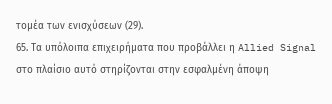τομέα των ενισχύσεων (29).
65. Τα υπόλοιπα επιχειρήματα που προβάλλει η Allied Signal στο πλαίσιο αυτό στηρίζονται στην εσφαλμένη άποψη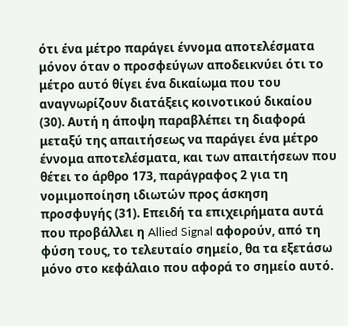ότι ένα μέτρο παράγει έννομα αποτελέσματα μόνον όταν ο προσφεύγων αποδεικνύει ότι το μέτρο αυτό θίγει ένα δικαίωμα που του αναγνωρίζουν διατάξεις κοινοτικού δικαίου (30). Αυτή η άποψη παραβλέπει τη διαφορά μεταξύ της απαιτήσεως να παράγει ένα μέτρο έννομα αποτελέσματα, και των απαιτήσεων που θέτει το άρθρο 173, παράγραφος 2 για τη νομιμοποίηση ιδιωτών προς άσκηση προσφυγής (31). Επειδή τα επιχειρήματα αυτά που προβάλλει η Allied Signal αφορούν, από τη φύση τους, το τελευταίο σημείο, θα τα εξετάσω μόνο στο κεφάλαιο που αφορά το σημείο αυτό.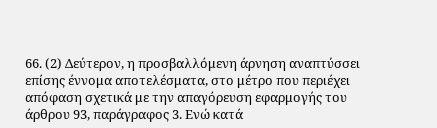66. (2) Δεύτερον, η προσβαλλόμενη άρνηση αναπτύσσει επίσης έννομα αποτελέσματα, στο μέτρο που περιέχει απόφαση σχετικά με την απαγόρευση εφαρμογής του άρθρου 93, παράγραφος 3. Ενώ κατά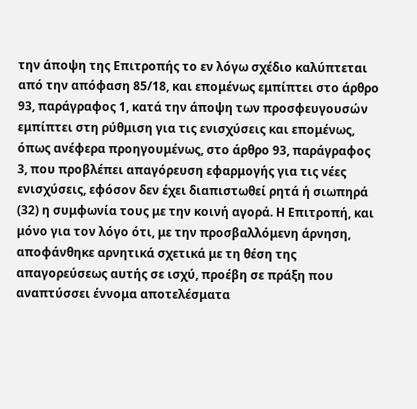την άποψη της Επιτροπής το εν λόγω σχέδιο καλύπτεται από την απόφαση 85/18, και επομένως εμπίπτει στο άρθρο 93, παράγραφος 1, κατά την άποψη των προσφευγουσών εμπίπτει στη ρύθμιση για τις ενισχύσεις και επομένως, όπως ανέφερα προηγουμένως, στο άρθρο 93, παράγραφος 3, που προβλέπει απαγόρευση εφαρμογής για τις νέες ενισχύσεις, εφόσον δεν έχει διαπιστωθεί ρητά ή σιωπηρά (32) η συμφωνία τους με την κοινή αγορά. Η Επιτροπή, και μόνο για τον λόγο ότι, με την προσβαλλόμενη άρνηση, αποφάνθηκε αρνητικά σχετικά με τη θέση της απαγορεύσεως αυτής σε ισχύ, προέβη σε πράξη που αναπτύσσει έννομα αποτελέσματα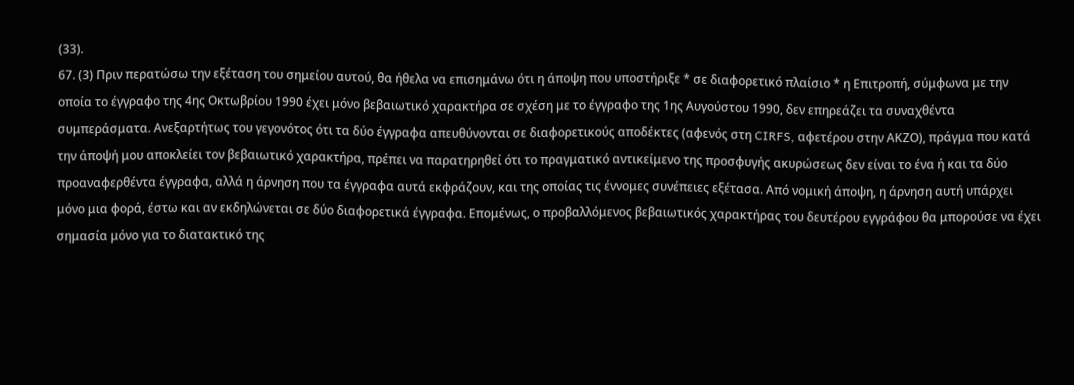(33).
67. (3) Πριν περατώσω την εξέταση του σημείου αυτού, θα ήθελα να επισημάνω ότι η άποψη που υποστήριξε * σε διαφορετικό πλαίσιο * η Επιτροπή, σύμφωνα με την οποία το έγγραφο της 4ης Οκτωβρίου 1990 έχει μόνο βεβαιωτικό χαρακτήρα σε σχέση με το έγγραφο της 1ης Αυγούστου 1990, δεν επηρεάζει τα συναχθέντα συμπεράσματα. Ανεξαρτήτως του γεγονότος ότι τα δύο έγγραφα απευθύνονται σε διαφορετικούς αποδέκτες (αφενός στη CIRFS, αφετέρου στην ΑΚΖΟ), πράγμα που κατά την άποψή μου αποκλείει τον βεβαιωτικό χαρακτήρα, πρέπει να παρατηρηθεί ότι το πραγματικό αντικείμενο της προσφυγής ακυρώσεως δεν είναι το ένα ή και τα δύο προαναφερθέντα έγγραφα, αλλά η άρνηση που τα έγγραφα αυτά εκφράζουν, και της οποίας τις έννομες συνέπειες εξέτασα. Από νομική άποψη, η άρνηση αυτή υπάρχει μόνο μια φορά, έστω και αν εκδηλώνεται σε δύο διαφορετικά έγγραφα. Επομένως, ο προβαλλόμενος βεβαιωτικός χαρακτήρας του δευτέρου εγγράφου θα μπορούσε να έχει σημασία μόνο για το διατακτικό της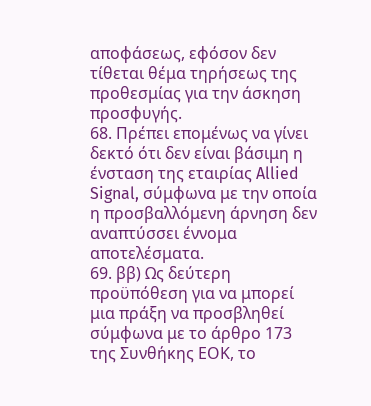αποφάσεως, εφόσον δεν τίθεται θέμα τηρήσεως της προθεσμίας για την άσκηση προσφυγής.
68. Πρέπει επομένως να γίνει δεκτό ότι δεν είναι βάσιμη η ένσταση της εταιρίας Allied Signal, σύμφωνα με την οποία η προσβαλλόμενη άρνηση δεν αναπτύσσει έννομα αποτελέσματα.
69. ββ) Ως δεύτερη προϋπόθεση για να μπορεί μια πράξη να προσβληθεί σύμφωνα με το άρθρο 173 της Συνθήκης ΕΟΚ, το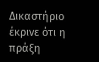Δικαστήριο έκρινε ότι η πράξη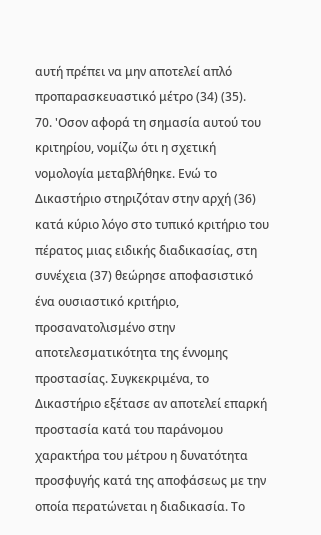αυτή πρέπει να μην αποτελεί απλό προπαρασκευαστικό μέτρο (34) (35).
70. 'Οσον αφορά τη σημασία αυτού του κριτηρίου, νομίζω ότι η σχετική νομολογία μεταβλήθηκε. Ενώ το Δικαστήριο στηριζόταν στην αρχή (36) κατά κύριο λόγο στο τυπικό κριτήριο του πέρατος μιας ειδικής διαδικασίας, στη συνέχεια (37) θεώρησε αποφασιστικό ένα ουσιαστικό κριτήριο, προσανατολισμένο στην αποτελεσματικότητα της έννομης προστασίας. Συγκεκριμένα, το Δικαστήριο εξέτασε αν αποτελεί επαρκή προστασία κατά του παράνομου χαρακτήρα του μέτρου η δυνατότητα προσφυγής κατά της αποφάσεως με την οποία περατώνεται η διαδικασία. Το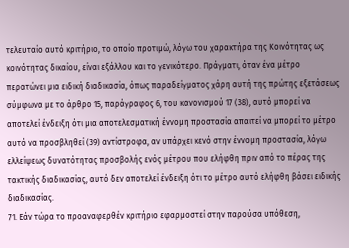τελευταίο αυτό κριτήριο, το οποίο προτιμώ, λόγω του χαρακτήρα της Κοινότητας ως κοινότητας δικαίου, είναι εξάλλου και το γενικότερο. Πράγματι, όταν ένα μέτρο περατώνει μια ειδική διαδικασία, όπως παραδείγματος χάρη αυτή της πρώτης εξετάσεως σύμφωνα με το άρθρο 15, παράγραφος 6, του κανονισμού 17 (38), αυτό μπορεί να αποτελεί ένδειξη ότι μια αποτελεσματική έννομη προστασία απαιτεί να μπορεί το μέτρο αυτό να προσβληθεί (39) αντίστροφα, αν υπάρχει κενό στην έννομη προστασία, λόγω ελλείψεως δυνατότητας προσβολής ενός μέτρου που ελήφθη πριν από το πέρας της τακτικής διαδικασίας, αυτό δεν αποτελεί ένδειξη ότι το μέτρο αυτό ελήφθη βάσει ειδικής διαδικασίας.
71. Εάν τώρα το προαναφερθέν κριτήριο εφαρμοστεί στην παρούσα υπόθεση,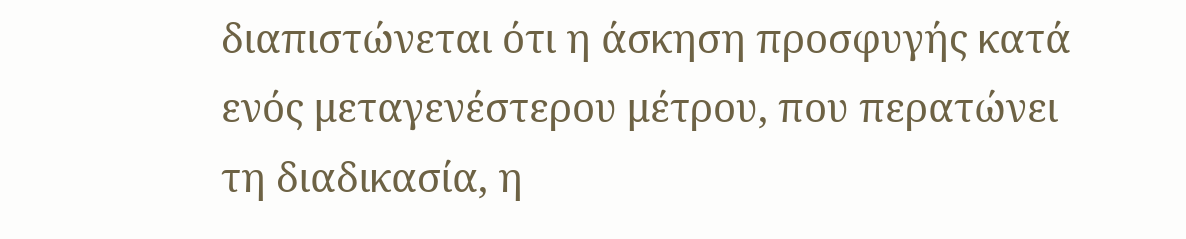διαπιστώνεται ότι η άσκηση προσφυγής κατά ενός μεταγενέστερου μέτρου, που περατώνει τη διαδικασία, η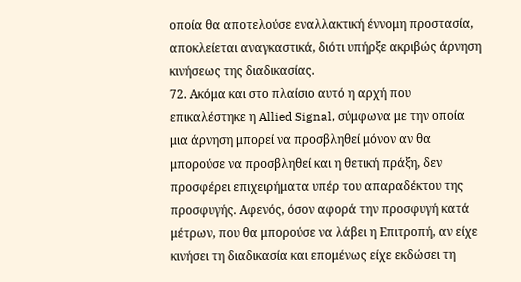οποία θα αποτελούσε εναλλακτική έννομη προστασία, αποκλείεται αναγκαστικά, διότι υπήρξε ακριβώς άρνηση κινήσεως της διαδικασίας.
72. Ακόμα και στο πλαίσιο αυτό η αρχή που επικαλέστηκε η Allied Signal, σύμφωνα με την οποία μια άρνηση μπορεί να προσβληθεί μόνον αν θα μπορούσε να προσβληθεί και η θετική πράξη, δεν προσφέρει επιχειρήματα υπέρ του απαραδέκτου της προσφυγής. Αφενός, όσον αφορά την προσφυγή κατά μέτρων, που θα μπορούσε να λάβει η Επιτροπή, αν είχε κινήσει τη διαδικασία και επομένως είχε εκδώσει τη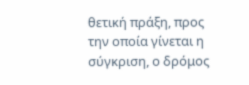θετική πράξη, προς την οποία γίνεται η σύγκριση, ο δρόμος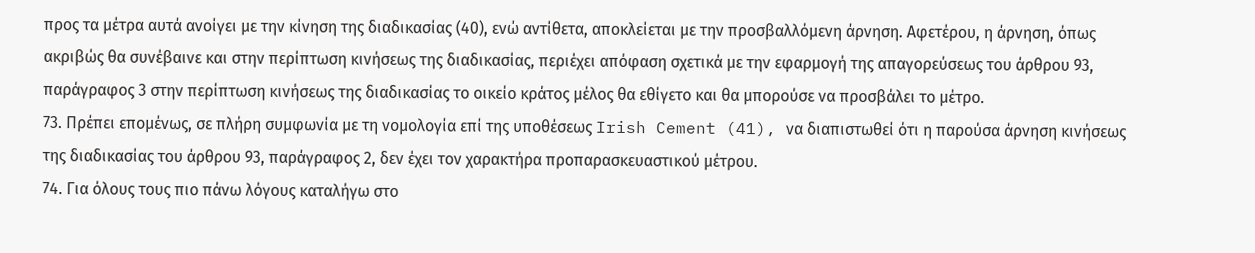προς τα μέτρα αυτά ανοίγει με την κίνηση της διαδικασίας (40), ενώ αντίθετα, αποκλείεται με την προσβαλλόμενη άρνηση. Αφετέρου, η άρνηση, όπως ακριβώς θα συνέβαινε και στην περίπτωση κινήσεως της διαδικασίας, περιέχει απόφαση σχετικά με την εφαρμογή της απαγορεύσεως του άρθρου 93, παράγραφος 3 στην περίπτωση κινήσεως της διαδικασίας το οικείο κράτος μέλος θα εθίγετο και θα μπορούσε να προσβάλει το μέτρο.
73. Πρέπει επομένως, σε πλήρη συμφωνία με τη νομολογία επί της υποθέσεως Irish Cement (41), να διαπιστωθεί ότι η παρούσα άρνηση κινήσεως της διαδικασίας του άρθρου 93, παράγραφος 2, δεν έχει τον χαρακτήρα προπαρασκευαστικού μέτρου.
74. Για όλους τους πιο πάνω λόγους καταλήγω στο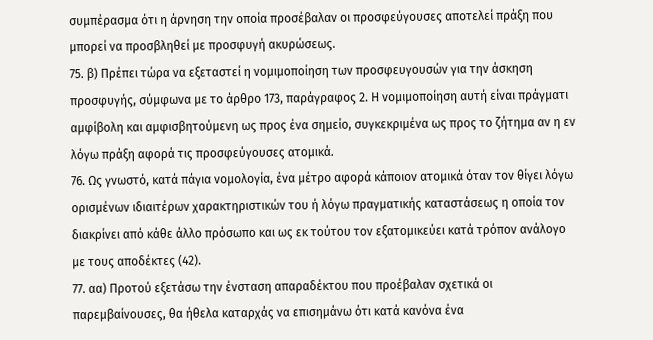συμπέρασμα ότι η άρνηση την οποία προσέβαλαν οι προσφεύγουσες αποτελεί πράξη που μπορεί να προσβληθεί με προσφυγή ακυρώσεως.
75. β) Πρέπει τώρα να εξεταστεί η νομιμοποίηση των προσφευγουσών για την άσκηση προσφυγής, σύμφωνα με το άρθρο 173, παράγραφος 2. Η νομιμοποίηση αυτή είναι πράγματι αμφίβολη και αμφισβητούμενη ως προς ένα σημείο, συγκεκριμένα ως προς το ζήτημα αν η εν λόγω πράξη αφορά τις προσφεύγουσες ατομικά.
76. Ως γνωστό, κατά πάγια νομολογία, ένα μέτρο αφορά κάποιον ατομικά όταν τον θίγει λόγω ορισμένων ιδιαιτέρων χαρακτηριστικών του ή λόγω πραγματικής καταστάσεως η οποία τον διακρίνει από κάθε άλλο πρόσωπο και ως εκ τούτου τον εξατομικεύει κατά τρόπον ανάλογο με τους αποδέκτες (42).
77. αα) Προτού εξετάσω την ένσταση απαραδέκτου που προέβαλαν σχετικά οι παρεμβαίνουσες, θα ήθελα καταρχάς να επισημάνω ότι κατά κανόνα ένα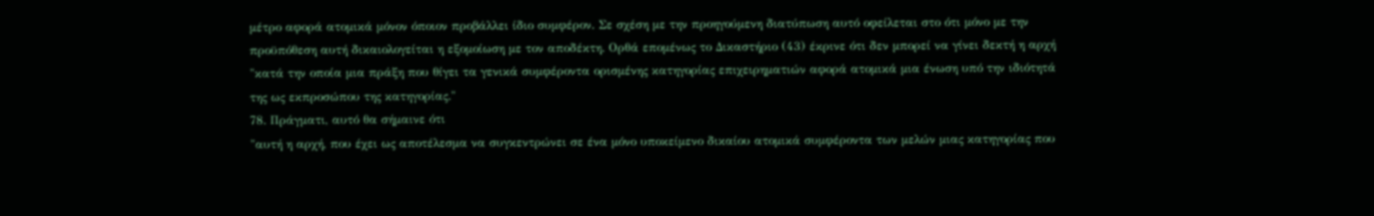μέτρο αφορά ατομικά μόνον όποιον προβάλλει ίδιο συμφέρον. Σε σχέση με την προηγούμενη διατύπωση αυτό οφείλεται στο ότι μόνο με την προϋπόθεση αυτή δικαιολογείται η εξομοίωση με τον αποδέκτη. Ορθά επομένως το Δικαστήριο (43) έκρινε ότι δεν μπορεί να γίνει δεκτή η αρχή
"κατά την οποία μια πράξη που θίγει τα γενικά συμφέροντα ορισμένης κατηγορίας επιχειρηματιών αφορά ατομικά μια ένωση υπό την ιδιότητά της ως εκπροσώπου της κατηγορίας."
78. Πράγματι, αυτό θα σήμαινε ότι
"αυτή η αρχή, που έχει ως αποτέλεσμα να συγκεντρώνει σε ένα μόνο υποκείμενο δικαίου ατομικά συμφέροντα των μελών μιας κατηγορίας που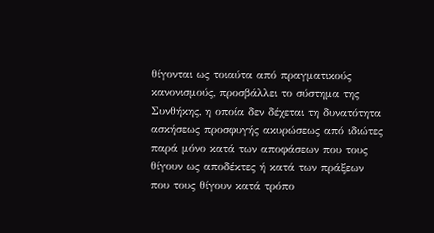θίγονται ως τοιαύτα από πραγματικούς κανονισμούς, προσβάλλει το σύστημα της Συνθήκης, η οποία δεν δέχεται τη δυνατότητα ασκήσεως προσφυγής ακυρώσεως από ιδιώτες παρά μόνο κατά των αποφάσεων που τους θίγουν ως αποδέκτες ή κατά των πράξεων που τους θίγουν κατά τρόπο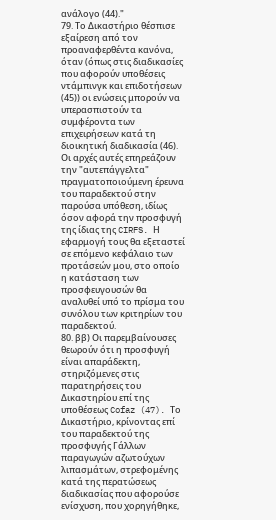ανάλογο (44)."
79. Το Δικαστήριο θέσπισε εξαίρεση από τον προαναφερθέντα κανόνα, όταν (όπως στις διαδικασίες που αφορούν υποθέσεις ντάμπινγκ και επιδοτήσεων (45)) οι ενώσεις μπορούν να υπερασπιστούν τα συμφέροντα των επιχειρήσεων κατά τη διοικητική διαδικασία (46). Οι αρχές αυτές επηρεάζουν την "αυτεπάγγελτα" πραγματοποιούμενη έρευνα του παραδεκτού στην παρούσα υπόθεση, ιδίως όσον αφορά την προσφυγή της ίδιας της CIRFS. Η εφαρμογή τους θα εξεταστεί σε επόμενο κεφάλαιο των προτάσεών μου, στο οποίο η κατάσταση των προσφευγουσών θα αναλυθεί υπό το πρίσμα του συνόλου των κριτηρίων του παραδεκτού.
80. ββ) Οι παρεμβαίνουσες θεωρούν ότι η προσφυγή είναι απαράδεκτη, στηριζόμενες στις παρατηρήσεις του Δικαστηρίου επί της υποθέσεως Cofaz (47). Το Δικαστήριο, κρίνοντας επί του παραδεκτού της προσφυγής Γάλλων παραγωγών αζωτούχων λιπασμάτων, στρεφομένης κατά της περατώσεως διαδικασίας που αφορούσε ενίσχυση, που χορηγήθηκε,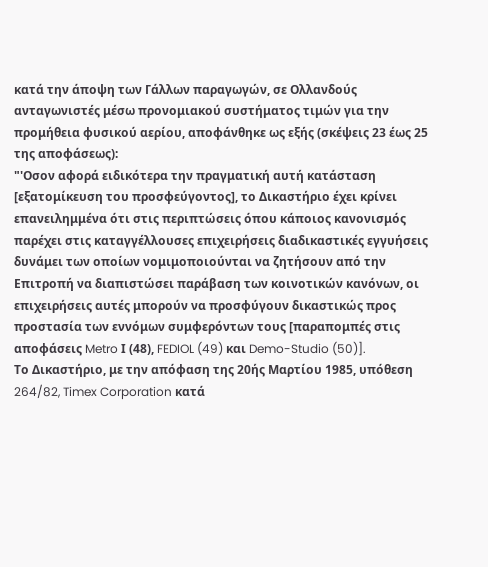κατά την άποψη των Γάλλων παραγωγών, σε Ολλανδούς ανταγωνιστές μέσω προνομιακού συστήματος τιμών για την προμήθεια φυσικού αερίου, αποφάνθηκε ως εξής (σκέψεις 23 έως 25 της αποφάσεως):
"'Οσον αφορά ειδικότερα την πραγματική αυτή κατάσταση [εξατομίκευση του προσφεύγοντος], το Δικαστήριο έχει κρίνει επανειλημμένα ότι στις περιπτώσεις όπου κάποιος κανονισμός παρέχει στις καταγγέλλουσες επιχειρήσεις διαδικαστικές εγγυήσεις δυνάμει των οποίων νομιμοποιούνται να ζητήσουν από την Επιτροπή να διαπιστώσει παράβαση των κοινοτικών κανόνων, οι επιχειρήσεις αυτές μπορούν να προσφύγουν δικαστικώς προς προστασία των εννόμων συμφερόντων τους [παραπομπές στις αποφάσεις Metro Ι (48), FEDIOL (49) και Demo-Studio (50)].
Το Δικαστήριο, με την απόφαση της 20ής Μαρτίου 1985, υπόθεση 264/82, Timex Corporation κατά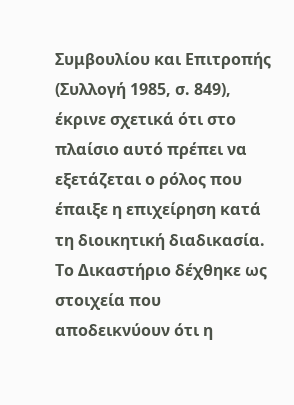Συμβουλίου και Επιτροπής (Συλλογή 1985, σ. 849), έκρινε σχετικά ότι στο πλαίσιο αυτό πρέπει να εξετάζεται ο ρόλος που έπαιξε η επιχείρηση κατά τη διοικητική διαδικασία. Το Δικαστήριο δέχθηκε ως στοιχεία που αποδεικνύουν ότι η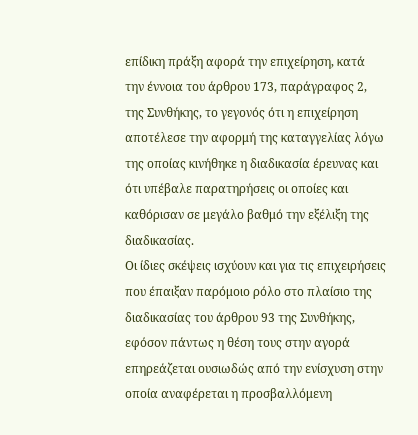επίδικη πράξη αφορά την επιχείρηση, κατά την έννοια του άρθρου 173, παράγραφος 2, της Συνθήκης, το γεγονός ότι η επιχείρηση αποτέλεσε την αφορμή της καταγγελίας λόγω της οποίας κινήθηκε η διαδικασία έρευνας και ότι υπέβαλε παρατηρήσεις οι οποίες και καθόρισαν σε μεγάλο βαθμό την εξέλιξη της διαδικασίας.
Οι ίδιες σκέψεις ισχύουν και για τις επιχειρήσεις που έπαιξαν παρόμοιο ρόλο στο πλαίσιο της διαδικασίας του άρθρου 93 της Συνθήκης, εφόσον πάντως η θέση τους στην αγορά επηρεάζεται ουσιωδώς από την ενίσχυση στην οποία αναφέρεται η προσβαλλόμενη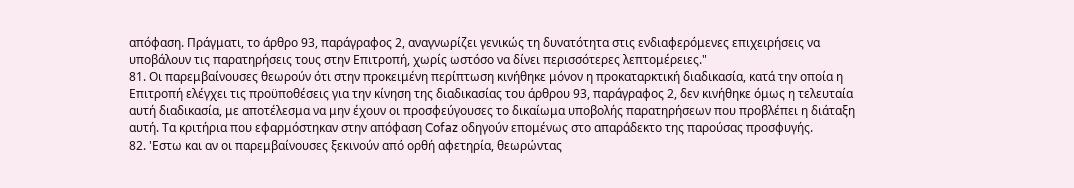απόφαση. Πράγματι, το άρθρο 93, παράγραφος 2, αναγνωρίζει γενικώς τη δυνατότητα στις ενδιαφερόμενες επιχειρήσεις να υποβάλουν τις παρατηρήσεις τους στην Επιτροπή, χωρίς ωστόσο να δίνει περισσότερες λεπτομέρειες."
81. Οι παρεμβαίνουσες θεωρούν ότι στην προκειμένη περίπτωση κινήθηκε μόνον η προκαταρκτική διαδικασία, κατά την οποία η Επιτροπή ελέγχει τις προϋποθέσεις για την κίνηση της διαδικασίας του άρθρου 93, παράγραφος 2, δεν κινήθηκε όμως η τελευταία αυτή διαδικασία, με αποτέλεσμα να μην έχουν οι προσφεύγουσες το δικαίωμα υποβολής παρατηρήσεων που προβλέπει η διάταξη αυτή. Τα κριτήρια που εφαρμόστηκαν στην απόφαση Cofaz οδηγούν επομένως στο απαράδεκτο της παρούσας προσφυγής.
82. 'Εστω και αν οι παρεμβαίνουσες ξεκινούν από ορθή αφετηρία, θεωρώντας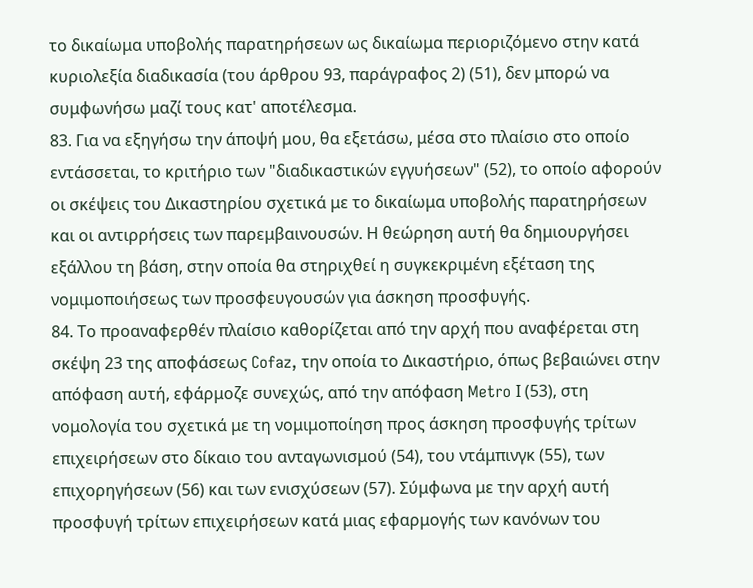το δικαίωμα υποβολής παρατηρήσεων ως δικαίωμα περιοριζόμενο στην κατά κυριολεξία διαδικασία (του άρθρου 93, παράγραφος 2) (51), δεν μπορώ να συμφωνήσω μαζί τους κατ' αποτέλεσμα.
83. Για να εξηγήσω την άποψή μου, θα εξετάσω, μέσα στο πλαίσιο στο οποίο εντάσσεται, το κριτήριο των "διαδικαστικών εγγυήσεων" (52), το οποίο αφορούν οι σκέψεις του Δικαστηρίου σχετικά με το δικαίωμα υποβολής παρατηρήσεων και οι αντιρρήσεις των παρεμβαινουσών. Η θεώρηση αυτή θα δημιουργήσει εξάλλου τη βάση, στην οποία θα στηριχθεί η συγκεκριμένη εξέταση της νομιμοποιήσεως των προσφευγουσών για άσκηση προσφυγής.
84. Το προαναφερθέν πλαίσιο καθορίζεται από την αρχή που αναφέρεται στη σκέψη 23 της αποφάσεως Cofaz, την οποία το Δικαστήριο, όπως βεβαιώνει στην απόφαση αυτή, εφάρμοζε συνεχώς, από την απόφαση Metro Ι (53), στη νομολογία του σχετικά με τη νομιμοποίηση προς άσκηση προσφυγής τρίτων επιχειρήσεων στο δίκαιο του ανταγωνισμού (54), του ντάμπινγκ (55), των επιχορηγήσεων (56) και των ενισχύσεων (57). Σύμφωνα με την αρχή αυτή προσφυγή τρίτων επιχειρήσεων κατά μιας εφαρμογής των κανόνων του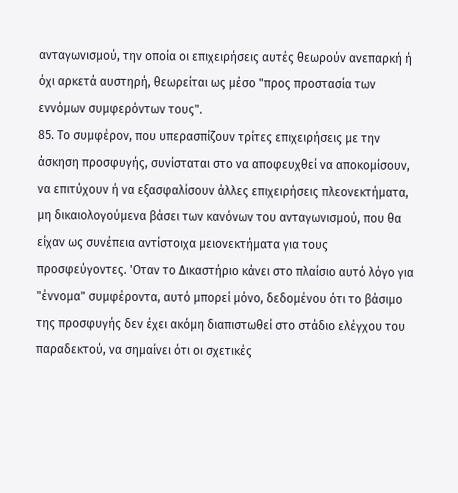ανταγωνισμού, την οποία οι επιχειρήσεις αυτές θεωρούν ανεπαρκή ή όχι αρκετά αυστηρή, θεωρείται ως μέσο "προς προστασία των εννόμων συμφερόντων τους".
85. Το συμφέρον, που υπερασπίζουν τρίτες επιχειρήσεις με την άσκηση προσφυγής, συνίσταται στο να αποφευχθεί να αποκομίσουν, να επιτύχουν ή να εξασφαλίσουν άλλες επιχειρήσεις πλεονεκτήματα, μη δικαιολογούμενα βάσει των κανόνων του ανταγωνισμού, που θα είχαν ως συνέπεια αντίστοιχα μειονεκτήματα για τους προσφεύγοντες. 'Οταν το Δικαστήριο κάνει στο πλαίσιο αυτό λόγο για "έννομα" συμφέροντα, αυτό μπορεί μόνο, δεδομένου ότι το βάσιμο της προσφυγής δεν έχει ακόμη διαπιστωθεί στο στάδιο ελέγχου του παραδεκτού, να σημαίνει ότι οι σχετικές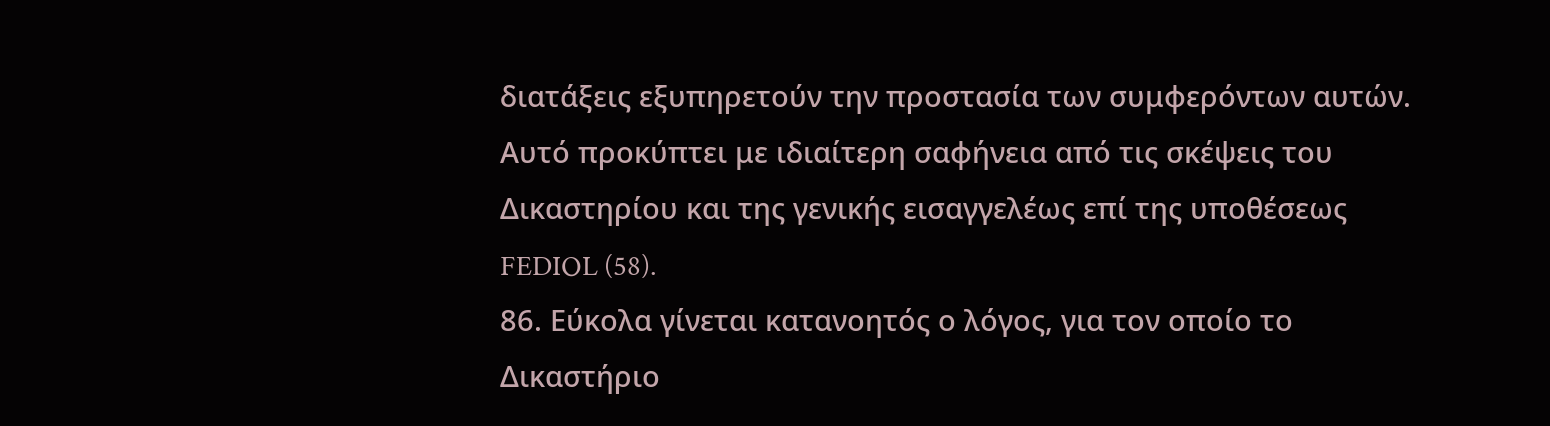διατάξεις εξυπηρετούν την προστασία των συμφερόντων αυτών. Αυτό προκύπτει με ιδιαίτερη σαφήνεια από τις σκέψεις του Δικαστηρίου και της γενικής εισαγγελέως επί της υποθέσεως FEDIOL (58).
86. Εύκολα γίνεται κατανοητός ο λόγος, για τον οποίο το Δικαστήριο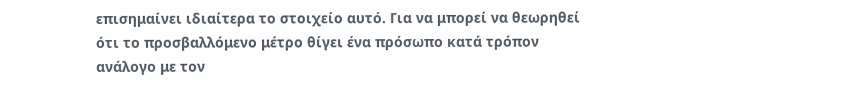επισημαίνει ιδιαίτερα το στοιχείο αυτό. Για να μπορεί να θεωρηθεί ότι το προσβαλλόμενο μέτρο θίγει ένα πρόσωπο κατά τρόπον ανάλογο με τον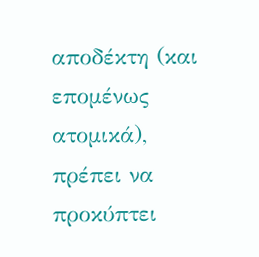αποδέκτη (και επομένως ατομικά), πρέπει να προκύπτει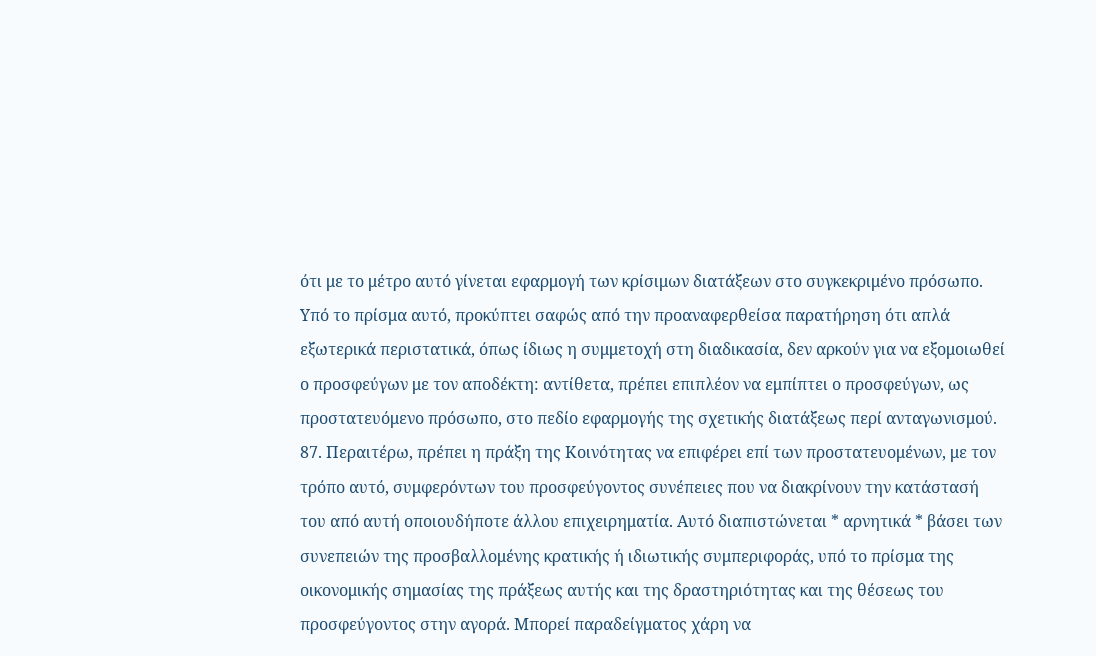ότι με το μέτρο αυτό γίνεται εφαρμογή των κρίσιμων διατάξεων στο συγκεκριμένο πρόσωπο. Υπό το πρίσμα αυτό, προκύπτει σαφώς από την προαναφερθείσα παρατήρηση ότι απλά εξωτερικά περιστατικά, όπως ίδιως η συμμετοχή στη διαδικασία, δεν αρκούν για να εξομοιωθεί ο προσφεύγων με τον αποδέκτη: αντίθετα, πρέπει επιπλέον να εμπίπτει ο προσφεύγων, ως προστατευόμενο πρόσωπο, στο πεδίο εφαρμογής της σχετικής διατάξεως περί ανταγωνισμού.
87. Περαιτέρω, πρέπει η πράξη της Κοινότητας να επιφέρει επί των προστατευομένων, με τον τρόπο αυτό, συμφερόντων του προσφεύγοντος συνέπειες που να διακρίνουν την κατάστασή του από αυτή οποιουδήποτε άλλου επιχειρηματία. Αυτό διαπιστώνεται * αρνητικά * βάσει των συνεπειών της προσβαλλομένης κρατικής ή ιδιωτικής συμπεριφοράς, υπό το πρίσμα της οικονομικής σημασίας της πράξεως αυτής και της δραστηριότητας και της θέσεως του προσφεύγοντος στην αγορά. Μπορεί παραδείγματος χάρη να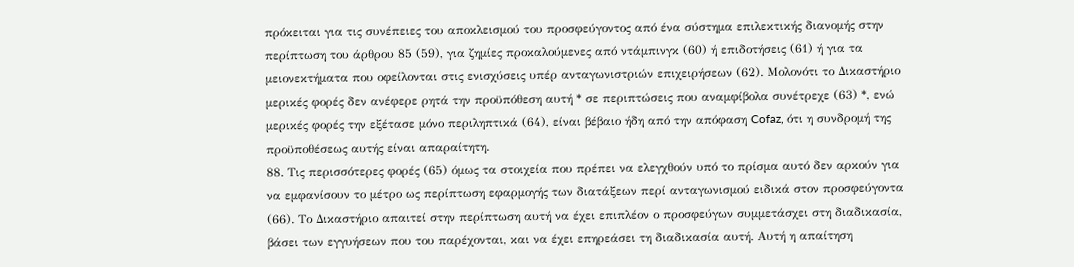πρόκειται για τις συνέπειες του αποκλεισμού του προσφεύγοντος από ένα σύστημα επιλεκτικής διανομής στην περίπτωση του άρθρου 85 (59), για ζημίες προκαλούμενες από ντάμπινγκ (60) ή επιδοτήσεις (61) ή για τα μειονεκτήματα που οφείλονται στις ενισχύσεις υπέρ ανταγωνιστριών επιχειρήσεων (62). Μολονότι το Δικαστήριο μερικές φορές δεν ανέφερε ρητά την προϋπόθεση αυτή * σε περιπτώσεις που αναμφίβολα συνέτρεχε (63) *, ενώ μερικές φορές την εξέτασε μόνο περιληπτικά (64), είναι βέβαιο ήδη από την απόφαση Cofaz, ότι η συνδρομή της προϋποθέσεως αυτής είναι απαραίτητη.
88. Τις περισσότερες φορές (65) όμως τα στοιχεία που πρέπει να ελεγχθούν υπό το πρίσμα αυτό δεν αρκούν για να εμφανίσουν το μέτρο ως περίπτωση εφαρμογής των διατάξεων περί ανταγωνισμού ειδικά στον προσφεύγοντα (66). Το Δικαστήριο απαιτεί στην περίπτωση αυτή να έχει επιπλέον ο προσφεύγων συμμετάσχει στη διαδικασία, βάσει των εγγυήσεων που του παρέχονται, και να έχει επηρεάσει τη διαδικασία αυτή. Αυτή η απαίτηση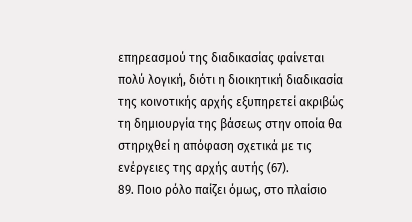επηρεασμού της διαδικασίας φαίνεται πολύ λογική, διότι η διοικητική διαδικασία της κοινοτικής αρχής εξυπηρετεί ακριβώς τη δημιουργία της βάσεως στην οποία θα στηριχθεί η απόφαση σχετικά με τις ενέργειες της αρχής αυτής (67).
89. Ποιο ρόλο παίζει όμως, στο πλαίσιο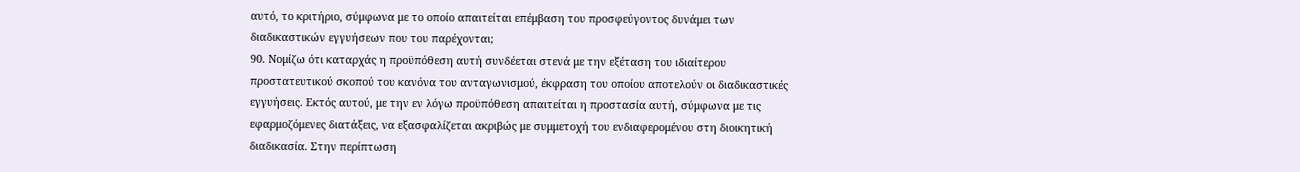αυτό, το κριτήριο, σύμφωνα με το οποίο απαιτείται επέμβαση του προσφεύγοντος δυνάμει των διαδικαστικών εγγυήσεων που του παρέχονται;
90. Νομίζω ότι καταρχάς η προϋπόθεση αυτή συνδέεται στενά με την εξέταση του ιδιαίτερου προστατευτικού σκοπού του κανόνα του ανταγωνισμού, έκφραση του οποίου αποτελούν οι διαδικαστικές εγγυήσεις. Εκτός αυτού, με την εν λόγω προϋπόθεση απαιτείται η προστασία αυτή, σύμφωνα με τις εφαρμοζόμενες διατάξεις, να εξασφαλίζεται ακριβώς με συμμετοχή του ενδιαφερομένου στη διοικητική διαδικασία. Στην περίπτωση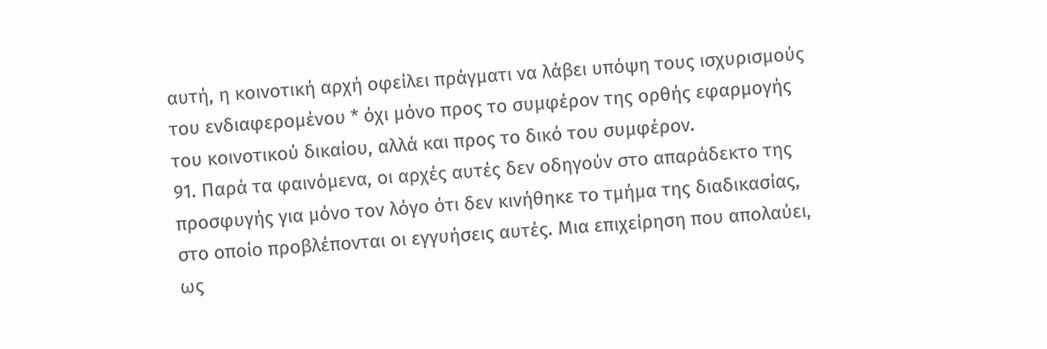αυτή, η κοινοτική αρχή οφείλει πράγματι να λάβει υπόψη τους ισχυρισμούς του ενδιαφερομένου * όχι μόνο προς το συμφέρον της ορθής εφαρμογής του κοινοτικού δικαίου, αλλά και προς το δικό του συμφέρον.
91. Παρά τα φαινόμενα, οι αρχές αυτές δεν οδηγούν στο απαράδεκτο της προσφυγής για μόνο τον λόγο ότι δεν κινήθηκε το τμήμα της διαδικασίας, στο οποίο προβλέπονται οι εγγυήσεις αυτές. Μια επιχείρηση που απολαύει, ως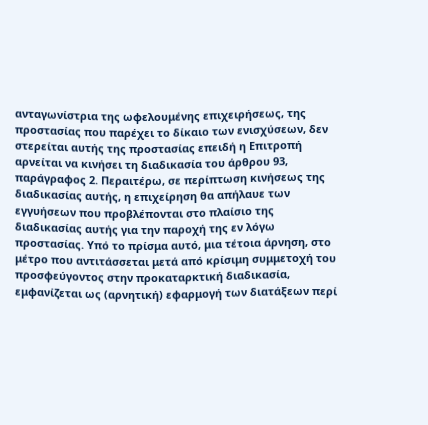ανταγωνίστρια της ωφελουμένης επιχειρήσεως, της προστασίας που παρέχει το δίκαιο των ενισχύσεων, δεν στερείται αυτής της προστασίας επειδή η Επιτροπή αρνείται να κινήσει τη διαδικασία του άρθρου 93, παράγραφος 2. Περαιτέρω, σε περίπτωση κινήσεως της διαδικασίας αυτής, η επιχείρηση θα απήλαυε των εγγυήσεων που προβλέπονται στο πλαίσιο της διαδικασίας αυτής για την παροχή της εν λόγω προστασίας. Υπό το πρίσμα αυτό, μια τέτοια άρνηση, στο μέτρο που αντιτάσσεται μετά από κρίσιμη συμμετοχή του προσφεύγοντος στην προκαταρκτική διαδικασία, εμφανίζεται ως (αρνητική) εφαρμογή των διατάξεων περί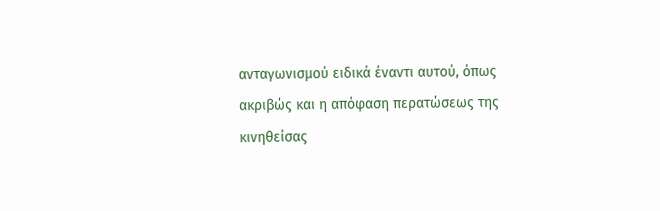ανταγωνισμού ειδικά έναντι αυτού, όπως ακριβώς και η απόφαση περατώσεως της κινηθείσας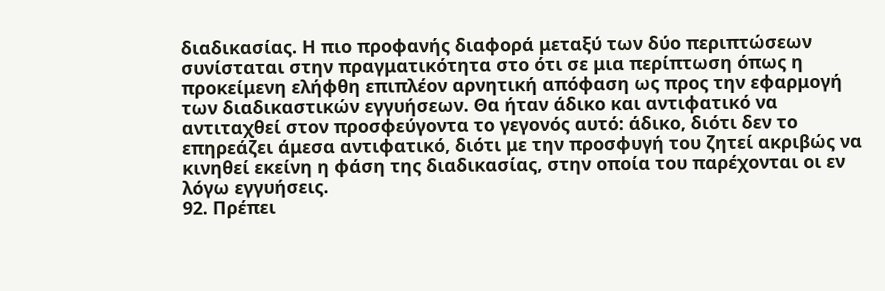διαδικασίας. Η πιο προφανής διαφορά μεταξύ των δύο περιπτώσεων συνίσταται στην πραγματικότητα στο ότι σε μια περίπτωση όπως η προκείμενη ελήφθη επιπλέον αρνητική απόφαση ως προς την εφαρμογή των διαδικαστικών εγγυήσεων. Θα ήταν άδικο και αντιφατικό να αντιταχθεί στον προσφεύγοντα το γεγονός αυτό: άδικο, διότι δεν το επηρεάζει άμεσα αντιφατικό, διότι με την προσφυγή του ζητεί ακριβώς να κινηθεί εκείνη η φάση της διαδικασίας, στην οποία του παρέχονται οι εν λόγω εγγυήσεις.
92. Πρέπει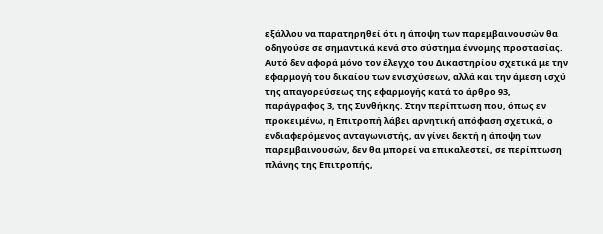εξάλλου να παρατηρηθεί ότι η άποψη των παρεμβαινουσών θα οδηγούσε σε σημαντικά κενά στο σύστημα έννομης προστασίας. Αυτό δεν αφορά μόνο τον έλεγχο του Δικαστηρίου σχετικά με την εφαρμογή του δικαίου των ενισχύσεων, αλλά και την άμεση ισχύ της απαγορεύσεως της εφαρμογής κατά το άρθρο 93, παράγραφος 3, της Συνθήκης. Στην περίπτωση που, όπως εν προκειμένω, η Επιτροπή λάβει αρνητική απόφαση σχετικά, ο ενδιαφερόμενος ανταγωνιστής, αν γίνει δεκτή η άποψη των παρεμβαινουσών, δεν θα μπορεί να επικαλεστεί, σε περίπτωση πλάνης της Επιτροπής,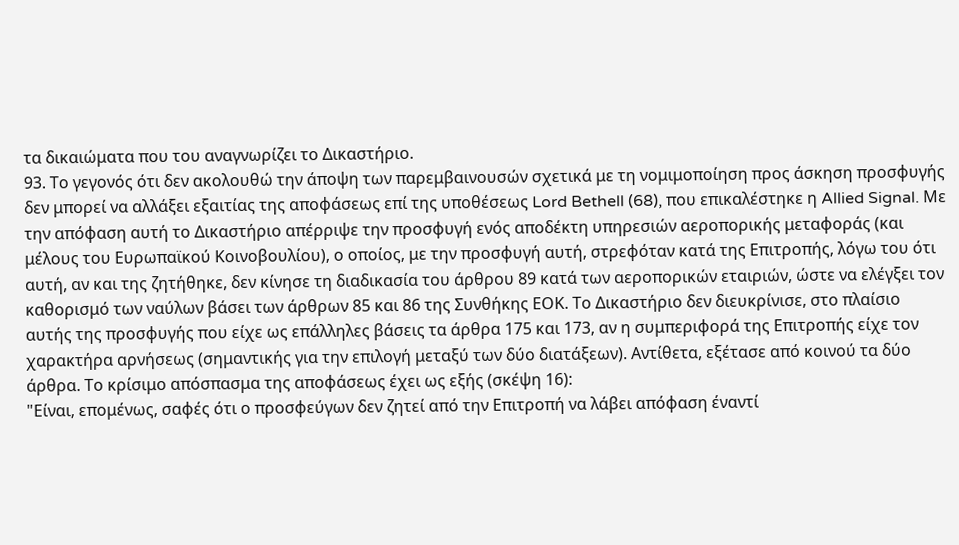τα δικαιώματα που του αναγνωρίζει το Δικαστήριο.
93. Το γεγονός ότι δεν ακολουθώ την άποψη των παρεμβαινουσών σχετικά με τη νομιμοποίηση προς άσκηση προσφυγής δεν μπορεί να αλλάξει εξαιτίας της αποφάσεως επί της υποθέσεως Lord Bethell (68), που επικαλέστηκε η Allied Signal. Με την απόφαση αυτή το Δικαστήριο απέρριψε την προσφυγή ενός αποδέκτη υπηρεσιών αεροπορικής μεταφοράς (και μέλους του Ευρωπαϊκού Κοινοβουλίου), ο οποίος, με την προσφυγή αυτή, στρεφόταν κατά της Επιτροπής, λόγω του ότι αυτή, αν και της ζητήθηκε, δεν κίνησε τη διαδικασία του άρθρου 89 κατά των αεροπορικών εταιριών, ώστε να ελέγξει τον καθορισμό των ναύλων βάσει των άρθρων 85 και 86 της Συνθήκης ΕΟΚ. Το Δικαστήριο δεν διευκρίνισε, στο πλαίσιο αυτής της προσφυγής που είχε ως επάλληλες βάσεις τα άρθρα 175 και 173, αν η συμπεριφορά της Επιτροπής είχε τον χαρακτήρα αρνήσεως (σημαντικής για την επιλογή μεταξύ των δύο διατάξεων). Αντίθετα, εξέτασε από κοινού τα δύο άρθρα. Το κρίσιμο απόσπασμα της αποφάσεως έχει ως εξής (σκέψη 16):
"Είναι, επομένως, σαφές ότι ο προσφεύγων δεν ζητεί από την Επιτροπή να λάβει απόφαση έναντί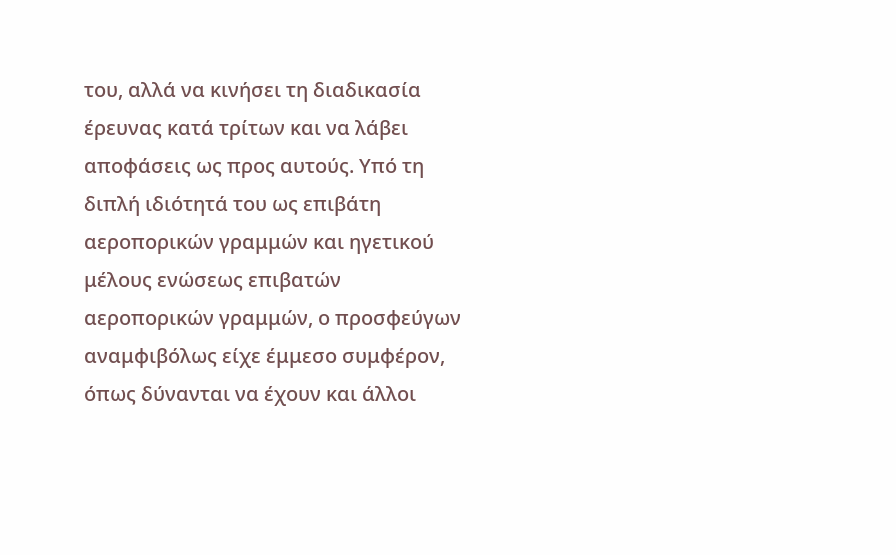του, αλλά να κινήσει τη διαδικασία έρευνας κατά τρίτων και να λάβει αποφάσεις ως προς αυτούς. Υπό τη διπλή ιδιότητά του ως επιβάτη αεροπορικών γραμμών και ηγετικού μέλους ενώσεως επιβατών αεροπορικών γραμμών, ο προσφεύγων αναμφιβόλως είχε έμμεσο συμφέρον, όπως δύνανται να έχουν και άλλοι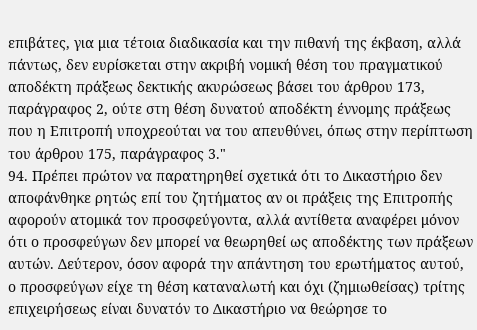επιβάτες, για μια τέτοια διαδικασία και την πιθανή της έκβαση, αλλά πάντως, δεν ευρίσκεται στην ακριβή νομική θέση του πραγματικού αποδέκτη πράξεως δεκτικής ακυρώσεως βάσει του άρθρου 173, παράγραφος 2, ούτε στη θέση δυνατού αποδέκτη έννομης πράξεως που η Επιτροπή υποχρεούται να του απευθύνει, όπως στην περίπτωση του άρθρου 175, παράγραφος 3."
94. Πρέπει πρώτον να παρατηρηθεί σχετικά ότι το Δικαστήριο δεν αποφάνθηκε ρητώς επί του ζητήματος αν οι πράξεις της Επιτροπής αφορούν ατομικά τον προσφεύγοντα, αλλά αντίθετα αναφέρει μόνον ότι ο προσφεύγων δεν μπορεί να θεωρηθεί ως αποδέκτης των πράξεων αυτών. Δεύτερον, όσον αφορά την απάντηση του ερωτήματος αυτού, ο προσφεύγων είχε τη θέση καταναλωτή και όχι (ζημιωθείσας) τρίτης επιχειρήσεως είναι δυνατόν το Δικαστήριο να θεώρησε το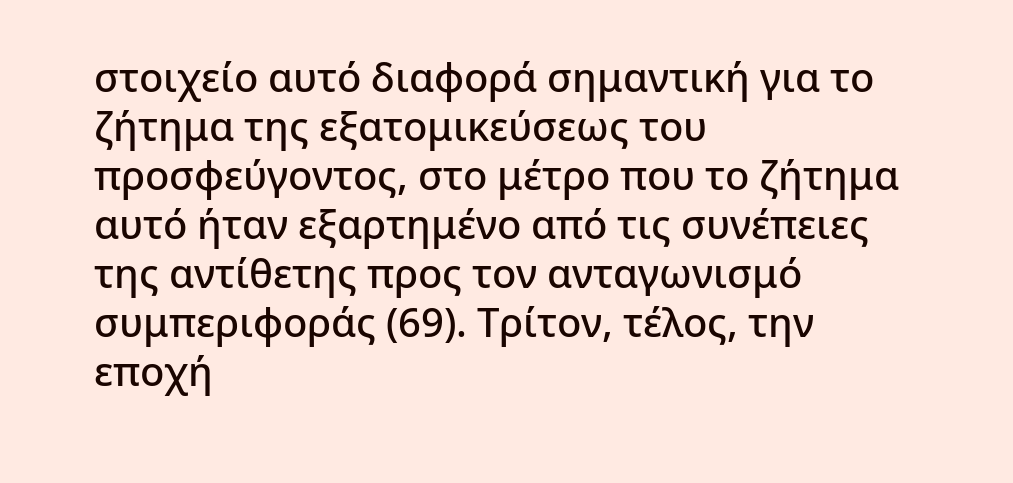στοιχείο αυτό διαφορά σημαντική για το ζήτημα της εξατομικεύσεως του προσφεύγοντος, στο μέτρο που το ζήτημα αυτό ήταν εξαρτημένο από τις συνέπειες της αντίθετης προς τον ανταγωνισμό συμπεριφοράς (69). Τρίτον, τέλος, την εποχή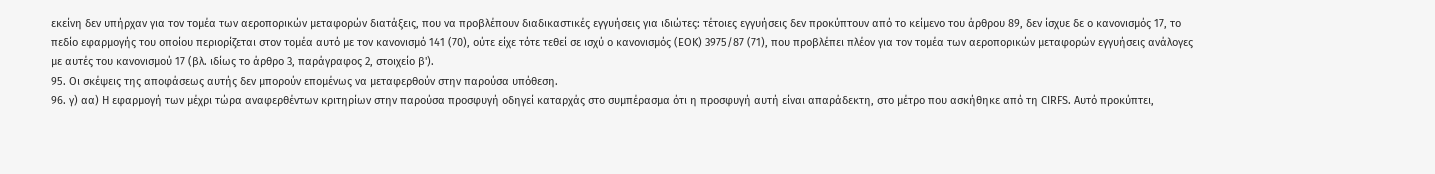εκείνη δεν υπήρχαν για τον τομέα των αεροπορικών μεταφορών διατάξεις, που να προβλέπουν διαδικαστικές εγγυήσεις για ιδιώτες: τέτοιες εγγυήσεις δεν προκύπτουν από το κείμενο του άρθρου 89, δεν ίσχυε δε ο κανονισμός 17, το πεδίο εφαρμογής του οποίου περιορίζεται στον τομέα αυτό με τον κανονισμό 141 (70), ούτε είχε τότε τεθεί σε ισχύ ο κανονισμός (ΕΟΚ) 3975/87 (71), που προβλέπει πλέον για τον τομέα των αεροπορικών μεταφορών εγγυήσεις ανάλογες με αυτές του κανονισμού 17 (βλ. ιδίως το άρθρο 3, παράγραφος 2, στοιχείο β').
95. Οι σκέψεις της αποφάσεως αυτής δεν μπορούν επομένως να μεταφερθούν στην παρούσα υπόθεση.
96. γ) αα) Η εφαρμογή των μέχρι τώρα αναφερθέντων κριτηρίων στην παρούσα προσφυγή οδηγεί καταρχάς στο συμπέρασμα ότι η προσφυγή αυτή είναι απαράδεκτη, στο μέτρο που ασκήθηκε από τη CIRFS. Αυτό προκύπτει,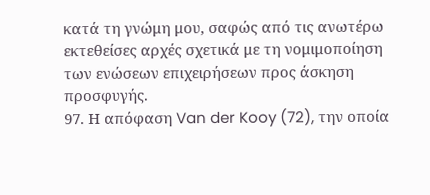κατά τη γνώμη μου, σαφώς από τις ανωτέρω εκτεθείσες αρχές σχετικά με τη νομιμοποίηση των ενώσεων επιχειρήσεων προς άσκηση προσφυγής.
97. Η απόφαση Van der Kooy (72), την οποία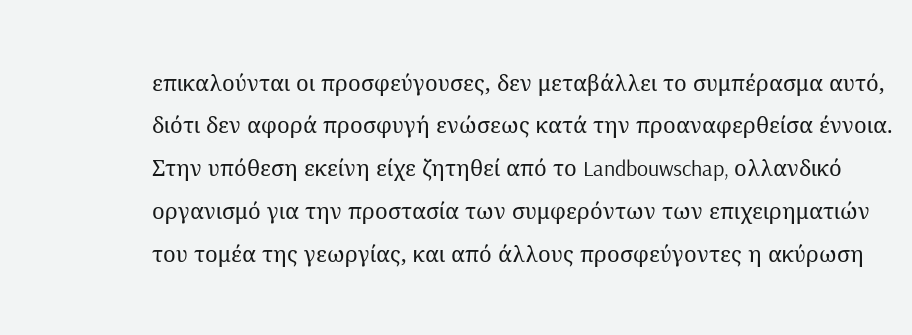επικαλούνται οι προσφεύγουσες, δεν μεταβάλλει το συμπέρασμα αυτό, διότι δεν αφορά προσφυγή ενώσεως κατά την προαναφερθείσα έννοια. Στην υπόθεση εκείνη είχε ζητηθεί από το Landbouwschap, ολλανδικό οργανισμό για την προστασία των συμφερόντων των επιχειρηματιών του τομέα της γεωργίας, και από άλλους προσφεύγοντες η ακύρωση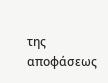της αποφάσεως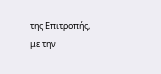της Επιτροπής, με την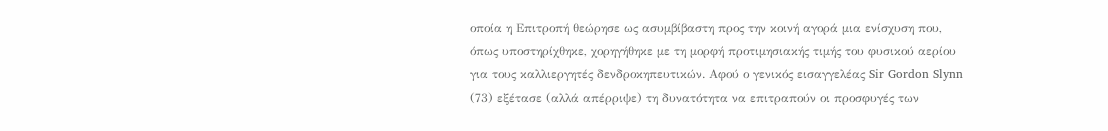οποία η Επιτροπή θεώρησε ως ασυμβίβαστη προς την κοινή αγορά μια ενίσχυση που, όπως υποστηρίχθηκε, χορηγήθηκε με τη μορφή προτιμησιακής τιμής του φυσικού αερίου για τους καλλιεργητές δενδροκηπευτικών. Αφού ο γενικός εισαγγελέας Sir Gordon Slynn (73) εξέτασε (αλλά απέρριψε) τη δυνατότητα να επιτραπούν οι προσφυγές των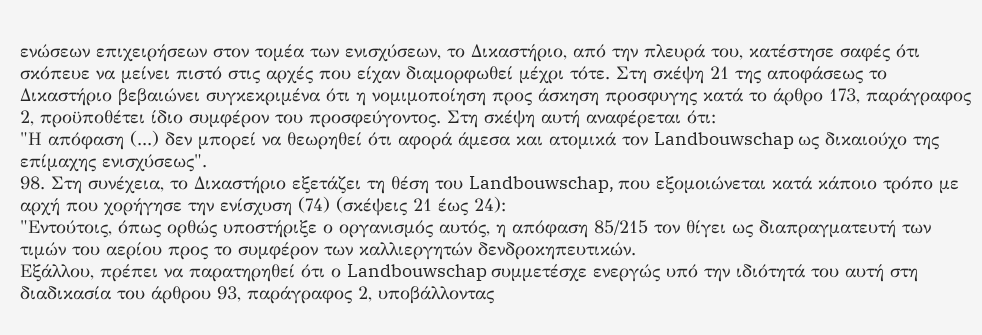ενώσεων επιχειρήσεων στον τομέα των ενισχύσεων, το Δικαστήριο, από την πλευρά του, κατέστησε σαφές ότι σκόπευε να μείνει πιστό στις αρχές που είχαν διαμορφωθεί μέχρι τότε. Στη σκέψη 21 της αποφάσεως το Δικαστήριο βεβαιώνει συγκεκριμένα ότι η νομιμοποίηση προς άσκηση προσφυγης κατά το άρθρο 173, παράγραφος 2, προϋποθέτει ίδιο συμφέρον του προσφεύγοντος. Στη σκέψη αυτή αναφέρεται ότι:
"Η απόφαση (...) δεν μπορεί να θεωρηθεί ότι αφορά άμεσα και ατομικά τον Landbouwschap ως δικαιούχο της επίμαχης ενισχύσεως".
98. Στη συνέχεια, το Δικαστήριο εξετάζει τη θέση του Landbouwschap, που εξομοιώνεται κατά κάποιο τρόπο με αρχή που χορήγησε την ενίσχυση (74) (σκέψεις 21 έως 24):
"Εντούτοις, όπως ορθώς υποστήριξε ο οργανισμός αυτός, η απόφαση 85/215 τον θίγει ως διαπραγματευτή των τιμών του αερίου προς το συμφέρον των καλλιεργητών δενδροκηπευτικών.
Εξάλλου, πρέπει να παρατηρηθεί ότι ο Landbouwschap συμμετέσχε ενεργώς υπό την ιδιότητά του αυτή στη διαδικασία του άρθρου 93, παράγραφος 2, υποβάλλοντας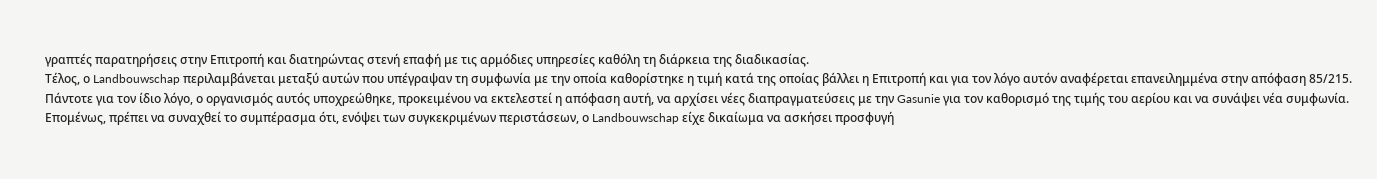γραπτές παρατηρήσεις στην Επιτροπή και διατηρώντας στενή επαφή με τις αρμόδιες υπηρεσίες καθόλη τη διάρκεια της διαδικασίας.
Τέλος, ο Landbouwschap περιλαμβάνεται μεταξύ αυτών που υπέγραψαν τη συμφωνία με την οποία καθορίστηκε η τιμή κατά της οποίας βάλλει η Επιτροπή και για τον λόγο αυτόν αναφέρεται επανειλημμένα στην απόφαση 85/215.
Πάντοτε για τον ίδιο λόγο, ο οργανισμός αυτός υποχρεώθηκε, προκειμένου να εκτελεστεί η απόφαση αυτή, να αρχίσει νέες διαπραγματεύσεις με την Gasunie για τον καθορισμό της τιμής του αερίου και να συνάψει νέα συμφωνία.
Επομένως, πρέπει να συναχθεί το συμπέρασμα ότι, ενόψει των συγκεκριμένων περιστάσεων, ο Landbouwschap είχε δικαίωμα να ασκήσει προσφυγή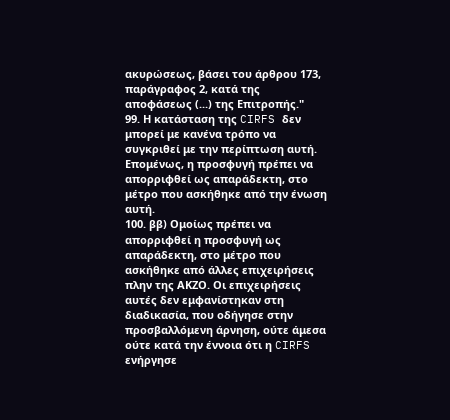ακυρώσεως, βάσει του άρθρου 173, παράγραφος 2, κατά της αποφάσεως (...) της Επιτροπής."
99. Η κατάσταση της CIRFS δεν μπορεί με κανένα τρόπο να συγκριθεί με την περίπτωση αυτή. Επομένως, η προσφυγή πρέπει να απορριφθεί ως απαράδεκτη, στο μέτρο που ασκήθηκε από την ένωση αυτή.
100. ββ) Ομοίως πρέπει να απορριφθεί η προσφυγή ως απαράδεκτη, στο μέτρο που ασκήθηκε από άλλες επιχειρήσεις πλην της ΑΚΖΟ. Οι επιχειρήσεις αυτές δεν εμφανίστηκαν στη διαδικασία, που οδήγησε στην προσβαλλόμενη άρνηση, ούτε άμεσα ούτε κατά την έννοια ότι η CIRFS ενήργησε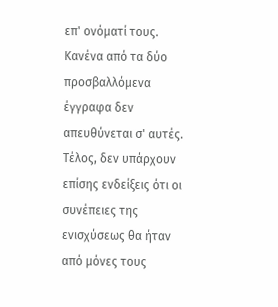επ' ονόματί τους. Κανένα από τα δύο προσβαλλόμενα έγγραφα δεν απευθύνεται σ' αυτές. Τέλος, δεν υπάρχουν επίσης ενδείξεις ότι οι συνέπειες της ενισχύσεως θα ήταν από μόνες τους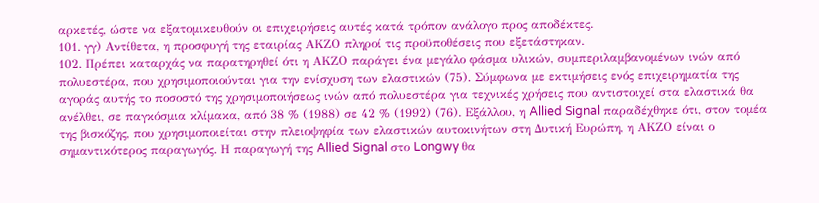αρκετές, ώστε να εξατομικευθούν οι επιχειρήσεις αυτές κατά τρόπον ανάλογο προς αποδέκτες.
101. γγ) Αντίθετα, η προσφυγή της εταιρίας ΑΚΖΟ πληροί τις προϋποθέσεις που εξετάστηκαν.
102. Πρέπει καταρχάς να παρατηρηθεί ότι η ΑΚΖΟ παράγει ένα μεγάλο φάσμα υλικών, συμπεριλαμβανομένων ινών από πολυεστέρα, που χρησιμοποιούνται για την ενίσχυση των ελαστικών (75). Σύμφωνα με εκτιμήσεις ενός επιχειρηματία της αγοράς αυτής το ποσοστό της χρησιμοποιήσεως ινών από πολυεστέρα για τεχνικές χρήσεις που αντιστοιχεί στα ελαστικά θα ανέλθει, σε παγκόσμια κλίμακα, από 38 % (1988) σε 42 % (1992) (76). Εξάλλου, η Allied Signal παραδέχθηκε ότι, στον τομέα της βισκόζης, που χρησιμοποιείται στην πλειοψηφία των ελαστικών αυτοκινήτων στη Δυτική Ευρώπη, η ΑΚΖΟ είναι ο σημαντικότερος παραγωγός. Η παραγωγή της Allied Signal στο Longwy θα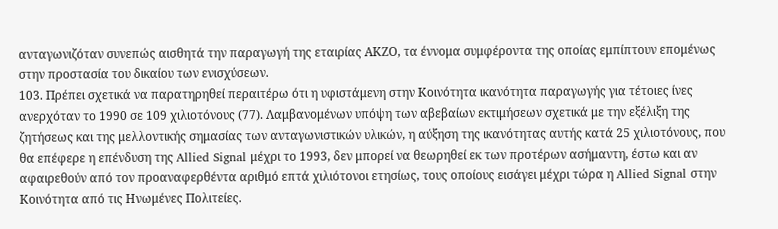ανταγωνιζόταν συνεπώς αισθητά την παραγωγή της εταιρίας ΑΚΖΟ, τα έννομα συμφέροντα της οποίας εμπίπτουν επομένως στην προστασία του δικαίου των ενισχύσεων.
103. Πρέπει σχετικά να παρατηρηθεί περαιτέρω ότι η υφιστάμενη στην Κοινότητα ικανότητα παραγωγής για τέτοιες ίνες ανερχόταν το 1990 σε 109 χιλιοτόνους (77). Λαμβανομένων υπόψη των αβεβαίων εκτιμήσεων σχετικά με την εξέλιξη της ζητήσεως και της μελλοντικής σημασίας των ανταγωνιστικών υλικών, η αύξηση της ικανότητας αυτής κατά 25 χιλιοτόνους, που θα επέφερε η επένδυση της Allied Signal μέχρι το 1993, δεν μπορεί να θεωρηθεί εκ των προτέρων ασήμαντη, έστω και αν αφαιρεθούν από τον προαναφερθέντα αριθμό επτά χιλιότονοι ετησίως, τους οποίους εισάγει μέχρι τώρα η Allied Signal στην Κοινότητα από τις Ηνωμένες Πολιτείες.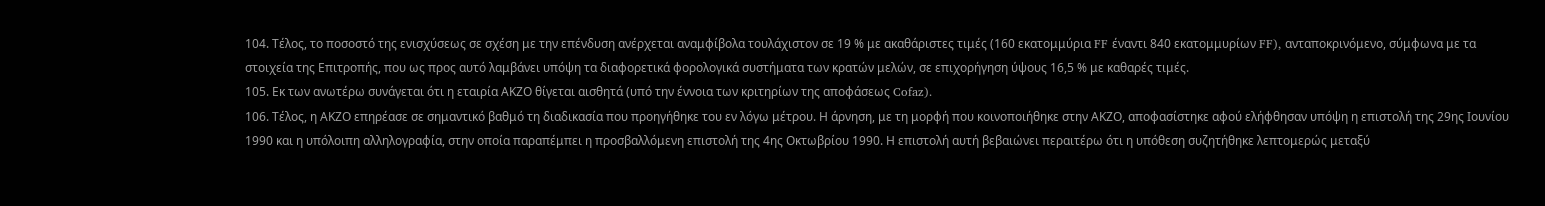104. Τέλος, το ποσοστό της ενισχύσεως σε σχέση με την επένδυση ανέρχεται αναμφίβολα τουλάχιστον σε 19 % με ακαθάριστες τιμές (160 εκατομμύρια FF έναντι 840 εκατομμυρίων FF), ανταποκρινόμενο, σύμφωνα με τα στοιχεία της Επιτροπής, που ως προς αυτό λαμβάνει υπόψη τα διαφορετικά φορολογικά συστήματα των κρατών μελών, σε επιχορήγηση ύψους 16,5 % με καθαρές τιμές.
105. Εκ των ανωτέρω συνάγεται ότι η εταιρία ΑΚΖΟ θίγεται αισθητά (υπό την έννοια των κριτηρίων της αποφάσεως Cofaz).
106. Τέλος, η ΑΚΖΟ επηρέασε σε σημαντικό βαθμό τη διαδικασία που προηγήθηκε του εν λόγω μέτρου. Η άρνηση, με τη μορφή που κοινοποιήθηκε στην ΑΚΖΟ, αποφασίστηκε αφού ελήφθησαν υπόψη η επιστολή της 29ης Ιουνίου 1990 και η υπόλοιπη αλληλογραφία, στην οποία παραπέμπει η προσβαλλόμενη επιστολή της 4ης Οκτωβρίου 1990. Η επιστολή αυτή βεβαιώνει περαιτέρω ότι η υπόθεση συζητήθηκε λεπτομερώς μεταξύ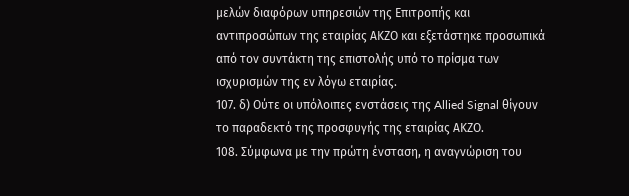μελών διαφόρων υπηρεσιών της Επιτροπής και αντιπροσώπων της εταιρίας ΑΚΖΟ και εξετάστηκε προσωπικά από τον συντάκτη της επιστολής υπό το πρίσμα των ισχυρισμών της εν λόγω εταιρίας.
107. δ) Ούτε οι υπόλοιπες ενστάσεις της Allied Signal θίγουν το παραδεκτό της προσφυγής της εταιρίας ΑΚΖΟ.
108. Σύμφωνα με την πρώτη ένσταση, η αναγνώριση του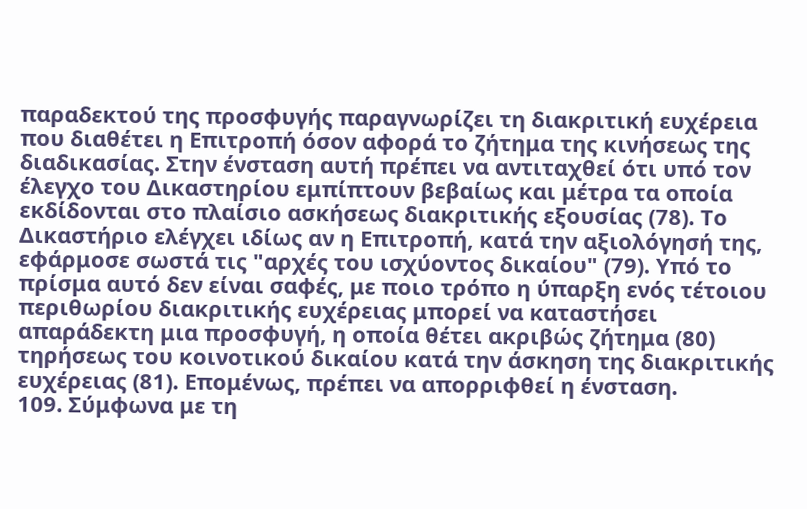παραδεκτού της προσφυγής παραγνωρίζει τη διακριτική ευχέρεια που διαθέτει η Επιτροπή όσον αφορά το ζήτημα της κινήσεως της διαδικασίας. Στην ένσταση αυτή πρέπει να αντιταχθεί ότι υπό τον έλεγχο του Δικαστηρίου εμπίπτουν βεβαίως και μέτρα τα οποία εκδίδονται στο πλαίσιο ασκήσεως διακριτικής εξουσίας (78). Το Δικαστήριο ελέγχει ιδίως αν η Επιτροπή, κατά την αξιολόγησή της, εφάρμοσε σωστά τις "αρχές του ισχύοντος δικαίου" (79). Υπό το πρίσμα αυτό δεν είναι σαφές, με ποιο τρόπο η ύπαρξη ενός τέτοιου περιθωρίου διακριτικής ευχέρειας μπορεί να καταστήσει απαράδεκτη μια προσφυγή, η οποία θέτει ακριβώς ζήτημα (80) τηρήσεως του κοινοτικού δικαίου κατά την άσκηση της διακριτικής ευχέρειας (81). Επομένως, πρέπει να απορριφθεί η ένσταση.
109. Σύμφωνα με τη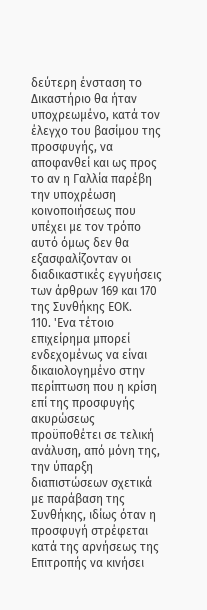δεύτερη ένσταση το Δικαστήριο θα ήταν υποχρεωμένο, κατά τον έλεγχο του βασίμου της προσφυγής, να αποφανθεί και ως προς το αν η Γαλλία παρέβη την υποχρέωση κοινοποιήσεως που υπέχει με τον τρόπο αυτό όμως δεν θα εξασφαλίζονταν οι διαδικαστικές εγγυήσεις των άρθρων 169 και 170 της Συνθήκης ΕΟΚ.
110. 'Ενα τέτοιο επιχείρημα μπορεί ενδεχομένως να είναι δικαιολογημένο στην περίπτωση που η κρίση επί της προσφυγής ακυρώσεως προϋποθέτει σε τελική ανάλυση, από μόνη της, την ύπαρξη διαπιστώσεων σχετικά με παράβαση της Συνθήκης, ιδίως όταν η προσφυγή στρέφεται κατά της αρνήσεως της Επιτροπής να κινήσει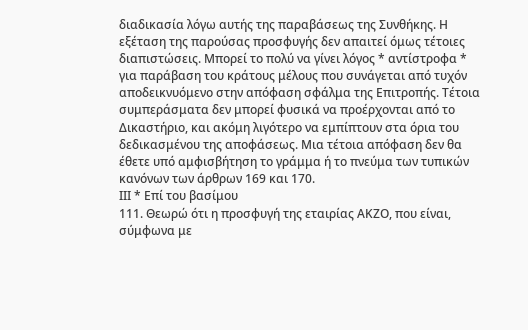διαδικασία λόγω αυτής της παραβάσεως της Συνθήκης. Η εξέταση της παρούσας προσφυγής δεν απαιτεί όμως τέτοιες διαπιστώσεις. Μπορεί το πολύ να γίνει λόγος * αντίστροφα * για παράβαση του κράτους μέλους που συνάγεται από τυχόν αποδεικνυόμενο στην απόφαση σφάλμα της Επιτροπής. Τέτοια συμπεράσματα δεν μπορεί φυσικά να προέρχονται από το Δικαστήριο, και ακόμη λιγότερο να εμπίπτουν στα όρια του δεδικασμένου της αποφάσεως. Μια τέτοια απόφαση δεν θα έθετε υπό αμφισβήτηση το γράμμα ή το πνεύμα των τυπικών κανόνων των άρθρων 169 και 170.
ΙΙΙ * Επί του βασίμου
111. Θεωρώ ότι η προσφυγή της εταιρίας ΑΚΖΟ, που είναι, σύμφωνα με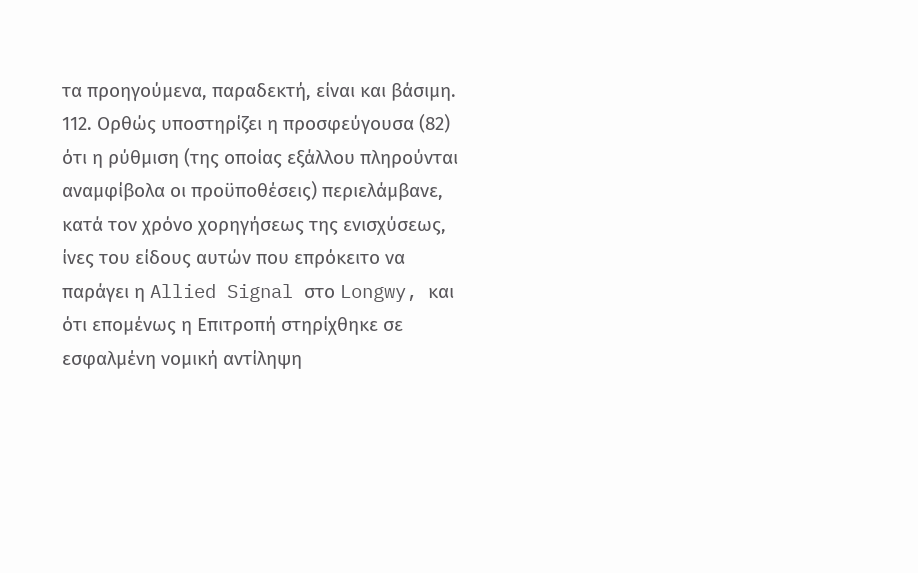τα προηγούμενα, παραδεκτή, είναι και βάσιμη.
112. Ορθώς υποστηρίζει η προσφεύγουσα (82) ότι η ρύθμιση (της οποίας εξάλλου πληρούνται αναμφίβολα οι προϋποθέσεις) περιελάμβανε, κατά τον χρόνο χορηγήσεως της ενισχύσεως, ίνες του είδους αυτών που επρόκειτο να παράγει η Allied Signal στο Longwy, και ότι επομένως η Επιτροπή στηρίχθηκε σε εσφαλμένη νομική αντίληψη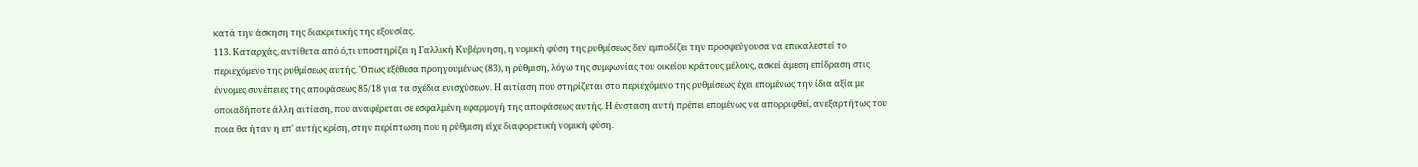κατά την άσκηση της διακριτικής της εξουσίας.
113. Καταρχάς, αντίθετα από ό,τι υποστηρίζει η Γαλλική Κυβέρνηση, η νομική φύση της ρυθμίσεως δεν εμποδίζει την προσφεύγουσα να επικαλεστεί το περιεχόμενο της ρυθμίσεως αυτής. 'Οπως εξέθεσα προηγουμένως (83), η ρύθμιση, λόγω της συμφωνίας του οικείου κράτους μέλους, ασκεί άμεση επίδραση στις έννομες συνέπειες της αποφάσεως 85/18 για τα σχέδια ενισχύσεων. Η αιτίαση που στηρίζεται στο περιεχόμενο της ρυθμίσεως έχει επομένως την ίδια αξία με οποιαδήποτε άλλη αιτίαση, που αναφέρεται σε εσφαλμένη εφαρμογή της αποφάσεως αυτής. Η ένσταση αυτή πρέπει επομένως να απορριφθεί, ανεξαρτήτως του ποια θα ήταν η επ' αυτής κρίση, στην περίπτωση που η ρύθμιση είχε διαφορετική νομική φύση.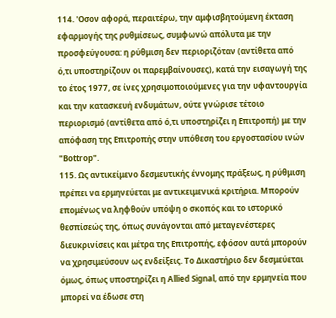114. 'Οσον αφορά, περαιτέρω, την αμφισβητούμενη έκταση εφαρμογής της ρυθμίσεως, συμφωνώ απόλυτα με την προσφεύγουσα: η ρύθμιση δεν περιοριζόταν (αντίθετα από ό,τι υποστηρίζουν οι παρεμβαίνουσες), κατά την εισαγωγή της το έτος 1977, σε ίνες χρησιμοποιούμενες για την υφαντουργία και την κατασκευή ενδυμάτων, ούτε γνώρισε τέτοιο περιορισμό (αντίθετα από ό,τι υποστηρίζει η Επιτροπή) με την απόφαση της Επιτροπής στην υπόθεση του εργοστασίου ινών "Bottrop".
115. Ως αντικείμενο δεσμευτικής έννομης πράξεως, η ρύθμιση πρέπει να ερμηνεύεται με αντικειμενικά κριτήρια. Μπορούν επομένως να ληφθούν υπόψη ο σκοπός και το ιστορικό θεσπίσεώς της, όπως συνάγονται από μεταγενέστερες διευκρινίσεις και μέτρα της Επιτροπής, εφόσον αυτά μπορούν να χρησιμεύσουν ως ενδείξεις. Το Δικαστήριο δεν δεσμεύεται όμως, όπως υποστηρίζει η Allied Signal, από την ερμηνεία που μπορεί να έδωσε στη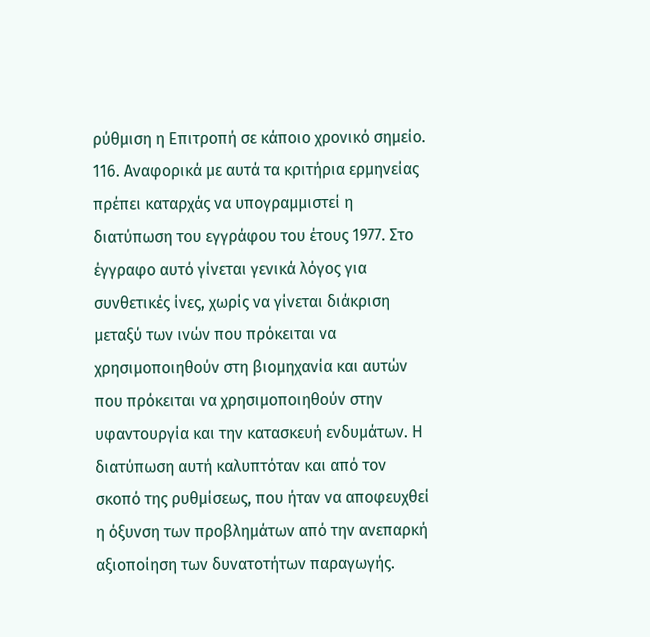ρύθμιση η Επιτροπή σε κάποιο χρονικό σημείο.
116. Αναφορικά με αυτά τα κριτήρια ερμηνείας πρέπει καταρχάς να υπογραμμιστεί η διατύπωση του εγγράφου του έτους 1977. Στο έγγραφο αυτό γίνεται γενικά λόγος για συνθετικές ίνες, χωρίς να γίνεται διάκριση μεταξύ των ινών που πρόκειται να χρησιμοποιηθούν στη βιομηχανία και αυτών που πρόκειται να χρησιμοποιηθούν στην υφαντουργία και την κατασκευή ενδυμάτων. Η διατύπωση αυτή καλυπτόταν και από τον σκοπό της ρυθμίσεως, που ήταν να αποφευχθεί η όξυνση των προβλημάτων από την ανεπαρκή αξιοποίηση των δυνατοτήτων παραγωγής.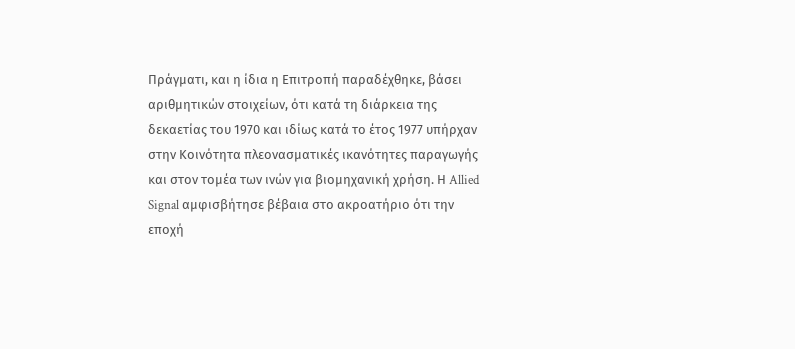Πράγματι, και η ίδια η Επιτροπή παραδέχθηκε, βάσει αριθμητικών στοιχείων, ότι κατά τη διάρκεια της δεκαετίας του 1970 και ιδίως κατά το έτος 1977 υπήρχαν στην Κοινότητα πλεονασματικές ικανότητες παραγωγής και στον τομέα των ινών για βιομηχανική χρήση. Η Allied Signal αμφισβήτησε βέβαια στο ακροατήριο ότι την εποχή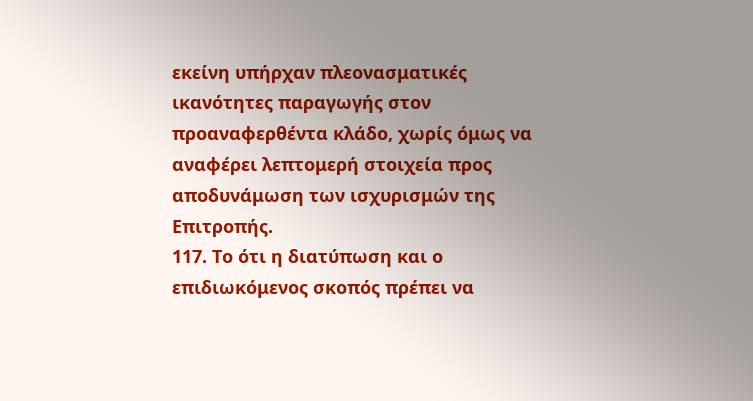εκείνη υπήρχαν πλεονασματικές ικανότητες παραγωγής στον προαναφερθέντα κλάδο, χωρίς όμως να αναφέρει λεπτομερή στοιχεία προς αποδυνάμωση των ισχυρισμών της Επιτροπής.
117. Το ότι η διατύπωση και ο επιδιωκόμενος σκοπός πρέπει να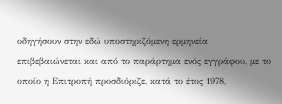οδηγήσουν στην εδώ υποστηριζόμενη ερμηνεία επιβεβαιώνεται και από το παράρτημα ενός εγγράφου, με το οποίο η Επιτροπή προσδιόριζε, κατά το έτος 1978,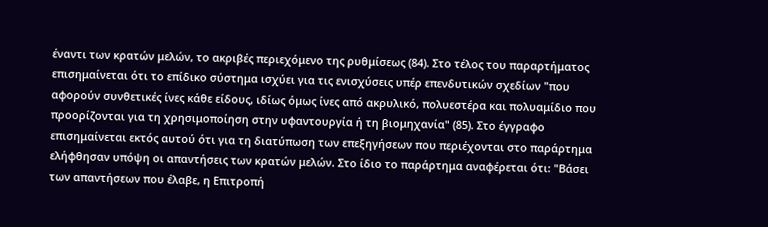έναντι των κρατών μελών, το ακριβές περιεχόμενο της ρυθμίσεως (84). Στο τέλος του παραρτήματος επισημαίνεται ότι το επίδικο σύστημα ισχύει για τις ενισχύσεις υπέρ επενδυτικών σχεδίων "που αφορούν συνθετικές ίνες κάθε είδους, ιδίως όμως ίνες από ακρυλικό, πολυεστέρα και πολυαμίδιο που προορίζονται για τη χρησιμοποίηση στην υφαντουργία ή τη βιομηχανία" (85). Στο έγγραφο επισημαίνεται εκτός αυτού ότι για τη διατύπωση των επεξηγήσεων που περιέχονται στο παράρτημα ελήφθησαν υπόψη οι απαντήσεις των κρατών μελών. Στο ίδιο το παράρτημα αναφέρεται ότι: "Βάσει των απαντήσεων που έλαβε, η Επιτροπή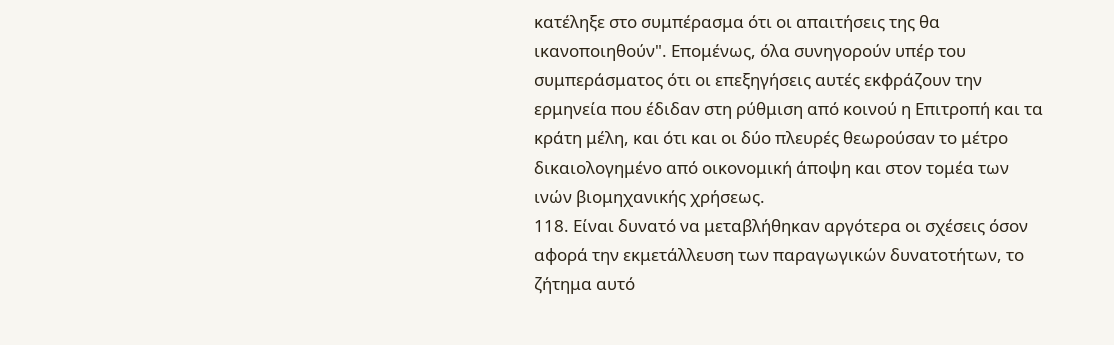κατέληξε στο συμπέρασμα ότι οι απαιτήσεις της θα ικανοποιηθούν". Επομένως, όλα συνηγορούν υπέρ του συμπεράσματος ότι οι επεξηγήσεις αυτές εκφράζουν την ερμηνεία που έδιδαν στη ρύθμιση από κοινού η Επιτροπή και τα κράτη μέλη, και ότι και οι δύο πλευρές θεωρούσαν το μέτρο δικαιολογημένο από οικονομική άποψη και στον τομέα των ινών βιομηχανικής χρήσεως.
118. Είναι δυνατό να μεταβλήθηκαν αργότερα οι σχέσεις όσον αφορά την εκμετάλλευση των παραγωγικών δυνατοτήτων, το ζήτημα αυτό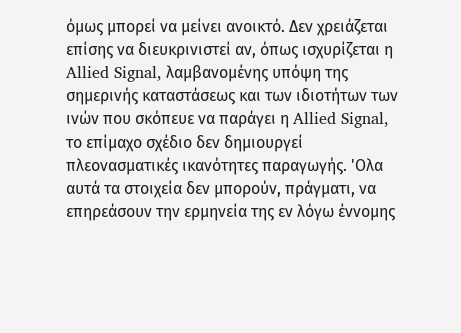όμως μπορεί να μείνει ανοικτό. Δεν χρειάζεται επίσης να διευκρινιστεί αν, όπως ισχυρίζεται η Allied Signal, λαμβανομένης υπόψη της σημερινής καταστάσεως και των ιδιοτήτων των ινών που σκόπευε να παράγει η Allied Signal, το επίμαχο σχέδιο δεν δημιουργεί πλεονασματικές ικανότητες παραγωγής. 'Ολα αυτά τα στοιχεία δεν μπορούν, πράγματι, να επηρεάσουν την ερμηνεία της εν λόγω έννομης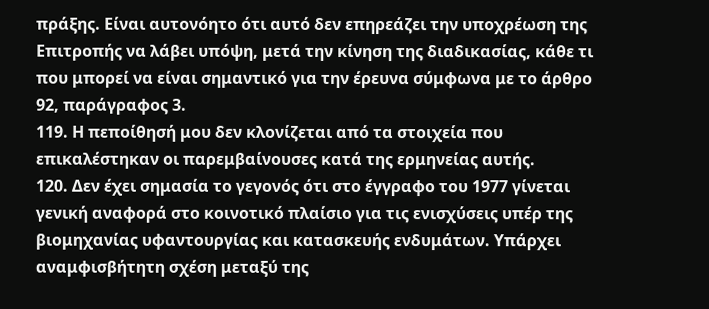πράξης. Είναι αυτονόητο ότι αυτό δεν επηρεάζει την υποχρέωση της Επιτροπής να λάβει υπόψη, μετά την κίνηση της διαδικασίας, κάθε τι που μπορεί να είναι σημαντικό για την έρευνα σύμφωνα με το άρθρο 92, παράγραφος 3.
119. Η πεποίθησή μου δεν κλονίζεται από τα στοιχεία που επικαλέστηκαν οι παρεμβαίνουσες κατά της ερμηνείας αυτής.
120. Δεν έχει σημασία το γεγονός ότι στο έγγραφο του 1977 γίνεται γενική αναφορά στο κοινοτικό πλαίσιο για τις ενισχύσεις υπέρ της βιομηχανίας υφαντουργίας και κατασκευής ενδυμάτων. Υπάρχει αναμφισβήτητη σχέση μεταξύ της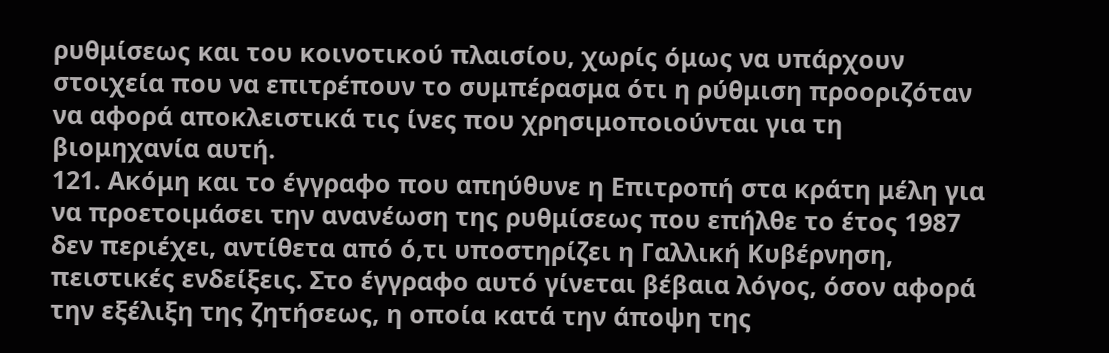ρυθμίσεως και του κοινοτικού πλαισίου, χωρίς όμως να υπάρχουν στοιχεία που να επιτρέπουν το συμπέρασμα ότι η ρύθμιση προοριζόταν να αφορά αποκλειστικά τις ίνες που χρησιμοποιούνται για τη βιομηχανία αυτή.
121. Ακόμη και το έγγραφο που απηύθυνε η Επιτροπή στα κράτη μέλη για να προετοιμάσει την ανανέωση της ρυθμίσεως που επήλθε το έτος 1987 δεν περιέχει, αντίθετα από ό,τι υποστηρίζει η Γαλλική Κυβέρνηση, πειστικές ενδείξεις. Στο έγγραφο αυτό γίνεται βέβαια λόγος, όσον αφορά την εξέλιξη της ζητήσεως, η οποία κατά την άποψη της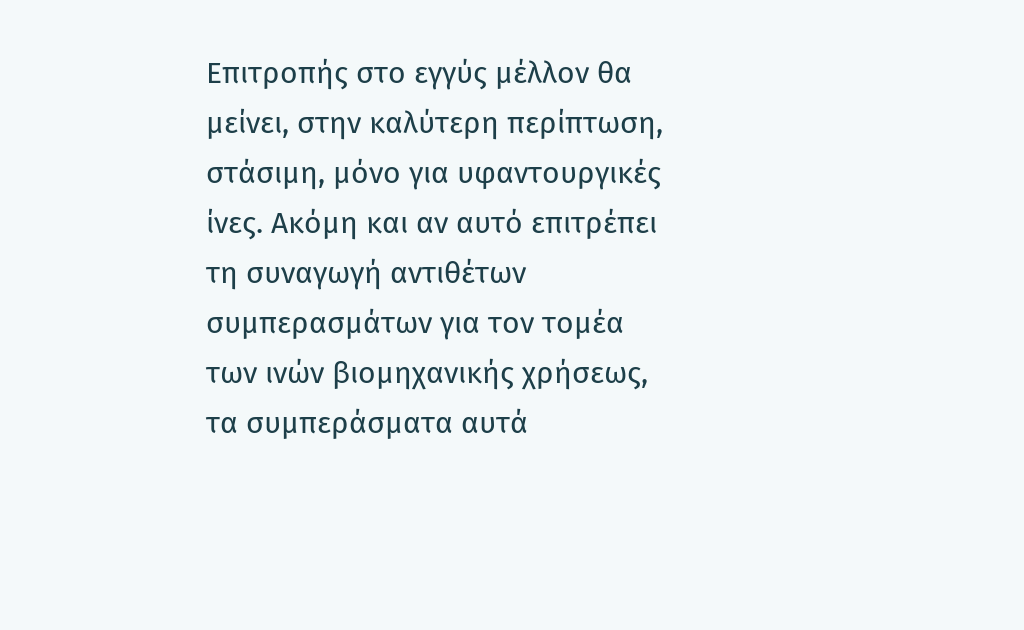Επιτροπής στο εγγύς μέλλον θα μείνει, στην καλύτερη περίπτωση, στάσιμη, μόνο για υφαντουργικές ίνες. Ακόμη και αν αυτό επιτρέπει τη συναγωγή αντιθέτων συμπερασμάτων για τον τομέα των ινών βιομηχανικής χρήσεως, τα συμπεράσματα αυτά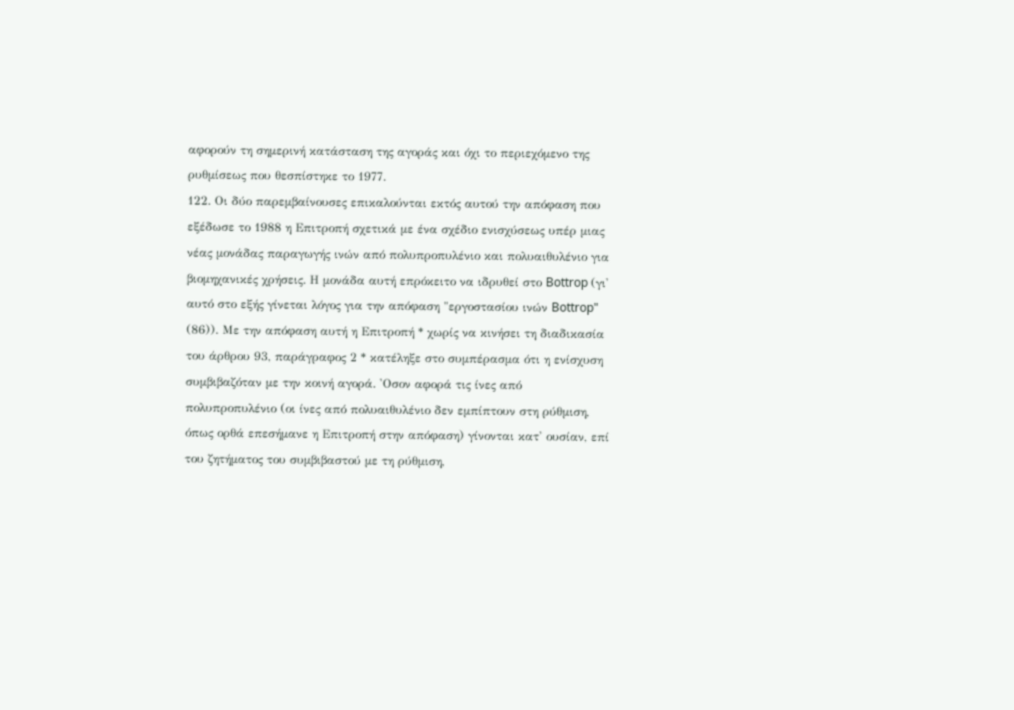αφορούν τη σημερινή κατάσταση της αγοράς και όχι το περιεχόμενο της ρυθμίσεως που θεσπίστηκε το 1977.
122. Οι δύο παρεμβαίνουσες επικαλούνται εκτός αυτού την απόφαση που εξέδωσε το 1988 η Επιτροπή σχετικά με ένα σχέδιο ενισχύσεως υπέρ μιας νέας μονάδας παραγωγής ινών από πολυπροπυλένιο και πολυαιθυλένιο για βιομηχανικές χρήσεις. Η μονάδα αυτή επρόκειτο να ιδρυθεί στο Bottrop (γι' αυτό στο εξής γίνεται λόγος για την απόφαση "εργοστασίου ινών Bottrop" (86)). Με την απόφαση αυτή η Επιτροπή * χωρίς να κινήσει τη διαδικασία του άρθρου 93, παράγραφος 2 * κατέληξε στο συμπέρασμα ότι η ενίσχυση συμβιβαζόταν με την κοινή αγορά. 'Οσον αφορά τις ίνες από πολυπροπυλένιο (οι ίνες από πολυαιθυλένιο δεν εμπίπτουν στη ρύθμιση, όπως ορθά επεσήμανε η Επιτροπή στην απόφαση) γίνονται κατ' ουσίαν, επί του ζητήματος του συμβιβαστού με τη ρύθμιση,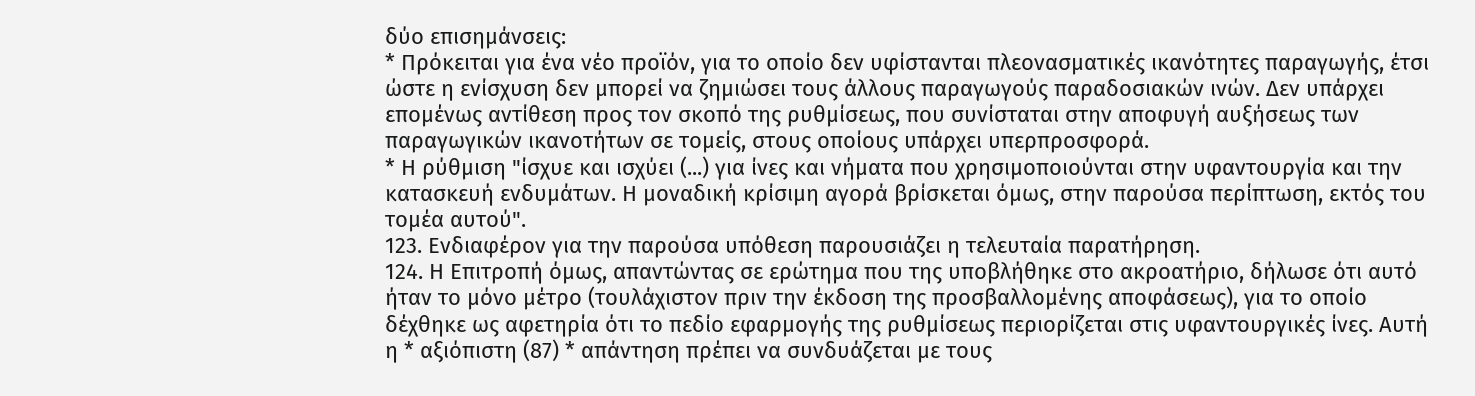δύο επισημάνσεις:
* Πρόκειται για ένα νέο προϊόν, για το οποίο δεν υφίστανται πλεονασματικές ικανότητες παραγωγής, έτσι ώστε η ενίσχυση δεν μπορεί να ζημιώσει τους άλλους παραγωγούς παραδοσιακών ινών. Δεν υπάρχει επομένως αντίθεση προς τον σκοπό της ρυθμίσεως, που συνίσταται στην αποφυγή αυξήσεως των παραγωγικών ικανοτήτων σε τομείς, στους οποίους υπάρχει υπερπροσφορά.
* Η ρύθμιση "ίσχυε και ισχύει (...) για ίνες και νήματα που χρησιμοποιούνται στην υφαντουργία και την κατασκευή ενδυμάτων. Η μοναδική κρίσιμη αγορά βρίσκεται όμως, στην παρούσα περίπτωση, εκτός του τομέα αυτού".
123. Ενδιαφέρον για την παρούσα υπόθεση παρουσιάζει η τελευταία παρατήρηση.
124. Η Επιτροπή όμως, απαντώντας σε ερώτημα που της υποβλήθηκε στο ακροατήριο, δήλωσε ότι αυτό ήταν το μόνο μέτρο (τουλάχιστον πριν την έκδοση της προσβαλλομένης αποφάσεως), για το οποίο δέχθηκε ως αφετηρία ότι το πεδίο εφαρμογής της ρυθμίσεως περιορίζεται στις υφαντουργικές ίνες. Αυτή η * αξιόπιστη (87) * απάντηση πρέπει να συνδυάζεται με τους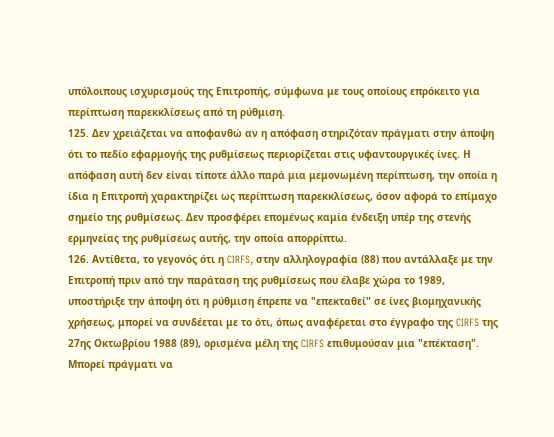υπόλοιπους ισχυρισμούς της Επιτροπής, σύμφωνα με τους οποίους επρόκειτο για περίπτωση παρεκκλίσεως από τη ρύθμιση.
125. Δεν χρειάζεται να αποφανθώ αν η απόφαση στηριζόταν πράγματι στην άποψη ότι το πεδίο εφαρμογής της ρυθμίσεως περιορίζεται στις υφαντουργικές ίνες. Η απόφαση αυτή δεν είναι τίποτε άλλο παρά μια μεμονωμένη περίπτωση, την οποία η ίδια η Επιτροπή χαρακτηρίζει ως περίπτωση παρεκκλίσεως, όσον αφορά το επίμαχο σημείο της ρυθμίσεως. Δεν προσφέρει επομένως καμία ένδειξη υπέρ της στενής ερμηνείας της ρυθμίσεως αυτής, την οποία απορρίπτω.
126. Αντίθετα, το γεγονός ότι η CIRFS, στην αλληλογραφία (88) που αντάλλαξε με την Επιτροπή πριν από την παράταση της ρυθμίσεως που έλαβε χώρα το 1989, υποστήριξε την άποψη ότι η ρύθμιση έπρεπε να "επεκταθεί" σε ίνες βιομηχανικής χρήσεως, μπορεί να συνδέεται με το ότι, όπως αναφέρεται στο έγγραφο της CIRFS της 27ης Οκτωβρίου 1988 (89), ορισμένα μέλη της CIRFS επιθυμούσαν μια "επέκταση". Μπορεί πράγματι να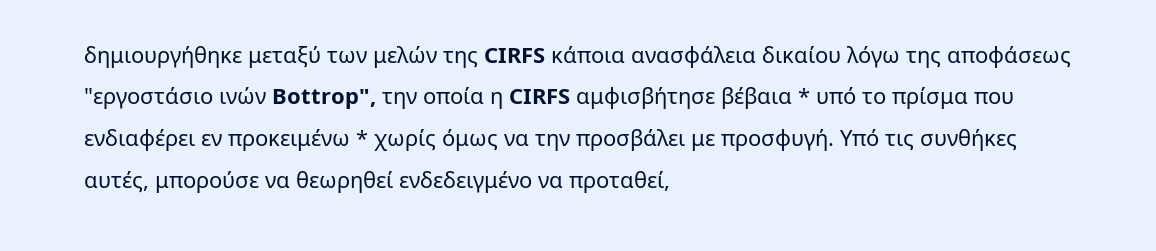δημιουργήθηκε μεταξύ των μελών της CIRFS κάποια ανασφάλεια δικαίου λόγω της αποφάσεως "εργοστάσιο ινών Bottrop", την οποία η CIRFS αμφισβήτησε βέβαια * υπό το πρίσμα που ενδιαφέρει εν προκειμένω * χωρίς όμως να την προσβάλει με προσφυγή. Υπό τις συνθήκες αυτές, μπορούσε να θεωρηθεί ενδεδειγμένο να προταθεί,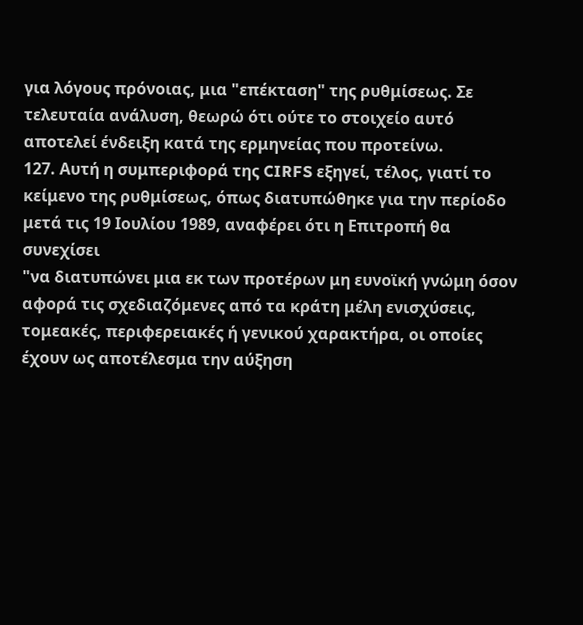για λόγους πρόνοιας, μια "επέκταση" της ρυθμίσεως. Σε τελευταία ανάλυση, θεωρώ ότι ούτε το στοιχείο αυτό αποτελεί ένδειξη κατά της ερμηνείας που προτείνω.
127. Αυτή η συμπεριφορά της CIRFS εξηγεί, τέλος, γιατί το κείμενο της ρυθμίσεως, όπως διατυπώθηκε για την περίοδο μετά τις 19 Ιουλίου 1989, αναφέρει ότι η Επιτροπή θα συνεχίσει
"να διατυπώνει μια εκ των προτέρων μη ευνοϊκή γνώμη όσον αφορά τις σχεδιαζόμενες από τα κράτη μέλη ενισχύσεις, τομεακές, περιφερειακές ή γενικού χαρακτήρα, οι οποίες έχουν ως αποτέλεσμα την αύξηση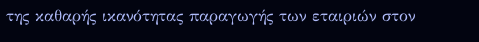της καθαρής ικανότητας παραγωγής των εταιριών στον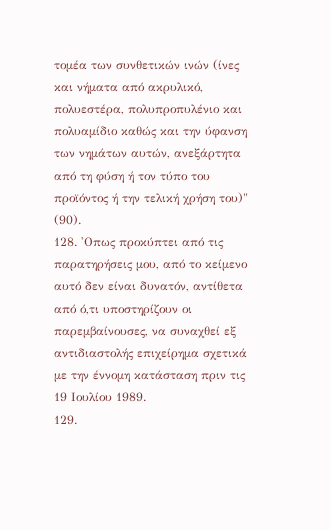τομέα των συνθετικών ινών (ίνες και νήματα από ακρυλικό, πολυεστέρα, πολυπροπυλένιο και πολυαμίδιο καθώς και την ύφανση των νημάτων αυτών, ανεξάρτητα από τη φύση ή τον τύπο του προϊόντος ή την τελική χρήση του)" (90).
128. 'Οπως προκύπτει από τις παρατηρήσεις μου, από το κείμενο αυτό δεν είναι δυνατόν, αντίθετα από ό,τι υποστηρίζουν οι παρεμβαίνουσες, να συναχθεί εξ αντιδιαστολής επιχείρημα σχετικά με την έννομη κατάσταση πριν τις 19 Ιουλίου 1989.
129.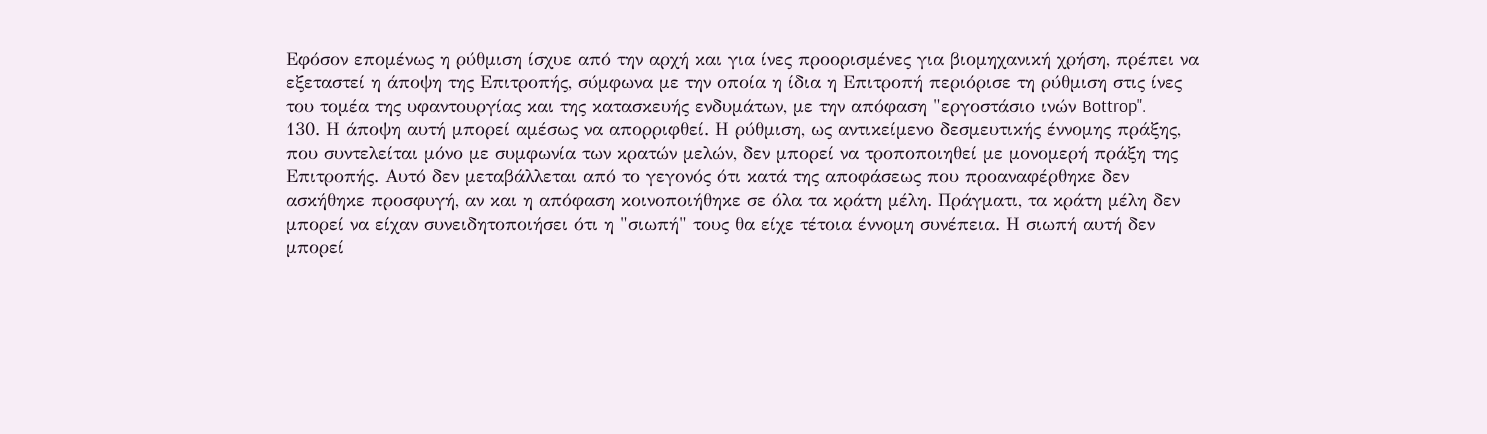Εφόσον επομένως η ρύθμιση ίσχυε από την αρχή και για ίνες προορισμένες για βιομηχανική χρήση, πρέπει να εξεταστεί η άποψη της Επιτροπής, σύμφωνα με την οποία η ίδια η Επιτροπή περιόρισε τη ρύθμιση στις ίνες του τομέα της υφαντουργίας και της κατασκευής ενδυμάτων, με την απόφαση "εργοστάσιο ινών Bottrop".
130. Η άποψη αυτή μπορεί αμέσως να απορριφθεί. Η ρύθμιση, ως αντικείμενο δεσμευτικής έννομης πράξης, που συντελείται μόνο με συμφωνία των κρατών μελών, δεν μπορεί να τροποποιηθεί με μονομερή πράξη της Επιτροπής. Αυτό δεν μεταβάλλεται από το γεγονός ότι κατά της αποφάσεως που προαναφέρθηκε δεν ασκήθηκε προσφυγή, αν και η απόφαση κοινοποιήθηκε σε όλα τα κράτη μέλη. Πράγματι, τα κράτη μέλη δεν μπορεί να είχαν συνειδητοποιήσει ότι η "σιωπή" τους θα είχε τέτοια έννομη συνέπεια. Η σιωπή αυτή δεν μπορεί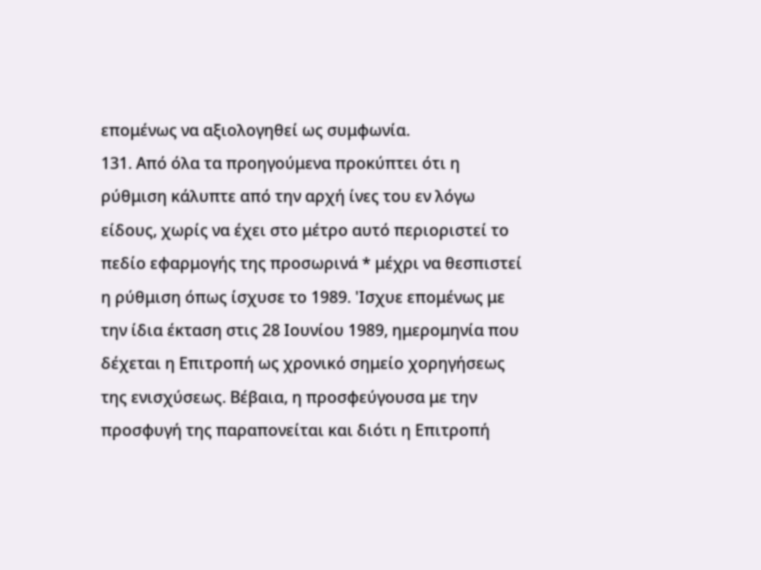επομένως να αξιολογηθεί ως συμφωνία.
131. Από όλα τα προηγούμενα προκύπτει ότι η ρύθμιση κάλυπτε από την αρχή ίνες του εν λόγω είδους, χωρίς να έχει στο μέτρο αυτό περιοριστεί το πεδίο εφαρμογής της προσωρινά * μέχρι να θεσπιστεί η ρύθμιση όπως ίσχυσε το 1989. 'Ισχυε επομένως με την ίδια έκταση στις 28 Ιουνίου 1989, ημερομηνία που δέχεται η Επιτροπή ως χρονικό σημείο χορηγήσεως της ενισχύσεως. Βέβαια, η προσφεύγουσα με την προσφυγή της παραπονείται και διότι η Επιτροπή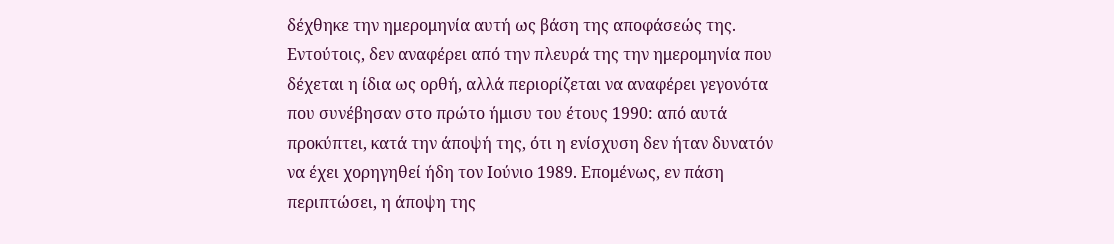δέχθηκε την ημερομηνία αυτή ως βάση της αποφάσεώς της. Εντούτοις, δεν αναφέρει από την πλευρά της την ημερομηνία που δέχεται η ίδια ως ορθή, αλλά περιορίζεται να αναφέρει γεγονότα που συνέβησαν στο πρώτο ήμισυ του έτους 1990: από αυτά προκύπτει, κατά την άποψή της, ότι η ενίσχυση δεν ήταν δυνατόν να έχει χορηγηθεί ήδη τον Ιούνιο 1989. Επομένως, εν πάση περιπτώσει, η άποψη της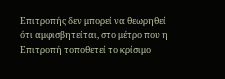Επιτροπής δεν μπορεί να θεωρηθεί ότι αμφισβητείται, στο μέτρο που η Επιτροπή τοποθετεί το κρίσιμο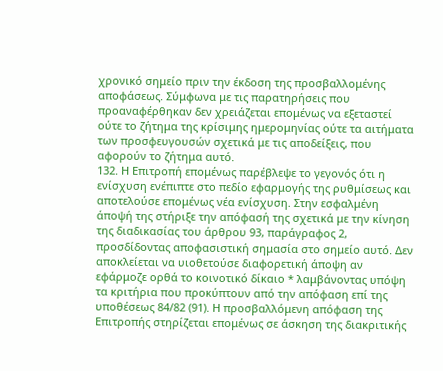χρονικό σημείο πριν την έκδοση της προσβαλλομένης αποφάσεως. Σύμφωνα με τις παρατηρήσεις που προαναφέρθηκαν δεν χρειάζεται επομένως να εξεταστεί ούτε το ζήτημα της κρίσιμης ημερομηνίας ούτε τα αιτήματα των προσφευγουσών σχετικά με τις αποδείξεις, που αφορούν το ζήτημα αυτό.
132. Η Επιτροπή επομένως παρέβλεψε το γεγονός ότι η ενίσχυση ενέπιπτε στο πεδίο εφαρμογής της ρυθμίσεως και αποτελούσε επομένως νέα ενίσχυση. Στην εσφαλμένη άποψή της στήριξε την απόφασή της σχετικά με την κίνηση της διαδικασίας του άρθρου 93, παράγραφος 2, προσδίδοντας αποφασιστική σημασία στο σημείο αυτό. Δεν αποκλείεται να υιοθετούσε διαφορετική άποψη αν εφάρμοζε ορθά το κοινοτικό δίκαιο * λαμβάνοντας υπόψη τα κριτήρια που προκύπτουν από την απόφαση επί της υποθέσεως 84/82 (91). Η προσβαλλόμενη απόφαση της Επιτροπής στηρίζεται επομένως σε άσκηση της διακριτικής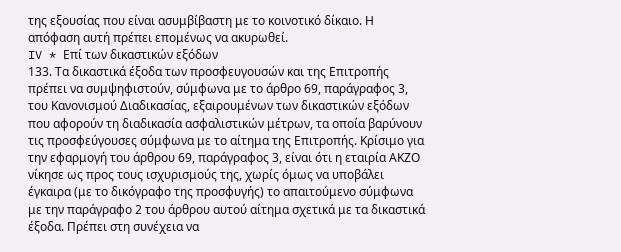της εξουσίας που είναι ασυμβίβαστη με το κοινοτικό δίκαιο. Η απόφαση αυτή πρέπει επομένως να ακυρωθεί.
IV * Επί των δικαστικών εξόδων
133. Τα δικαστικά έξοδα των προσφευγουσών και της Επιτροπής πρέπει να συμψηφιστούν, σύμφωνα με το άρθρο 69, παράγραφος 3, του Κανονισμού Διαδικασίας, εξαιρουμένων των δικαστικών εξόδων που αφορούν τη διαδικασία ασφαλιστικών μέτρων, τα οποία βαρύνουν τις προσφεύγουσες σύμφωνα με το αίτημα της Επιτροπής. Κρίσιμο για την εφαρμογή του άρθρου 69, παράγραφος 3, είναι ότι η εταιρία ΑΚΖΟ νίκησε ως προς τους ισχυρισμούς της, χωρίς όμως να υποβάλει έγκαιρα (με το δικόγραφο της προσφυγής) το απαιτούμενο σύμφωνα με την παράγραφο 2 του άρθρου αυτού αίτημα σχετικά με τα δικαστικά έξοδα. Πρέπει στη συνέχεια να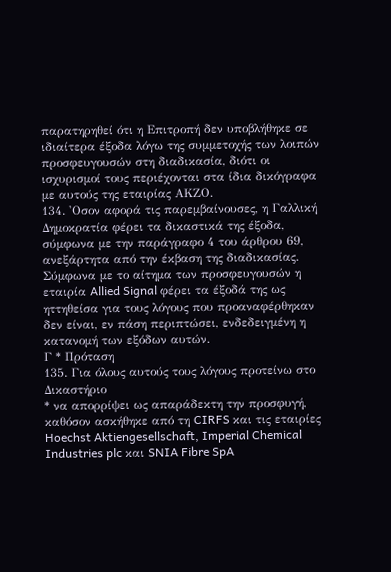παρατηρηθεί ότι η Επιτροπή δεν υποβλήθηκε σε ιδιαίτερα έξοδα λόγω της συμμετοχής των λοιπών προσφευγουσών στη διαδικασία, διότι οι ισχυρισμοί τους περιέχονται στα ίδια δικόγραφα με αυτούς της εταιρίας ΑΚΖΟ.
134. 'Οσον αφορά τις παρεμβαίνουσες, η Γαλλική Δημοκρατία φέρει τα δικαστικά της έξοδα, σύμφωνα με την παράγραφο 4 του άρθρου 69, ανεξάρτητα από την έκβαση της διαδικασίας. Σύμφωνα με το αίτημα των προσφευγουσών η εταιρία Allied Signal φέρει τα έξοδά της ως ηττηθείσα για τους λόγους που προαναφέρθηκαν δεν είναι, εν πάση περιπτώσει, ενδεδειγμένη η κατανομή των εξόδων αυτών.
Γ * Πρόταση
135. Για όλους αυτούς τους λόγους προτείνω στο Δικαστήριο
* να απορρίψει ως απαράδεκτη την προσφυγή, καθόσον ασκήθηκε από τη CIRFS και τις εταιρίες Hoechst Aktiengesellschaft, Imperial Chemical Industries plc και SNIA Fibre SpA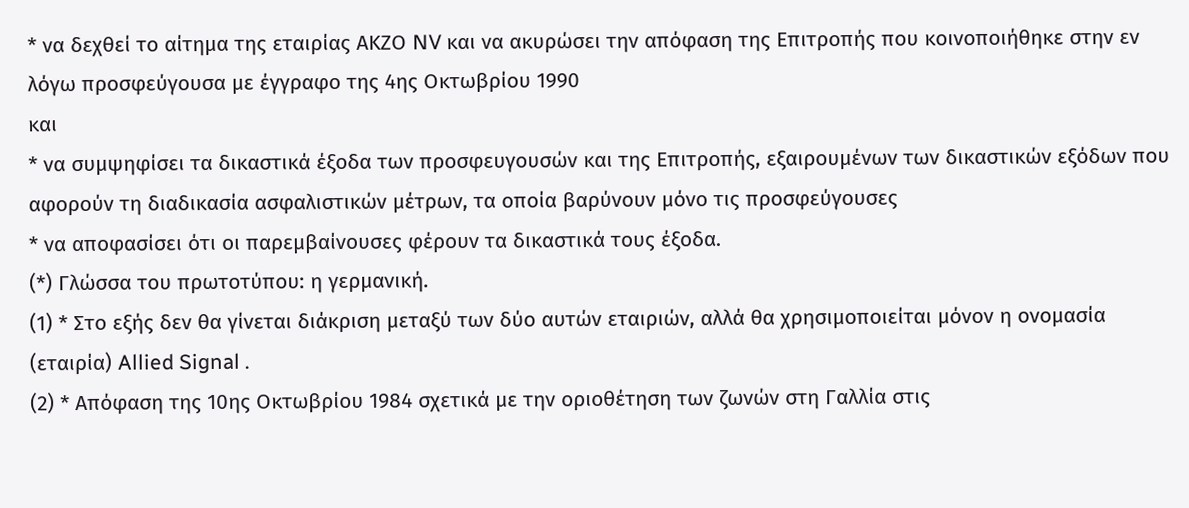* να δεχθεί το αίτημα της εταιρίας ΑΚΖΟ NV και να ακυρώσει την απόφαση της Επιτροπής που κοινοποιήθηκε στην εν λόγω προσφεύγουσα με έγγραφο της 4ης Οκτωβρίου 1990
και
* να συμψηφίσει τα δικαστικά έξοδα των προσφευγουσών και της Επιτροπής, εξαιρουμένων των δικαστικών εξόδων που αφορούν τη διαδικασία ασφαλιστικών μέτρων, τα οποία βαρύνουν μόνο τις προσφεύγουσες
* να αποφασίσει ότι οι παρεμβαίνουσες φέρουν τα δικαστικά τους έξοδα.
(*) Γλώσσα του πρωτοτύπου: η γερμανική.
(1) * Στο εξής δεν θα γίνεται διάκριση μεταξύ των δύο αυτών εταιριών, αλλά θα χρησιμοποιείται μόνον η ονομασία (εταιρία) Allied Signal .
(2) * Απόφαση της 10ης Οκτωβρίου 1984 σχετικά με την οριοθέτηση των ζωνών στη Γαλλία στις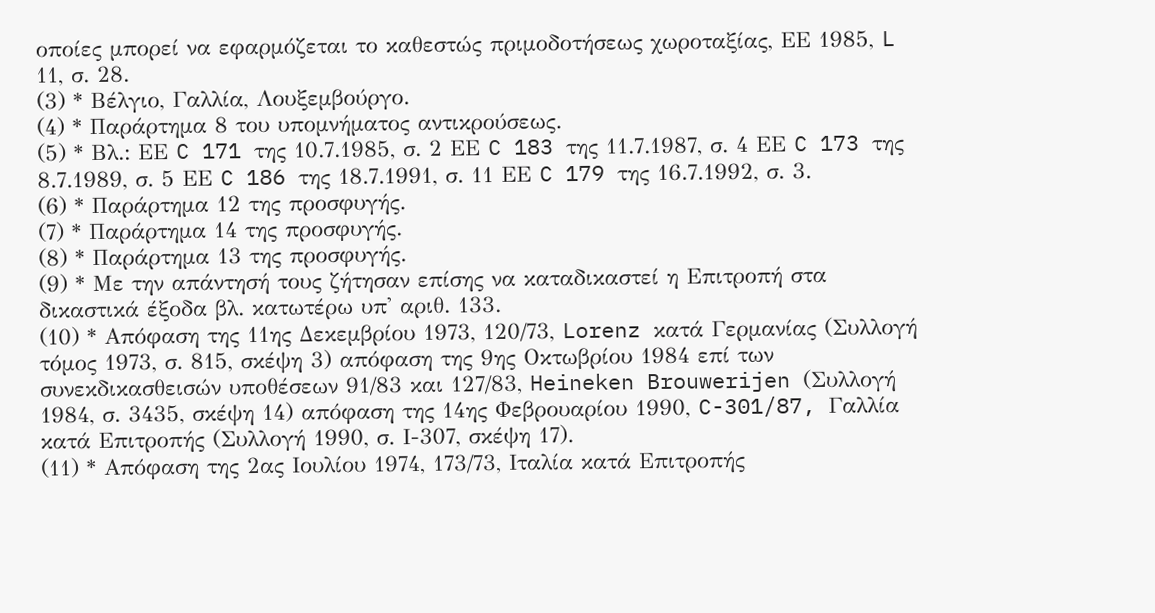οποίες μπορεί να εφαρμόζεται το καθεστώς πριμοδοτήσεως χωροταξίας, ΕΕ 1985, L 11, σ. 28.
(3) * Βέλγιο, Γαλλία, Λουξεμβούργο.
(4) * Παράρτημα 8 του υπομνήματος αντικρούσεως.
(5) * Βλ.: ΕΕ C 171 της 10.7.1985, σ. 2 ΕΕ C 183 της 11.7.1987, σ. 4 ΕΕ C 173 της 8.7.1989, σ. 5 ΕΕ C 186 της 18.7.1991, σ. 11 ΕΕ C 179 της 16.7.1992, σ. 3.
(6) * Παράρτημα 12 της προσφυγής.
(7) * Παράρτημα 14 της προσφυγής.
(8) * Παράρτημα 13 της προσφυγής.
(9) * Με την απάντησή τους ζήτησαν επίσης να καταδικαστεί η Επιτροπή στα δικαστικά έξοδα βλ. κατωτέρω υπ' αριθ. 133.
(10) * Απόφαση της 11ης Δεκεμβρίου 1973, 120/73, Lorenz κατά Γερμανίας (Συλλογή τόμος 1973, σ. 815, σκέψη 3) απόφαση της 9ης Οκτωβρίου 1984 επί των συνεκδικασθεισών υποθέσεων 91/83 και 127/83, Heineken Brouwerijen (Συλλογή 1984, σ. 3435, σκέψη 14) απόφαση της 14ης Φεβρουαρίου 1990, C-301/87, Γαλλία κατά Επιτροπής (Συλλογή 1990, σ. Ι-307, σκέψη 17).
(11) * Απόφαση της 2ας Ιουλίου 1974, 173/73, Ιταλία κατά Επιτροπής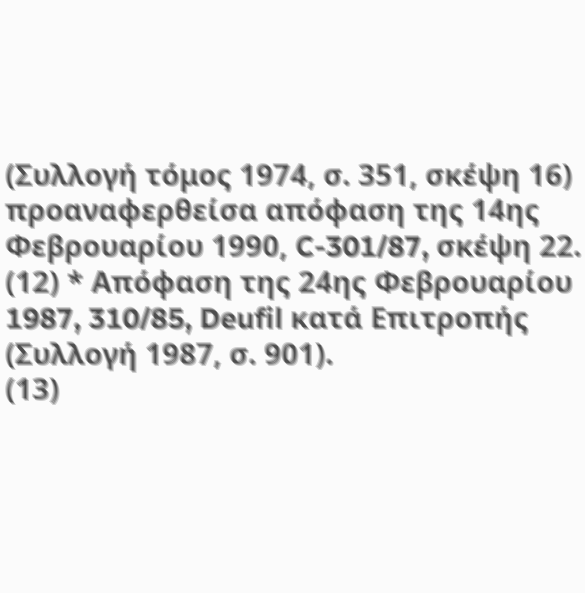(Συλλογή τόμος 1974, σ. 351, σκέψη 16) προαναφερθείσα απόφαση της 14ης Φεβρουαρίου 1990, C-301/87, σκέψη 22.
(12) * Απόφαση της 24ης Φεβρουαρίου 1987, 310/85, Deufil κατά Επιτροπής (Συλλογή 1987, σ. 901).
(13)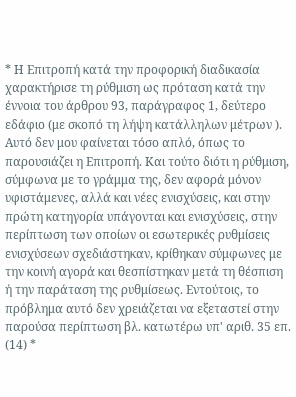* Η Επιτροπή κατά την προφορική διαδικασία χαρακτήρισε τη ρύθμιση ως πρόταση κατά την έννοια του άρθρου 93, παράγραφος 1, δεύτερο εδάφιο (με σκοπό τη λήψη κατάλληλων μέτρων ). Αυτό δεν μου φαίνεται τόσο απλό, όπως το παρουσιάζει η Επιτροπή. Και τούτο διότι η ρύθμιση, σύμφωνα με το γράμμα της, δεν αφορά μόνον υφιστάμενες, αλλά και νέες ενισχύσεις, και στην πρώτη κατηγορία υπάγονται και ενισχύσεις, στην περίπτωση των οποίων οι εσωτερικές ρυθμίσεις ενισχύσεων σχεδιάστηκαν, κρίθηκαν σύμφωνες με την κοινή αγορά και θεσπίστηκαν μετά τη θέσπιση ή την παράταση της ρυθμίσεως. Εντούτοις, το πρόβλημα αυτό δεν χρειάζεται να εξεταστεί στην παρούσα περίπτωση βλ. κατωτέρω υπ' αριθ. 35 επ.
(14) *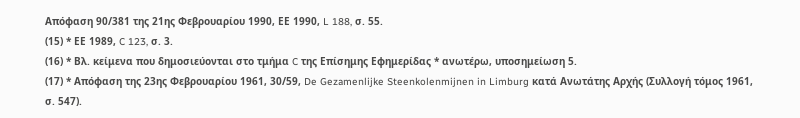Απόφαση 90/381 της 21ης Φεβρουαρίου 1990, ΕΕ 1990, L 188, σ. 55.
(15) * ΕΕ 1989, C 123, σ. 3.
(16) * Βλ. κείμενα που δημοσιεύονται στο τμήμα C της Επίσημης Εφημερίδας * ανωτέρω, υποσημείωση 5.
(17) * Απόφαση της 23ης Φεβρουαρίου 1961, 30/59, De Gezamenlijke Steenkolenmijnen in Limburg κατά Ανωτάτης Αρχής (Συλλογή τόμος 1961, σ. 547).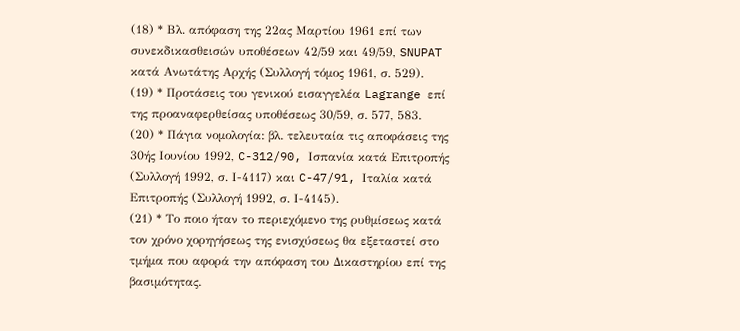(18) * Βλ. απόφαση της 22ας Μαρτίου 1961 επί των συνεκδικασθεισών υποθέσεων 42/59 και 49/59, SNUPAT κατά Ανωτάτης Αρχής (Συλλογή τόμος 1961, σ. 529).
(19) * Προτάσεις του γενικού εισαγγελέα Lagrange επί της προαναφερθείσας υποθέσεως 30/59, σ. 577, 583.
(20) * Πάγια νομολογία: βλ. τελευταία τις αποφάσεις της 30ής Ιουνίου 1992, C-312/90, Ισπανία κατά Επιτροπής (Συλλογή 1992, σ. Ι-4117) και C-47/91, Ιταλία κατά Επιτροπής (Συλλογή 1992, σ. Ι-4145).
(21) * Το ποιο ήταν το περιεχόμενο της ρυθμίσεως κατά τον χρόνο χορηγήσεως της ενισχύσεως θα εξεταστεί στο τμήμα που αφορά την απόφαση του Δικαστηρίου επί της βασιμότητας.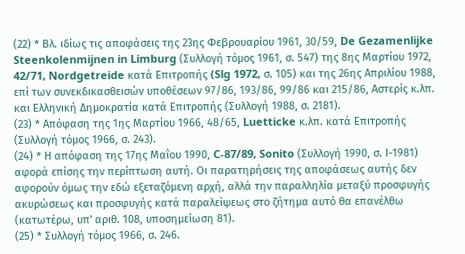(22) * Βλ. ιδίως τις αποφάσεις της 23ης Φεβρουαρίου 1961, 30/59, De Gezamenlijke Steenkolenmijnen in Limburg (Συλλογή τόμος 1961, σ. 547) της 8ης Μαρτίου 1972, 42/71, Nordgetreide κατά Επιτροπής (Slg 1972, σ. 105) και της 26ης Απριλίου 1988, επί των συνεκδικασθεισών υποθέσεων 97/86, 193/86, 99/86 και 215/86, Αστερίς κ.λπ. και Ελληνική Δημοκρατία κατά Επιτροπής (Συλλογή 1988, σ. 2181).
(23) * Απόφαση της 1ης Μαρτίου 1966, 48/65, Luetticke κ.λπ. κατά Επιτροπής (Συλλογή τόμος 1966, σ. 243).
(24) * Η απόφαση της 17ης Μαΐου 1990, C-87/89, Sonito (Συλλογή 1990, σ. Ι-1981) αφορά επίσης την περίπτωση αυτή. Οι παρατηρήσεις της αποφάσεως αυτής δεν αφορούν όμως την εδώ εξεταζόμενη αρχή, αλλά την παραλληλία μεταξύ προσφυγής ακυρώσεως και προσφυγής κατά παραλείψεως στο ζήτημα αυτό θα επανέλθω (κατωτέρω, υπ' αριθ. 108, υποσημείωση 81).
(25) * Συλλογή τόμος 1966, σ. 246.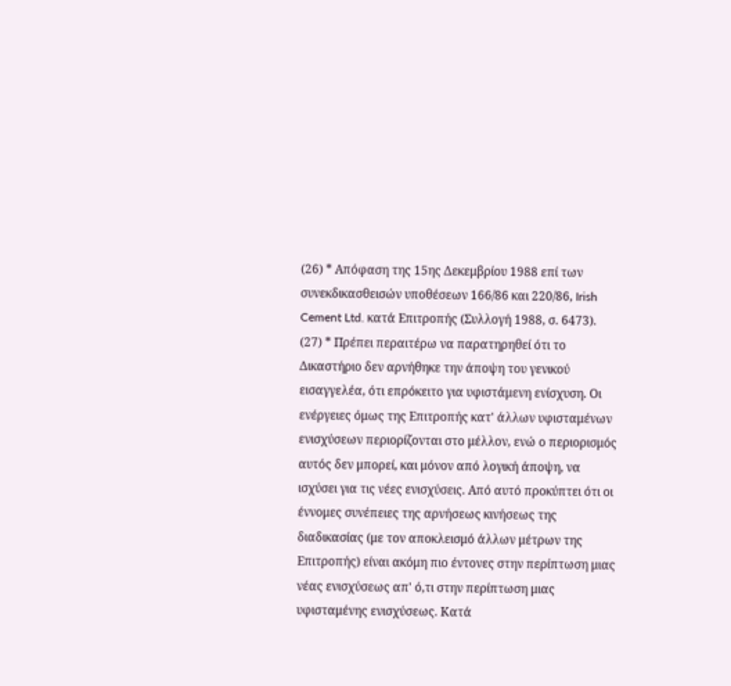(26) * Απόφαση της 15ης Δεκεμβρίου 1988 επί των συνεκδικασθεισών υποθέσεων 166/86 και 220/86, Irish Cement Ltd. κατά Επιτροπής (Συλλογή 1988, σ. 6473).
(27) * Πρέπει περαιτέρω να παρατηρηθεί ότι το Δικαστήριο δεν αρνήθηκε την άποψη του γενικού εισαγγελέα, ότι επρόκειτο για υφιστάμενη ενίσχυση. Οι ενέργειες όμως της Επιτροπής κατ' άλλων υφισταμένων ενισχύσεων περιορίζονται στο μέλλον, ενώ ο περιορισμός αυτός δεν μπορεί, και μόνον από λογική άποψη, να ισχύσει για τις νέες ενισχύσεις. Από αυτό προκύπτει ότι οι έννομες συνέπειες της αρνήσεως κινήσεως της διαδικασίας (με τον αποκλεισμό άλλων μέτρων της Επιτροπής) είναι ακόμη πιο έντονες στην περίπτωση μιας νέας ενισχύσεως απ' ό,τι στην περίπτωση μιας υφισταμένης ενισχύσεως. Κατά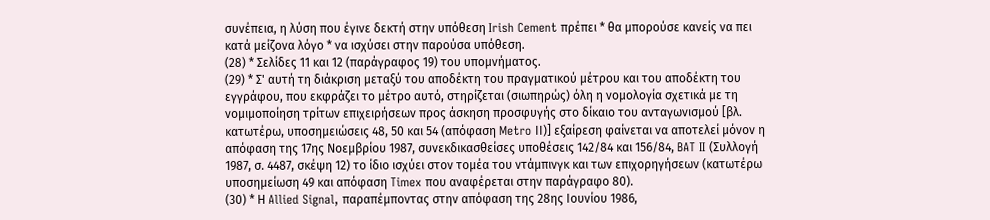συνέπεια, η λύση που έγινε δεκτή στην υπόθεση Irish Cement πρέπει * θα μπορούσε κανείς να πει κατά μείζονα λόγο * να ισχύσει στην παρούσα υπόθεση.
(28) * Σελίδες 11 και 12 (παράγραφος 19) του υπομνήματος.
(29) * Σ' αυτή τη διάκριση μεταξύ του αποδέκτη του πραγματικού μέτρου και του αποδέκτη του εγγράφου, που εκφράζει το μέτρο αυτό, στηρίζεται (σιωπηρώς) όλη η νομολογία σχετικά με τη νομιμοποίηση τρίτων επιχειρήσεων προς άσκηση προσφυγής στο δίκαιο του ανταγωνισμού [βλ. κατωτέρω, υποσημειώσεις 48, 50 και 54 (απόφαση Metro ΙΙ)] εξαίρεση φαίνεται να αποτελεί μόνον η απόφαση της 17ης Νοεμβρίου 1987, συνεκδικασθείσες υποθέσεις 142/84 και 156/84, BAT II (Συλλογή 1987, σ. 4487, σκέψη 12) το ίδιο ισχύει στον τομέα του ντάμπινγκ και των επιχορηγήσεων (κατωτέρω υποσημείωση 49 και απόφαση Timex που αναφέρεται στην παράγραφο 80).
(30) * Η Allied Signal, παραπέμποντας στην απόφαση της 28ης Ιουνίου 1986,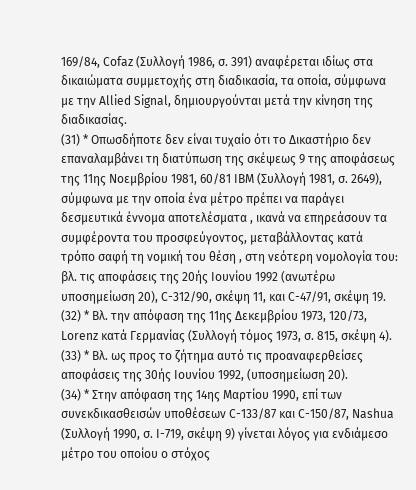169/84, Cofaz (Συλλογή 1986, σ. 391) αναφέρεται ιδίως στα δικαιώματα συμμετοχής στη διαδικασία, τα οποία, σύμφωνα με την Allied Signal, δημιουργούνται μετά την κίνηση της διαδικασίας.
(31) * Οπωσδήποτε δεν είναι τυχαίο ότι το Δικαστήριο δεν επαναλαμβάνει τη διατύπωση της σκέψεως 9 της αποφάσεως της 11ης Νοεμβρίου 1981, 60/81 ΙΒΜ (Συλλογή 1981, σ. 2649), σύμφωνα με την οποία ένα μέτρο πρέπει να παράγει δεσμευτικά έννομα αποτελέσματα , ικανά να επηρεάσουν τα συμφέροντα του προσφεύγοντος, μεταβάλλοντας κατά τρόπο σαφή τη νομική του θέση , στη νεότερη νομολογία του: βλ. τις αποφάσεις της 20ής Ιουνίου 1992 (ανωτέρω υποσημείωση 20), C-312/90, σκέψη 11, και C-47/91, σκέψη 19.
(32) * Βλ. την απόφαση της 11ης Δεκεμβρίου 1973, 120/73, Lorenz κατά Γερμανίας (Συλλογή τόμος 1973, σ. 815, σκέψη 4).
(33) * Βλ. ως προς το ζήτημα αυτό τις προαναφερθείσες αποφάσεις της 30ής Ιουνίου 1992, (υποσημείωση 20).
(34) * Στην απόφαση της 14ης Μαρτίου 1990, επί των συνεκδικασθεισών υποθέσεων C-133/87 και C-150/87, Nashua (Συλλογή 1990, σ. Ι-719, σκέψη 9) γίνεται λόγος για ενδιάμεσο μέτρο του οποίου ο στόχος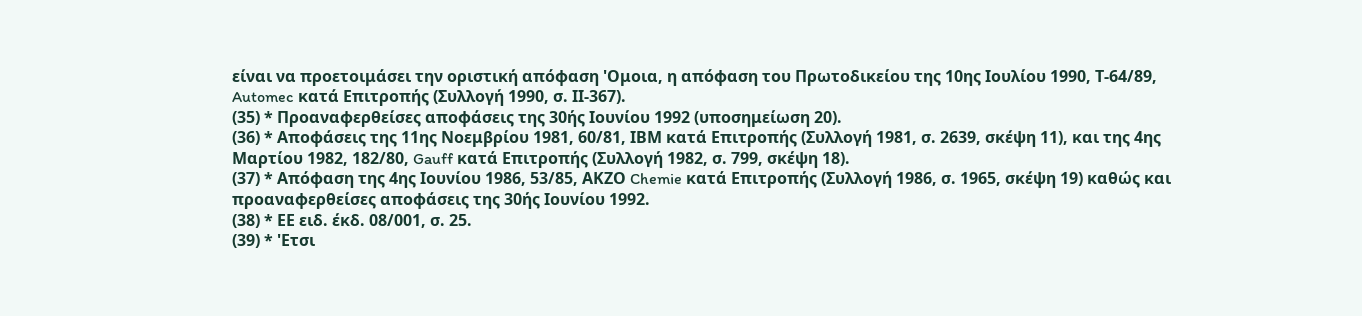είναι να προετοιμάσει την οριστική απόφαση 'Ομοια, η απόφαση του Πρωτοδικείου της 10ης Ιουλίου 1990, Τ-64/89, Automec κατά Επιτροπής (Συλλογή 1990, σ. ΙΙ-367).
(35) * Προαναφερθείσες αποφάσεις της 30ής Ιουνίου 1992 (υποσημείωση 20).
(36) * Αποφάσεις της 11ης Νοεμβρίου 1981, 60/81, ΙΒΜ κατά Επιτροπής (Συλλογή 1981, σ. 2639, σκέψη 11), και της 4ης Μαρτίου 1982, 182/80, Gauff κατά Επιτροπής (Συλλογή 1982, σ. 799, σκέψη 18).
(37) * Απόφαση της 4ης Ιουνίου 1986, 53/85, ΑΚΖΟ Chemie κατά Επιτροπής (Συλλογή 1986, σ. 1965, σκέψη 19) καθώς και προαναφερθείσες αποφάσεις της 30ής Ιουνίου 1992.
(38) * ΕΕ ειδ. έκδ. 08/001, σ. 25.
(39) * 'Ετσι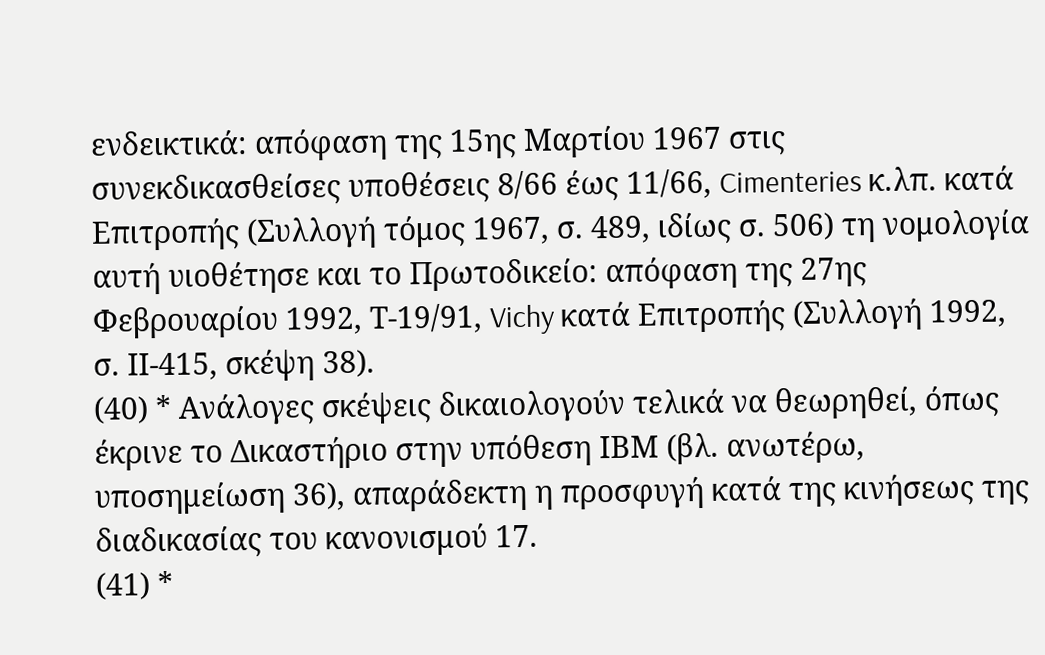ενδεικτικά: απόφαση της 15ης Μαρτίου 1967 στις συνεκδικασθείσες υποθέσεις 8/66 έως 11/66, Cimenteries κ.λπ. κατά Επιτροπής (Συλλογή τόμος 1967, σ. 489, ιδίως σ. 506) τη νομολογία αυτή υιοθέτησε και το Πρωτοδικείο: απόφαση της 27ης Φεβρουαρίου 1992, Τ-19/91, Vichy κατά Επιτροπής (Συλλογή 1992, σ. ΙΙ-415, σκέψη 38).
(40) * Ανάλογες σκέψεις δικαιολογούν τελικά να θεωρηθεί, όπως έκρινε το Δικαστήριο στην υπόθεση ΙΒΜ (βλ. ανωτέρω, υποσημείωση 36), απαράδεκτη η προσφυγή κατά της κινήσεως της διαδικασίας του κανονισμού 17.
(41) *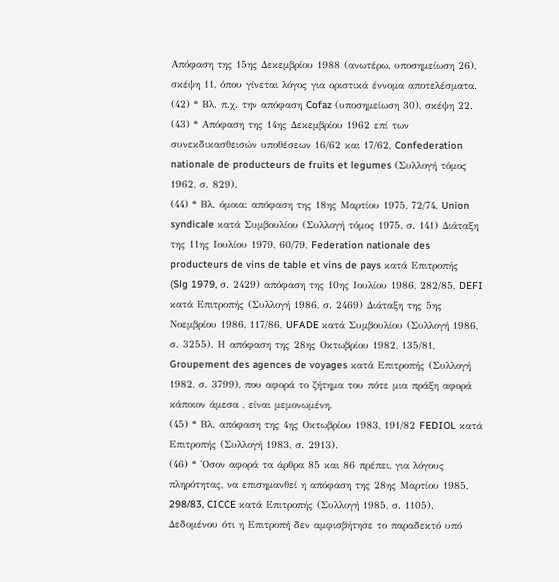Απόφαση της 15ης Δεκεμβρίου 1988 (ανωτέρω, υποσημείωση 26), σκέψη 11, όπου γίνεται λόγος για οριστικά έννομα αποτελέσματα.
(42) * Βλ. π.χ. την απόφαση Cofaz (υποσημείωση 30), σκέψη 22.
(43) * Απόφαση της 14ης Δεκεμβρίου 1962 επί των συνεκδικασθεισών υποθέσεων 16/62 και 17/62, Confederation nationale de producteurs de fruits et legumes (Συλλογή τόμος 1962, σ. 829).
(44) * Βλ. όμοια: απόφαση της 18ης Μαρτίου 1975, 72/74, Union syndicale κατά Συμβουλίου (Συλλογή τόμος 1975, σ. 141) Διάταξη της 11ης Ιουλίου 1979, 60/79, Federation nationale des producteurs de vins de table et vins de pays κατά Επιτροπής (Slg 1979, σ. 2429) απόφαση της 10ης Ιουλίου 1986, 282/85, DEFI κατά Επιτροπής (Συλλογή 1986, σ. 2469) Διάταξη της 5ης Νοεμβρίου 1986, 117/86, UFADE κατά Συμβουλίου (Συλλογή 1986, σ. 3255). Η απόφαση της 28ης Οκτωβρίου 1982, 135/81, Groupement des agences de voyages κατά Επιτροπής (Συλλογή 1982, σ. 3799), που αφορά το ζήτημα του πότε μια πράξη αφορά κάποιον άμεσα , είναι μεμονωμένη.
(45) * Βλ. απόφαση της 4ης Οκτωβρίου 1983, 191/82 FEDIOL κατά Επιτροπής (Συλλογή 1983, σ. 2913).
(46) * 'Οσον αφορά τα άρθρα 85 και 86 πρέπει, για λόγους πληρότητας, να επισημανθεί η απόφαση της 28ης Μαρτίου 1985, 298/83, CICCE κατά Επιτροπής (Συλλογή 1985, σ. 1105). Δεδομένου ότι η Επιτροπή δεν αμφισβήτησε το παραδεκτό υπό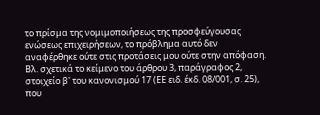το πρίσμα της νομιμοποιήσεως της προσφεύγουσας ενώσεως επιχειρήσεων, το πρόβλημα αυτό δεν αναφέρθηκε ούτε στις προτάσεις μου ούτε στην απόφαση. Βλ. σχετικά το κείμενο του άρθρου 3, παράγραφος 2, στοιχείο β' του κανονισμού 17 (ΕΕ ειδ. έκδ. 08/001, σ. 25), που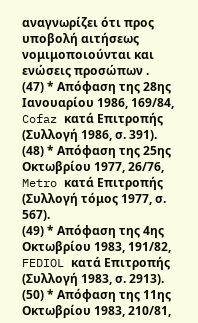αναγνωρίζει ότι προς υποβολή αιτήσεως νομιμοποιούνται και ενώσεις προσώπων .
(47) * Απόφαση της 28ης Ιανουαρίου 1986, 169/84, Cofaz κατά Επιτροπής (Συλλογή 1986, σ. 391).
(48) * Απόφαση της 25ης Οκτωβρίου 1977, 26/76, Metro κατά Επιτροπής (Συλλογή τόμος 1977, σ. 567).
(49) * Απόφαση της 4ης Οκτωβρίου 1983, 191/82, FEDIOL κατά Επιτροπής (Συλλογή 1983, σ. 2913).
(50) * Απόφαση της 11ης Οκτωβρίου 1983, 210/81,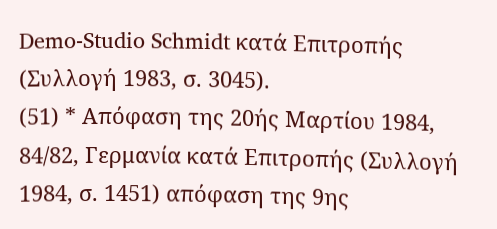Demo-Studio Schmidt κατά Επιτροπής (Συλλογή 1983, σ. 3045).
(51) * Απόφαση της 20ής Μαρτίου 1984, 84/82, Γερμανία κατά Επιτροπής (Συλλογή 1984, σ. 1451) απόφαση της 9ης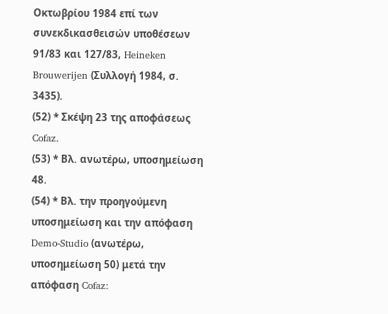Οκτωβρίου 1984 επί των συνεκδικασθεισών υποθέσεων 91/83 και 127/83, Heineken Brouwerijen (Συλλογή 1984, σ. 3435).
(52) * Σκέψη 23 της αποφάσεως Cofaz.
(53) * Βλ. ανωτέρω, υποσημείωση 48.
(54) * Βλ. την προηγούμενη υποσημείωση και την απόφαση Demo-Studio (ανωτέρω, υποσημείωση 50) μετά την απόφαση Cofaz: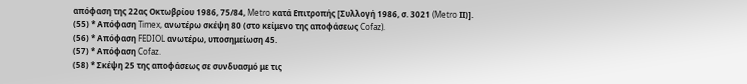απόφαση της 22ας Οκτωβρίου 1986, 75/84, Metro κατά Επιτροπής [Συλλογή 1986, σ. 3021 (Metro ΙΙ)].
(55) * Απόφαση Timex, ανωτέρω σκέψη 80 (στο κείμενο της αποφάσεως Cofaz).
(56) * Απόφαση FEDIOL ανωτέρω, υποσημείωση 45.
(57) * Απόφαση Cofaz.
(58) * Σκέψη 25 της αποφάσεως σε συνδυασμό με τις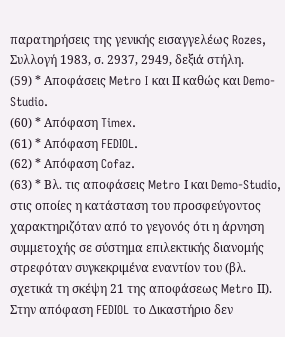παρατηρήσεις της γενικής εισαγγελέως Rozes, Συλλογή 1983, σ. 2937, 2949, δεξιά στήλη.
(59) * Αποφάσεις Metro I και ΙΙ καθώς και Demo-Studio.
(60) * Απόφαση Timex.
(61) * Απόφαση FEDIOL.
(62) * Απόφαση Cofaz.
(63) * Βλ. τις αποφάσεις Metro Ι και Demo-Studio, στις οποίες η κατάσταση του προσφεύγοντος χαρακτηριζόταν από το γεγονός ότι η άρνηση συμμετοχής σε σύστημα επιλεκτικής διανομής στρεφόταν συγκεκριμένα εναντίον του (βλ. σχετικά τη σκέψη 21 της αποφάσεως Metro ΙΙ). Στην απόφαση FEDIOL το Δικαστήριο δεν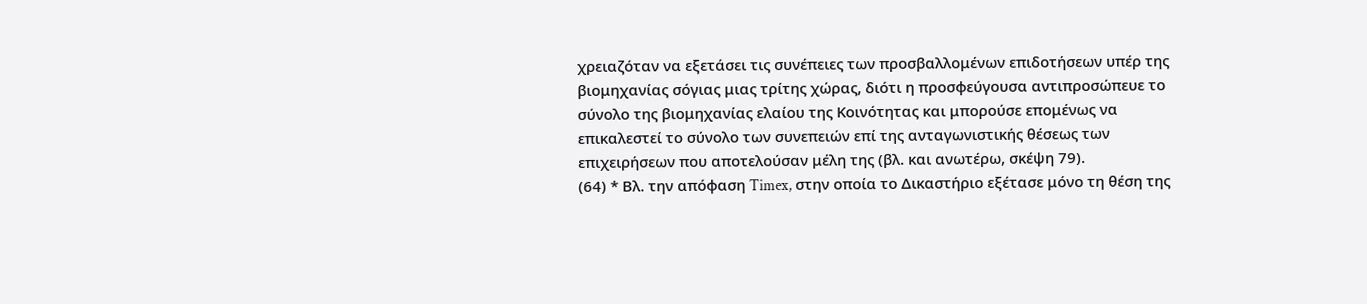χρειαζόταν να εξετάσει τις συνέπειες των προσβαλλομένων επιδοτήσεων υπέρ της βιομηχανίας σόγιας μιας τρίτης χώρας, διότι η προσφεύγουσα αντιπροσώπευε το σύνολο της βιομηχανίας ελαίου της Κοινότητας και μπορούσε επομένως να επικαλεστεί το σύνολο των συνεπειών επί της ανταγωνιστικής θέσεως των επιχειρήσεων που αποτελούσαν μέλη της (βλ. και ανωτέρω, σκέψη 79).
(64) * Βλ. την απόφαση Timex, στην οποία το Δικαστήριο εξέτασε μόνο τη θέση της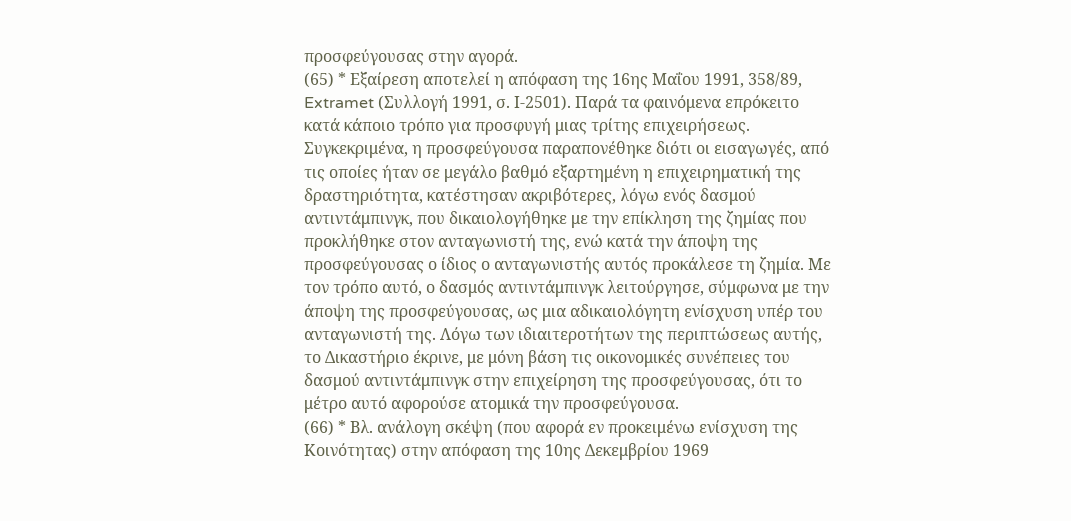προσφεύγουσας στην αγορά.
(65) * Εξαίρεση αποτελεί η απόφαση της 16ης Μαΐου 1991, 358/89, Extramet (Συλλογή 1991, σ. Ι-2501). Παρά τα φαινόμενα επρόκειτο κατά κάποιο τρόπο για προσφυγή μιας τρίτης επιχειρήσεως. Συγκεκριμένα, η προσφεύγουσα παραπονέθηκε διότι οι εισαγωγές, από τις οποίες ήταν σε μεγάλο βαθμό εξαρτημένη η επιχειρηματική της δραστηριότητα, κατέστησαν ακριβότερες, λόγω ενός δασμού αντιντάμπινγκ, που δικαιολογήθηκε με την επίκληση της ζημίας που προκλήθηκε στον ανταγωνιστή της, ενώ κατά την άποψη της προσφεύγουσας ο ίδιος ο ανταγωνιστής αυτός προκάλεσε τη ζημία. Με τον τρόπο αυτό, ο δασμός αντιντάμπινγκ λειτούργησε, σύμφωνα με την άποψη της προσφεύγουσας, ως μια αδικαιολόγητη ενίσχυση υπέρ του ανταγωνιστή της. Λόγω των ιδιαιτεροτήτων της περιπτώσεως αυτής, το Δικαστήριο έκρινε, με μόνη βάση τις οικονομικές συνέπειες του δασμού αντιντάμπινγκ στην επιχείρηση της προσφεύγουσας, ότι το μέτρο αυτό αφορούσε ατομικά την προσφεύγουσα.
(66) * Βλ. ανάλογη σκέψη (που αφορά εν προκειμένω ενίσχυση της Κοινότητας) στην απόφαση της 10ης Δεκεμβρίου 1969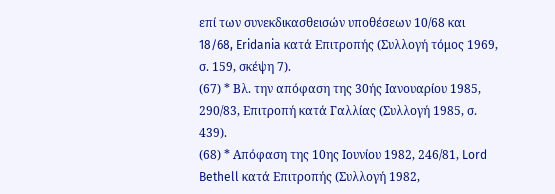επί των συνεκδικασθεισών υποθέσεων 10/68 και 18/68, Eridania κατά Επιτροπής (Συλλογή τόμος 1969, σ. 159, σκέψη 7).
(67) * Βλ. την απόφαση της 30ής Ιανουαρίου 1985, 290/83, Επιτροπή κατά Γαλλίας (Συλλογή 1985, σ. 439).
(68) * Απόφαση της 10ης Ιουνίου 1982, 246/81, Lord Bethell κατά Επιτροπής (Συλλογή 1982,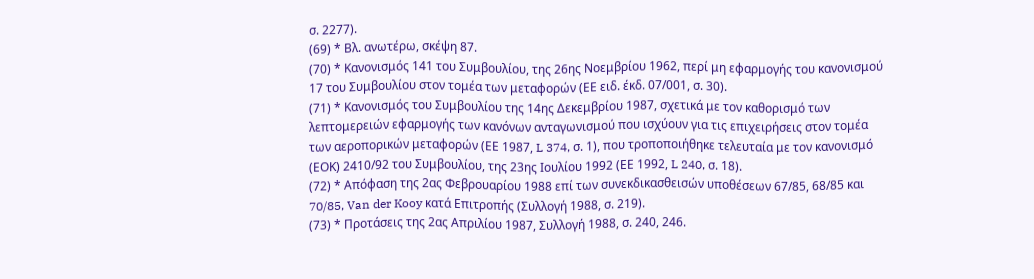σ. 2277).
(69) * Βλ. ανωτέρω, σκέψη 87.
(70) * Κανονισμός 141 του Συμβουλίου, της 26ης Νοεμβρίου 1962, περί μη εφαρμογής του κανονισμού 17 του Συμβουλίου στον τομέα των μεταφορών (ΕΕ ειδ. έκδ. 07/001, σ. 30).
(71) * Κανονισμός του Συμβουλίου της 14ης Δεκεμβρίου 1987, σχετικά με τον καθορισμό των λεπτομερειών εφαρμογής των κανόνων ανταγωνισμού που ισχύουν για τις επιχειρήσεις στον τομέα των αεροπορικών μεταφορών (ΕΕ 1987, L 374, σ. 1), που τροποποιήθηκε τελευταία με τον κανονισμό (ΕΟΚ) 2410/92 του Συμβουλίου, της 23ης Ιουλίου 1992 (ΕΕ 1992, L 240, σ. 18).
(72) * Απόφαση της 2ας Φεβρουαρίου 1988 επί των συνεκδικασθεισών υποθέσεων 67/85, 68/85 και 70/85, Van der Kooy κατά Επιτροπής (Συλλογή 1988, σ. 219).
(73) * Προτάσεις της 2ας Απριλίου 1987, Συλλογή 1988, σ. 240, 246.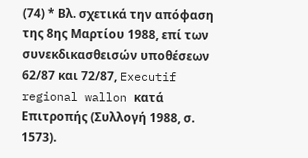(74) * Βλ. σχετικά την απόφαση της 8ης Μαρτίου 1988, επί των συνεκδικασθεισών υποθέσεων 62/87 και 72/87, Executif regional wallon κατά Επιτροπής (Συλλογή 1988, σ. 1573).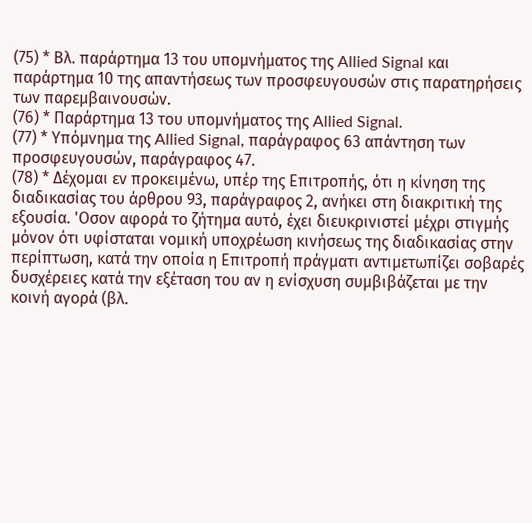(75) * Βλ. παράρτημα 13 του υπομνήματος της Allied Signal και παράρτημα 10 της απαντήσεως των προσφευγουσών στις παρατηρήσεις των παρεμβαινουσών.
(76) * Παράρτημα 13 του υπομνήματος της Allied Signal.
(77) * Υπόμνημα της Allied Signal, παράγραφος 63 απάντηση των προσφευγουσών, παράγραφος 47.
(78) * Δέχομαι εν προκειμένω, υπέρ της Επιτροπής, ότι η κίνηση της διαδικασίας του άρθρου 93, παράγραφος 2, ανήκει στη διακριτική της εξουσία. 'Οσον αφορά το ζήτημα αυτό, έχει διευκρινιστεί μέχρι στιγμής μόνον ότι υφίσταται νομική υποχρέωση κινήσεως της διαδικασίας στην περίπτωση, κατά την οποία η Επιτροπή πράγματι αντιμετωπίζει σοβαρές δυσχέρειες κατά την εξέταση του αν η ενίσχυση συμβιβάζεται με την κοινή αγορά (βλ.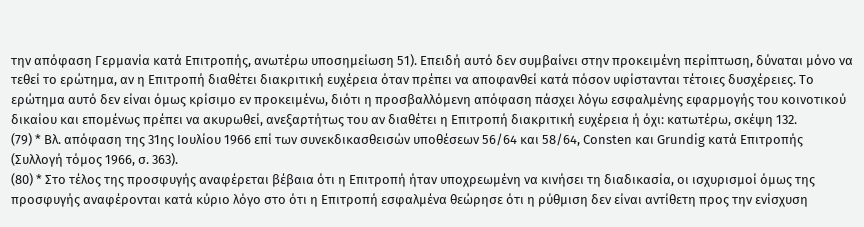την απόφαση Γερμανία κατά Επιτροπής, ανωτέρω υποσημείωση 51). Επειδή αυτό δεν συμβαίνει στην προκειμένη περίπτωση, δύναται μόνο να τεθεί το ερώτημα, αν η Επιτροπή διαθέτει διακριτική ευχέρεια όταν πρέπει να αποφανθεί κατά πόσον υφίστανται τέτοιες δυσχέρειες. Το ερώτημα αυτό δεν είναι όμως κρίσιμο εν προκειμένω, διότι η προσβαλλόμενη απόφαση πάσχει λόγω εσφαλμένης εφαρμογής του κοινοτικού δικαίου και επομένως πρέπει να ακυρωθεί, ανεξαρτήτως του αν διαθέτει η Επιτροπή διακριτική ευχέρεια ή όχι: κατωτέρω, σκέψη 132.
(79) * Βλ. απόφαση της 31ης Ιουλίου 1966 επί των συνεκδικασθεισών υποθέσεων 56/64 και 58/64, Consten και Grundig κατά Επιτροπής (Συλλογή τόμος 1966, σ. 363).
(80) * Στο τέλος της προσφυγής αναφέρεται βέβαια ότι η Επιτροπή ήταν υποχρεωμένη να κινήσει τη διαδικασία, οι ισχυρισμοί όμως της προσφυγής αναφέρονται κατά κύριο λόγο στο ότι η Επιτροπή εσφαλμένα θεώρησε ότι η ρύθμιση δεν είναι αντίθετη προς την ενίσχυση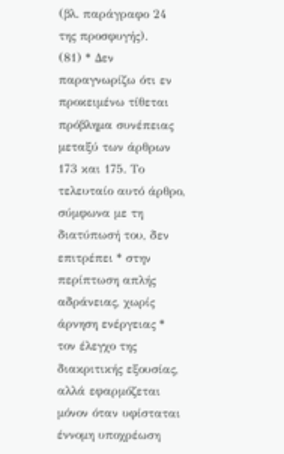(βλ. παράγραφο 24 της προσφυγής).
(81) * Δεν παραγνωρίζω ότι εν προκειμένω τίθεται πρόβλημα συνέπειας μεταξύ των άρθρων 173 και 175. Το τελευταίο αυτό άρθρο, σύμφωνα με τη διατύπωσή του, δεν επιτρέπει * στην περίπτωση απλής αδράνειας, χωρίς άρνηση ενέργειας * τον έλεγχο της διακριτικής εξουσίας, αλλά εφαρμόζεται μόνον όταν υφίσταται έννομη υποχρέωση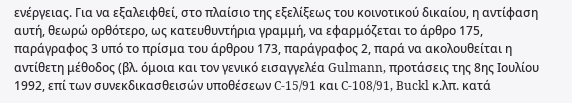ενέργειας. Για να εξαλειφθεί, στο πλαίσιο της εξελίξεως του κοινοτικού δικαίου, η αντίφαση αυτή, θεωρώ ορθότερο, ως κατευθυντήρια γραμμή, να εφαρμόζεται το άρθρο 175, παράγραφος 3 υπό το πρίσμα του άρθρου 173, παράγραφος 2, παρά να ακολουθείται η αντίθετη μέθοδος (βλ. όμοια και τον γενικό εισαγγελέα Gulmann, προτάσεις της 8ης Ιουλίου 1992, επί των συνεκδικασθεισών υποθέσεων C-15/91 και C-108/91, Buckl κ.λπ. κατά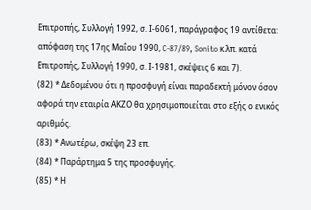Επιτροπής, Συλλογή 1992, σ. Ι-6061, παράγραφος 19 αντίθετα: απόφαση της 17ης Μαΐου 1990, C-87/89, Sonito κ.λπ. κατά Επιτροπής, Συλλογή 1990, σ. Ι-1981, σκέψεις 6 και 7).
(82) * Δεδομένου ότι η προσφυγή είναι παραδεκτή μόνον όσον αφορά την εταιρία ΑΚΖΟ θα χρησιμοποιείται στο εξής ο ενικός αριθμός.
(83) * Ανωτέρω, σκέψη 23 επ.
(84) * Παράρτημα 5 της προσφυγής.
(85) * Η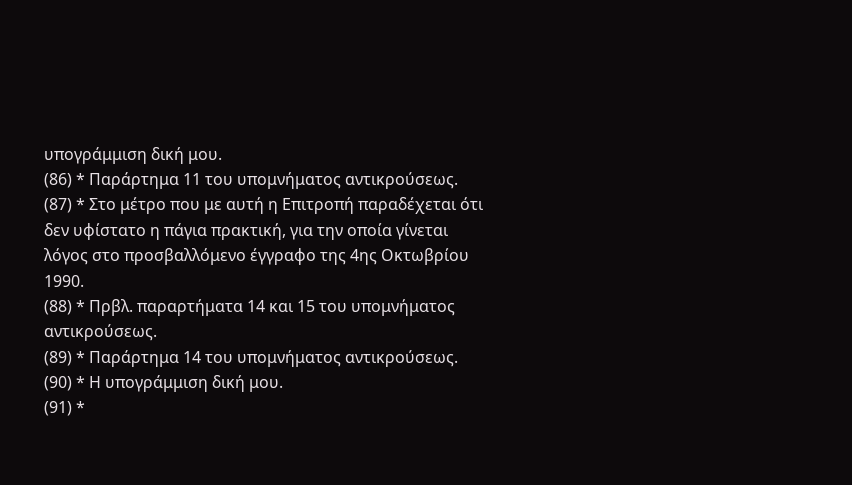υπογράμμιση δική μου.
(86) * Παράρτημα 11 του υπομνήματος αντικρούσεως.
(87) * Στο μέτρο που με αυτή η Επιτροπή παραδέχεται ότι δεν υφίστατο η πάγια πρακτική, για την οποία γίνεται λόγος στο προσβαλλόμενο έγγραφο της 4ης Οκτωβρίου 1990.
(88) * Πρβλ. παραρτήματα 14 και 15 του υπομνήματος αντικρούσεως.
(89) * Παράρτημα 14 του υπομνήματος αντικρούσεως.
(90) * Η υπογράμμιση δική μου.
(91) *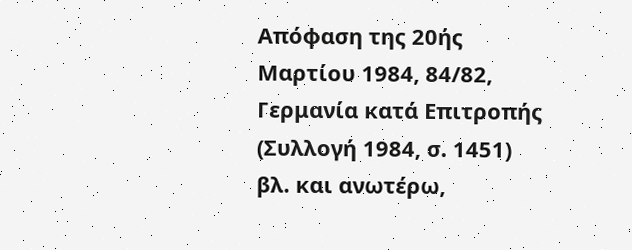Απόφαση της 20ής Μαρτίου 1984, 84/82, Γερμανία κατά Επιτροπής (Συλλογή 1984, σ. 1451) βλ. και ανωτέρω,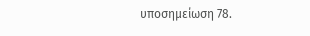υποσημείωση 78.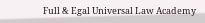Full & Egal Universal Law Academy